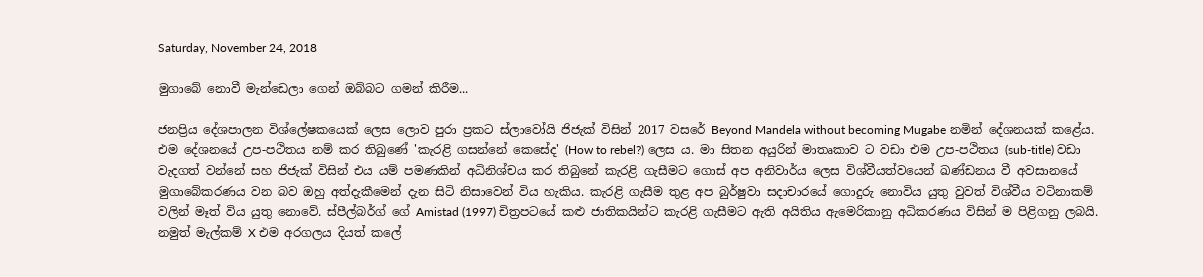Saturday, November 24, 2018

මුගාබේ නොවී මැන්ඩෙලා ගෙන් ඔබ්බට ගමන් කිරීම...

ජනප්‍රිය දේශපාලන විශ්ලේෂකයෙක් ලෙස ලොව පුරා ප්‍රකට ස්ලාවෝයි ජිජැක් විසින් 2017 වසරේ Beyond Mandela without becoming Mugabe නමින් දේශනයක් කළේය. එම දේශනයේ උප-පථිතය නම් කර තිබුණේ 'කැරළි ගසන්නේ කෙසේද' (How to rebel?) ලෙස ය. මා සිතන අයුරින් මාතෘකාව ට වඩා එම උප-පථිතය (sub-title) වඩා වැදගත් වන්නේ සහ ජිජැක් විසින් එය යම් පමණකින් අධිනිශ්චය කර තිබුනේ කැරළි ගැසීමට ගොස් අප අනිවාර්ය ලෙස විශ්වීයත්වයෙන් ඛණ්ඩනය වී අවසානයේ මුගාබේකරණය වන බව ඔහු අත්දැකීමෙන් දැන සිටි නිසාවෙන් විය හැකිය. කැරළි ගැසීම තුළ අප බුර්ෂුවා සදාචාරයේ ගොදුරු නොවිය යුතු වුවත් විශ්වීය වටිනාකම් වලින් මෑත් විය යුතු නොවේ. ස්පීල්බර්ග් ගේ Amistad (1997) චිත්‍රපටයේ කළු ජාතිකයින්ට කැරළි ගැසීමට ඇති අයිතිය ඇමෙරිකානු අධිකරණය විසින් ම පිළිගනු ලබයි. නමුත් මැල්කම් X එම අරගලය දියත් කලේ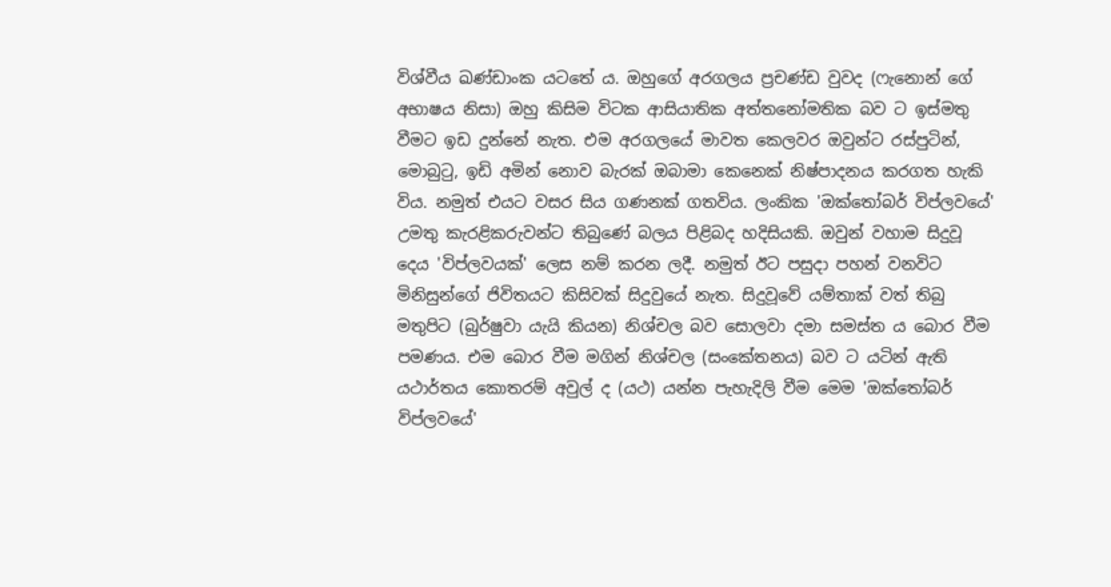විශ්වීය ඛණ්ඩාංක යටතේ ය. ඔහුගේ අරගලය ප්‍රචණ්ඩ වුවද (ෆැනොන් ගේ අභාෂය නිසා) ඔහු කිසිම විටක ආසියාතික අත්තනෝමතික බව ට ඉස්මතු වීමට ඉඩ දුන්නේ නැත. එම අරගලයේ මාවත කෙලවර ඔවුන්ට රස්පුටින්, මොබුටු, ඉඩි අමින් නොව බැරක් ඔබාමා කෙනෙක් නිෂ්පාදනය කරගත හැකි විය. නමුත් එයට වසර සිය ගණනක් ගතවිය. ලංකික 'ඔක්තෝබර් විප්ලවයේ' උමතු කැරළිකරුවන්ට තිබුණේ බලය පිළිබද හදිසියකි. ඔවුන් වහාම සිදුවූ දෙය 'විප්ලවයක්' ලෙස නම් කරන ලදී. නමුත් ඊට පසුදා පහන් වනවිට මිනිසුන්ගේ ජිවිතයට කිසිවක් සිදුවුයේ නැත. සිදුවූවේ යම්තාක් වත් තිබු මතුපිට (බුර්ෂුවා යැයි කියන) නිශ්චල බව සොලවා දමා සමස්ත ය බොර වීම පමණය. එම බොර වීම මගින් නිශ්චල (සංකේතනය) බව ට යටින් ඇති යථාර්තය කොතරම් අවුල් ද (යථ) යන්න පැහැදිලි වීම මෙම 'ඔක්තෝබර් විප්ලවයේ'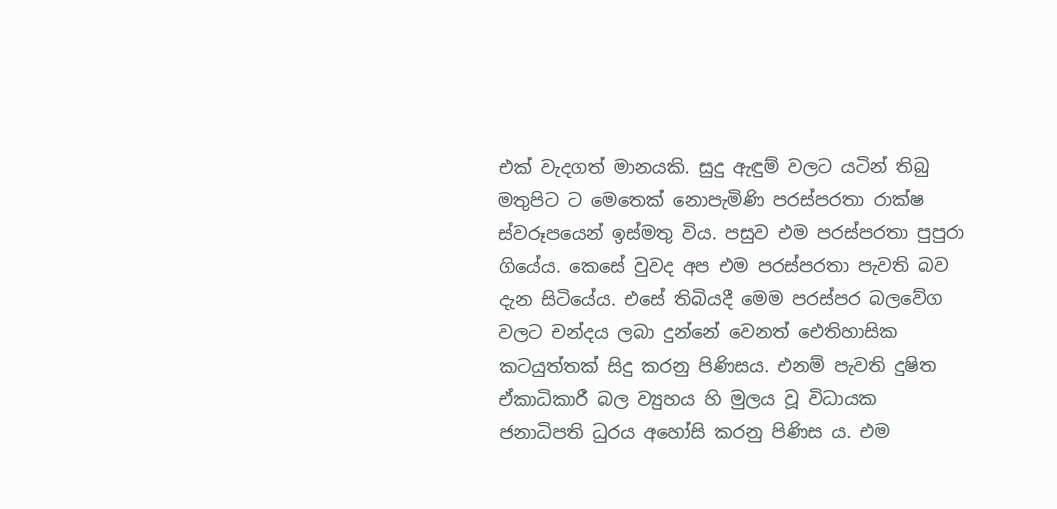එක් වැදගත් මානයකි. සුදු ඇඳුම් වලට යටින් තිබු මතුපිට ට මෙතෙක් නොපැමිණි පරස්පරතා රාක්ෂ ස්වරූපයෙන් ඉස්මතු විය. පසුව එම පරස්පරතා පුපුරා ගියේය. කෙසේ වුවද අප එම පරස්පරතා පැවති බව දැන සිටියේය. එසේ තිබියදී මෙම පරස්පර බලවේග වලට චන්දය ලබා දුන්නේ වෙනත් ඓතිහාසික කටයුත්තක් සිදු කරනු පිණිසය. එනම් පැවති දුෂිත ඒකාධිකාරී බල ව්‍යුහය හි මුලය වූ විධායක ජනාධිපති ධුරය අහෝසි කරනු පිණිස ය. එම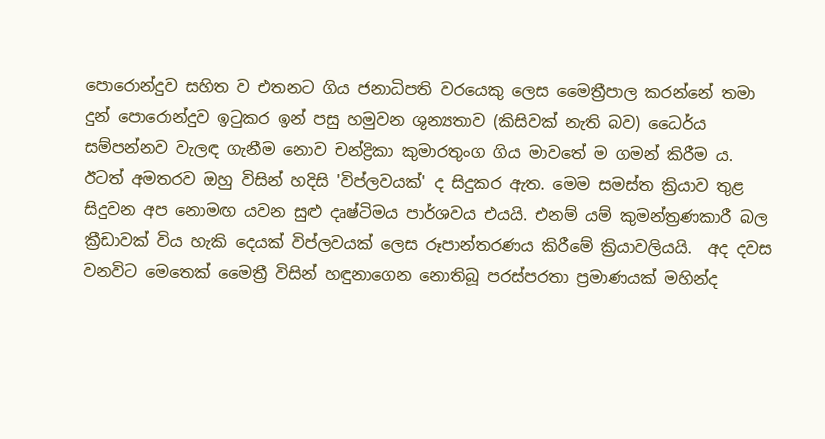පොරොන්දුව සහිත ව එතනට ගිය ජනාධිපති වරයෙකු ලෙස මෛත්‍රීපාල කරන්නේ තමා දුන් පොරොන්දුව ඉටුකර ඉන් පසු හමුවන ශුන්‍යතාව (කිසිවක් නැති බව) ධෛර්ය සම්පන්නව වැලඳ ගැනීම නොව චන්ද්‍රිකා කුමාරතුංග ගිය මාවතේ ම ගමන් කිරීම ය. ඊටත් අමතරව ඔහු විසින් හදිසි 'විප්ලවයක්' ද සිදුකර ඇත. මෙම සමස්ත ක්‍රියාව තුළ සිදුවන අප නොමඟ යවන සුළු දෘෂ්ටිමය පාර්ශවය එයයි. එනම් යම් කුමන්ත්‍රණකාරී බල ක්‍රීඩාවක් විය හැකි දෙයක් විප්ලවයක් ලෙස රූපාන්තරණය කිරීමේ ක්‍රියාවලියයි.  අද දවස වනවිට මෙතෙක් මෛත්‍රී විසින් හඳුනාගෙන නොතිබූ පරස්පරතා ප්‍රමාණයක් මහින්ද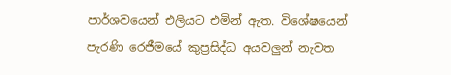පාර්ශවයෙන් එලියට එමින් ඇත. විශේෂයෙන් පැරණි රෙජීමයේ කුප්‍රසිද්ධ අයවලුන් නැවත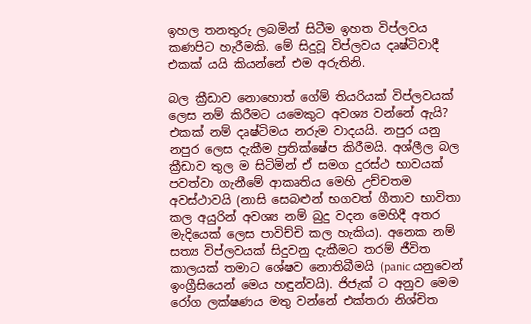ඉහල තනතුරු ලබමින් සිටීම ඉහත විප්ලවය කණපිට හැරීමකි. මේ සිදුවූ විප්ලවය දෘෂ්ටිවාදී එකක් යයි කියන්නේ එම අරුතිනි.

බල ක්‍රීඩාව නොහොත් ගේම් තියරියක් විප්ලවයක් ලෙස නම් කිරීමට යමෙකුට අවශ්‍ය වන්නේ ඇයි? එකක් නම් දෘෂ්ටිමය නරුම වාදයයි. නපුර යනු නපුර ලෙස දැකීම ප්‍රතික්ෂේප කිරීමයි. අශ්ලීල බල ක්‍රීඩාව තුල ම සිටිමින් ඒ සමග දුරස්ථ භාවයක් පවත්වා ගැනීමේ ආකෘතිය මෙහි උච්චතම අවස්ථාවයි (නාසි සෙබළුන් භගවත් ගීතාව භාවිතා කල අයුරින් අවශ්‍ය නම් බුදු වදන මෙහිදී අතර මැදියෙක් ලෙස පාවිච්චි කල හැකිය). අනෙක නම් සත්‍ය විප්ලවයක් සිදුවනු දැකීමට තරම් ජීවිත කාලයක් තමාට ශේෂව නොතිබීමයි (panic යනුවෙන් ඉංග්‍රීසියෙන් මෙය හඳුන්වයි). ජිජැක් ට අනුව මෙම රෝග ලක්ෂණය මතු වන්නේ එක්තරා නිශ්චිත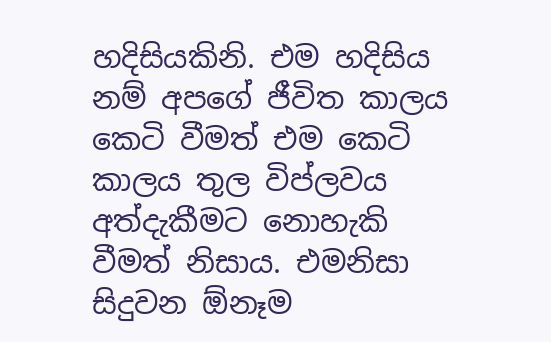හදිසියකිනි. එම හදිසිය නම් අපගේ ජීවිත කාලය කෙටි වීමත් එම කෙටි කාලය තුල විප්ලවය අත්දැකීමට නොහැකි වීමත් නිසාය. එමනිසා සිදුවන ඕනෑම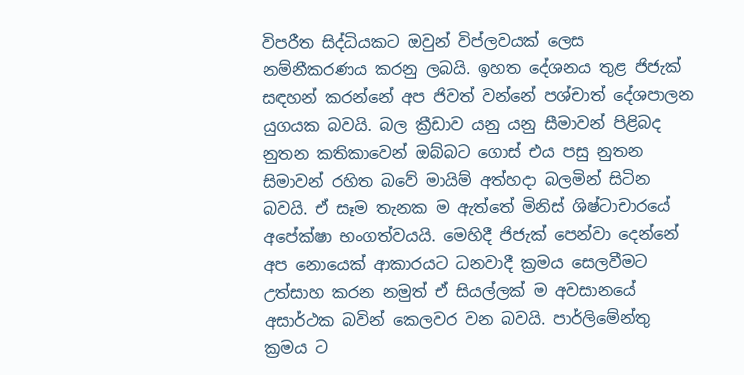විපරීත සිද්ධියකට ඔවුන් විප්ලවයක් ලෙස නම්නීකරණය කරනු ලබයි. ඉහත දේශනය තුළ ජිජැක් සඳහන් කරන්නේ අප ජිවත් වන්නේ පශ්චාත් දේශපාලන යුගයක බවයි. බල ක්‍රීඩාව යනු යනු සීමාවන් පිළිබද නුතන කතිකාවෙන් ඔබ්බට ගොස් එය පසු නුතන සිමාවන් රහිත බවේ මායිම් අත්හදා බලමින් සිටින බවයි. ඒ සෑම තැනක ම ඇත්තේ මිනිස් ශිෂ්ටාචාරයේ අපේක්ෂා භංගත්වයයි. මෙහිදී ජිජැක් පෙන්වා දෙන්නේ අප නොයෙක් ආකාරයට ධනවාදී ක්‍රමය සෙලවීමට උත්සාහ කරන නමුත් ඒ සියල්ලක් ම අවසානයේ අසාර්ථක බවින් කෙලවර වන බවයි. පාර්ලිමේන්තු ක්‍රමය ට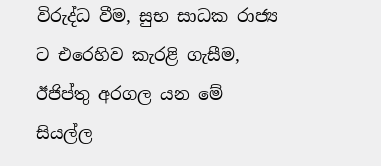විරුද්ධ වීම, සුභ සාධක රාජ්‍ය ට එරෙහිව කැරළි ගැසීම, ඊජිප්තු අරගල යන මේ සියල්ල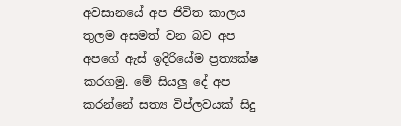අවසානයේ අප ජිවිත කාලය තුලම අසමත් වන බව අප අපගේ ඇස් ඉදිරියේම ප්‍රත්‍යක්ෂ කරගමු. මේ සියලු දේ අප කරන්නේ සත්‍ය විප්ලවයක් සිදු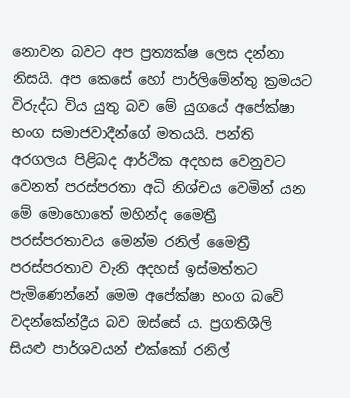නොවන බවට අප ප්‍රත්‍යක්ෂ ලෙස දන්නා නිසයි. අප කෙසේ හෝ පාර්ලිමේන්තු ක්‍රමයට විරුද්ධ විය යුතු බව මේ යුගයේ අපේක්ෂා භංග සමාජවාදීන්ගේ මතයයි. පන්ති අරගලය පිළිබද ආර්ථික අදහස වෙනුවට වෙනත් පරස්පරතා අධි නිශ්චය වෙමින් යන මේ මොහොතේ මහින්ද මෛත්‍රී පරස්පරතාවය මෙන්ම රනිල් මෛත්‍රී පරස්පරතාව වැනි අදහස් ඉස්මත්තට පැමිණෙන්නේ මෙම අපේක්ෂා භංග බවේ වදන්කේන්ද්‍රීය බව ඔස්සේ ය. ප්‍රගතිශීලි සියළු පාර්ශවයන් එක්කෝ රනිල්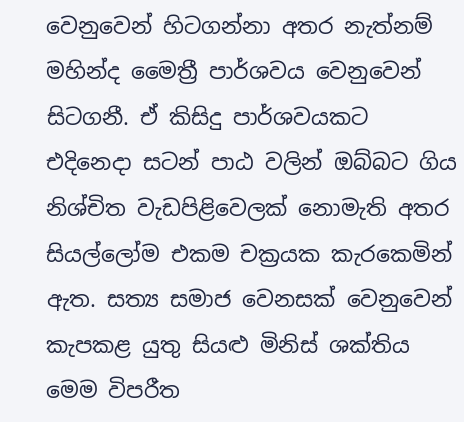වෙනුවෙන් හිටගන්නා අතර නැත්නම් මහින්ද මෛත්‍රී පාර්ශවය වෙනුවෙන් සිටගනී. ඒ කිසිදු පාර්ශවයකට එදිනෙදා සටන් පාඨ වලින් ඔබ්බට ගිය නිශ්චිත වැඩපිළිවෙලක් නොමැති අතර සියල්ලෝම එකම චක්‍රයක කැරකෙමින් ඇත. සත්‍ය සමාජ වෙනසක් වෙනුවෙන් කැපකළ යුතු සියළු මිනිස් ශක්තිය මෙම විපරීත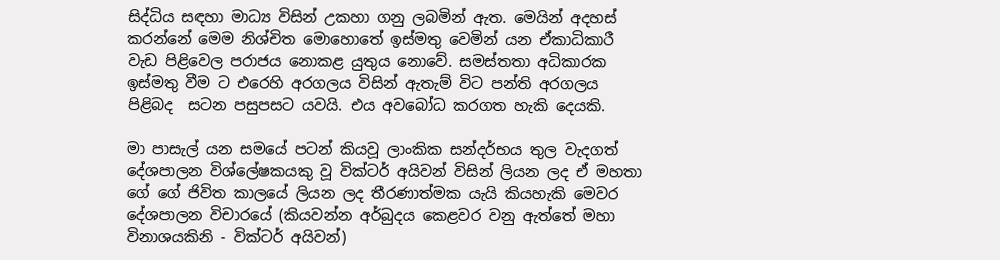සිද්ධිය සඳහා මාධ්‍ය විසින් උකහා ගනු ලබමින් ඇත. මෙයින් අදහස් කරන්නේ මෙම නිශ්චිත මොහොතේ ඉස්මතු වෙමින් යන ඒකාධිකාරී වැඩ පිළිවෙල පරාජය නොකළ යුතුය නොවේ. සමස්තතා අධිකාරක ඉස්මතු වීම ට එරෙහි අරගලය විසින් ඇතැම් විට පන්ති අරගලය පිළිබද  සටන පසුපසට යවයි. එය අවබෝධ කරගත හැකි දෙයකි.

මා පාසැල් යන සමයේ පටන් කියවූ ලාංකික සන්දර්භය තුල වැදගත් දේශපාලන විශ්ලේෂකයකු වූ වික්ටර් අයිවන් විසින් ලියන ලද ඒ මහතා ගේ ගේ ජිවිත කාලයේ ලියන ලද තීරණාත්මක යැයි කියහැකි මෙවර දේශපාලන විචාරයේ (කියවන්න අර්බුදය කෙළවර වනු ඇත්තේ මහා විනාශයකිනි - වික්ටර් අයිවන්)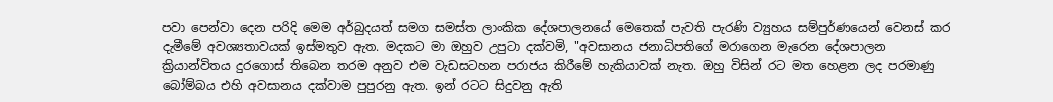පවා පෙන්වා දෙන පරිදි මෙම අර්බුදයත් සමග සමස්ත ලාංකික දේශපාලනයේ මෙතෙක් පැවති පැරණි ව්‍යුහය සම්පුර්ණයෙන් වෙනස් කර දැමීමේ අවශ්‍යතාවයක් ඉස්මතුව ඇත. මදකට මා ඔහුව උපුටා දක්වමි, "අවසානය ජනාධිපතිගේ මරාගෙන මැරෙන දේශපාලන ක්‍රියාන්විතය දුරගොස් තිබෙන තරම අනුව එම වැඩසටහන පරාජය කිරීමේ හැකියාවක් නැත. ඔහු විසින් රට මත හෙළන ලද පරමාණු බෝම්බය එහි අවසානය දක්වාම පුපුරනු ඇත. ඉන් රටට සිදුවනු ඇති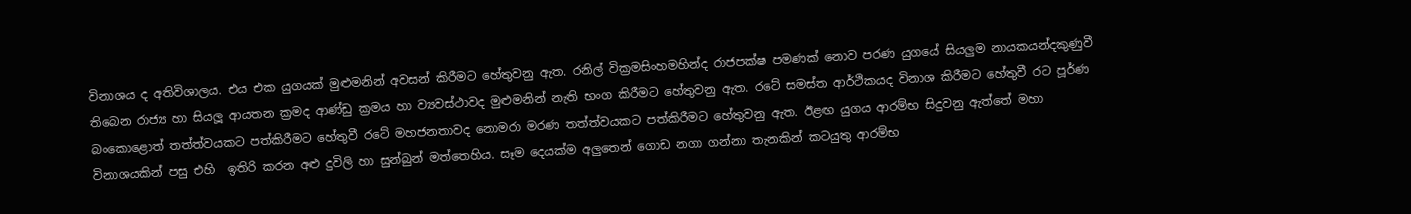විනාශය ද අතිවිශාලය. එය එක යුගයක් මුළුමනින් අවසන් කිරීමට හේතුවනු ඇත. රනිල් වික්‍රමසිංහමහින්ද රාජපක්ෂ පමණක් නොව පරණ යුගයේ සියලුම නායකයන්දකුණුවී තිබෙන රාජ්‍ය හා සියලූ ආයතන ක්‍රමද ආණ්ඩු ක්‍රමය හා ව්‍යවස්ථාවද මුළුමනින් නැති භංග කිරීමට හේතුවනු ඇත. රටේ සමස්ත ආර්ථිකයද විනාශ කිරීමට හේතුවී රට පූර්ණ බංකොළොත් තත්ත්වයකට පත්කිරීමට හේතුවී රටේ මහජනතාවද නොමරා මරණ තත්ත්වයකට පත්කිරීමට හේතුවනු ඇත. ඊළඟ යුගය ආරම්භ සිදුවනු ඇත්තේ මහා විනාශයකින් පසු එහි  ඉතිරි කරන අළු දුවිලි හා සුන්බුන් මත්තෙහිය. සෑම දෙයක්ම අලුතෙන් ගොඩ නගා ගන්නා තැනකින් කටයුතු ආරම්භ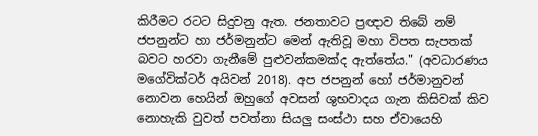කිරීමට රටට සිදුවනු ඇත. ජනතාවට ප්‍රඥාව තිබේ නම් ජපනුන්ට හා ජර්මනුන්ට මෙන් ඇතිවූ මහා විපත සැපතක් බවට හරවා ගැනීමේ පුළුවන්කමක්ද ඇත්තේය." (අවධාරණය මගේවික්ටර් අයිවන් 2018). අප ජපනුන් හෝ ජර්මානුවන් නොවන හෙයින් ඔහුගේ අවසන් ශුභවාදය ගැන කිසිවක් කිව නොහැකි වුවත් පවත්නා සියලු සංස්ථා සහ ඒවායෙහි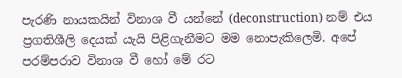පැරණි නායකයින් විනාශ වී යන්නේ (deconstruction) නම් එය ප්‍රගතිශීලි දෙයක් යැයි පිළිගැනීමට මම නොපැකිලෙමි. අපේ පරම්පරාව විනාශ වී හෝ මේ රට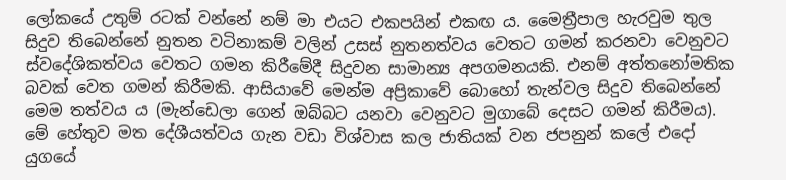ලෝකයේ උතුම් රටක් වන්නේ නම් මා එයට එකපයින් එකඟ ය. මෛත්‍රීපාල හැරවුම තුල සිදුව තිබෙන්නේ නුතන වටිනාකම් වලින් උසස් නුතනත්වය වෙතට ගමන් කරනවා වෙනුවට ස්වදේශිකත්වය වෙතට ගමන කිරීමේදී සිදුවන සාමාන්‍ය අපගමනයකි. එනම් අත්තනෝමතික බවක් වෙත ගමන් කිරීමකි. ආසියාවේ මෙන්ම අප්‍රිකාවේ බොහෝ තැන්වල සිදුව තිබෙන්නේ මෙම තත්වය ය (මැන්ඩෙලා ගෙන් ඔබ්බට යනවා වෙනුවට මුගාබේ දෙසට ගමන් කිරීමය). මේ හේතුව මත දේශීයත්වය ගැන වඩා විශ්වාස කල ජාතියක් වන ජපනුන් කලේ එදෝ යුගයේ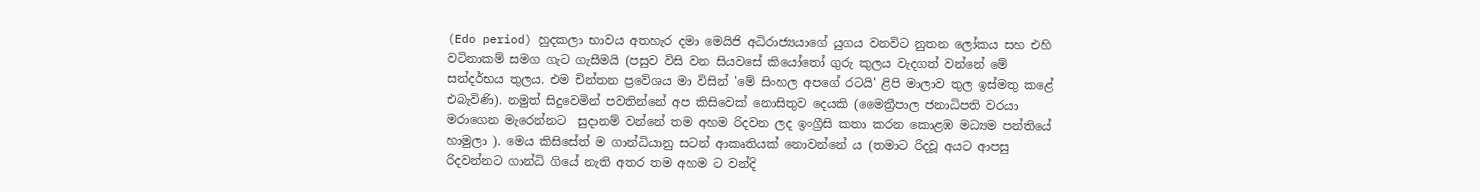(Edo period) හුදකලා භාවය අතහැර දමා මෙයිජි අධිරාජ්‍යයාගේ යුගය වනවිට නුතන ලෝකය සහ එහි වටිනාකම් සමග ගැට ගැසීමයි (පසුව විසි වන සියවසේ කියෝතෝ ගුරු කුලය වැදගත් වන්නේ මේ සන්දර්භය තුලය. එම චින්තන ප්‍රවේශය මා විසින් 'මේ සිංහල අපගේ රටයි' ළිපි මාලාව තුල ඉස්මතු කළේ එබැවිණි). නමුත් සිදුවෙමින් පවතින්නේ අප කිසිවෙක් නොසිතුව දෙයකි (මෛත්‍රීපාල ජනාධිපති වරයා මරාගෙන මැරෙන්නට  සුදානම් වන්නේ තම අහම රිදවන ලද ඉංග්‍රීසි කතා කරන කොළඹ මධ්‍යම පන්තියේ හාමුලා ). මෙය කිසිසේත් ම ගාන්ධියානු සටන් ආකෘතියක් නොවන්නේ ය (තමාට රිදවූ අයට ආපසු රිදවන්නට ගාන්ධි ගියේ නැති අතර තම අහම ට වන්දි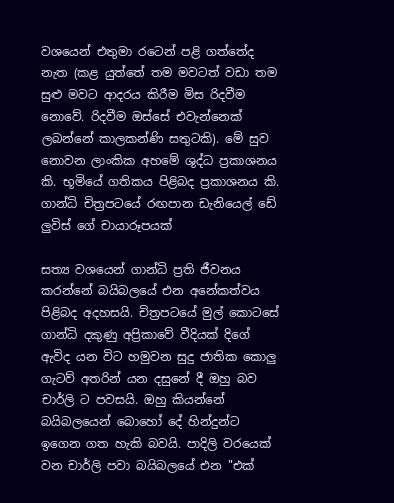වශයෙන් එතුමා රටෙන් පළි ගත්තේද නැත (කළ යුත්තේ තම මවටත් වඩා තම සුළු මවට ආදරය කිරීම මිස රිදවීම නොවේ. රිදවීම ඔස්සේ එවැන්නෙක් ලබන්නේ කාලකන්ණි සතුටකි). මේ සුව නොවන ලාංකික අහමේ ශුද්ධ ප්‍රකාශනය කි. භූමියේ ගතිකය පිළිබද ප්‍රකාශනය කි.
ගාන්ධි චිත්‍රපටයේ රඟපාන ඩැනියෙල් ඩේ ලුවිස් ගේ චායාරූපයක්

සත්‍ය වශයෙන් ගාන්ධි ප්‍රති ජීවනය කරන්නේ බයිබලයේ එන අනේකත්වය පිළිබද අදහසයි. චිත්‍රපටයේ මුල් කොටසේ ගාන්ධි දකුණු අප්‍රිකාවේ වීදියක් දිගේ ඇවිද යන විට හමුවන සුදු ජාතික කොලු ගැටව් අතරින් යන දසුනේ දී ඔහු බව චාර්ලි ට පවසයි. ඔහු කියන්නේ බයිබලයෙන් බොහෝ දේ හින්දුන්ට ඉගෙන ගත හැකි බවයි. පාදිලි වරයෙක් වන චාර්ලි පවා බයිබලයේ එන "එක්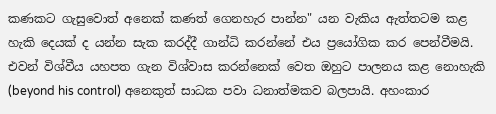කණකට ගැසුවොත් අනෙක් කණත් ගෙනහැර පාන්න" යන වැකිය ඇත්තටම කළ හැකි දෙයක් ද යන්න සැක කරද්දී ගාන්ධි කරන්නේ එය ප්‍රයෝගික කර පෙන්වීමයි. එවන් විශ්වීය යහපත ගැන විශ්වාස කරන්නෙක් වෙත ඔහුට පාලනය කළ නොහැකි (beyond his control) අනෙකුත් සාධක පවා ධනාත්මකව බලපායි. අහංකාර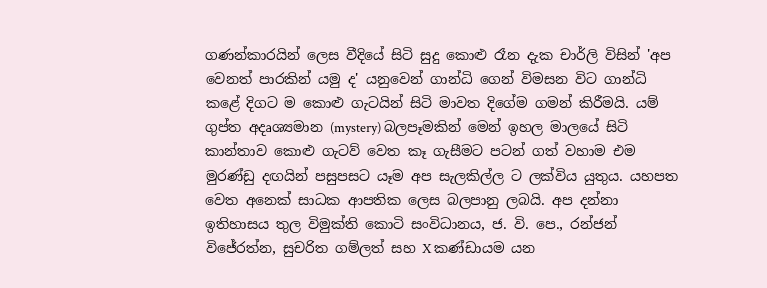ගණන්කාරයින් ලෙස වීදියේ සිටි සුදු කොළු රෑන දැක චාර්ලි විසින් 'අප වෙනත් පාරකින් යමු ද' යනුවෙන් ගාන්ධි ගෙන් විමසන විට ගාන්ධි කළේ දිගට ම කොළු ගැටයින් සිටි මාවත දිගේම ගමන් කිරීමයි. යම් ගුප්ත අදෘශ්‍යමාන (mystery) බලපෑමකින් මෙන් ඉහල මාලයේ සිටි කාන්තාව කොළු ගැටව් වෙත කෑ ගැසීමට පටන් ගත් වහාම එම මුරණ්ඩු දඟයින් පසුපසට යෑම අප සැලකිල්ල ට ලක්විය යුතුය. යහපත වෙත අනෙක් සාධක ආපතික ලෙස බලපානු ලබයි. අප දන්නා ඉතිහාසය තුල විමුක්ති කොටි සංවිධානය, ජ. වි. පෙ., රන්ජන් විජේරත්න, සුචරිත ගම්ලත් සහ X කණ්ඩායම යන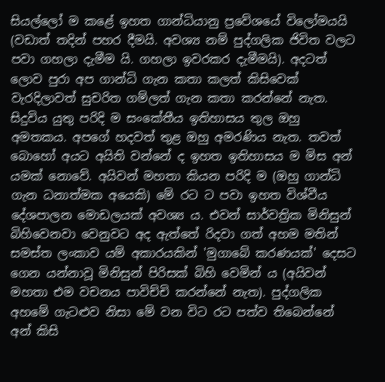සියල්ලෝ ම කළේ ඉහත ගාන්ධියානු ප්‍රවේශයේ විලෝමයයි (වඩාත් තදින් පහර දීමයි. අවශ්‍ය නම් පුද්ගලික ජිවිත වලට පවා ගහලා දැමීම යි. ගහලා ඉවරකර දැමීමයි). අදටත් ලොව පුරා අප ගාන්ධි ගැන කතා කලත් කිසිවෙක් වැරදිලාවත් සුචරිත ගම්ලත් ගැන කතා කරන්නේ නැත. සිදුවිය යුතු පරිදි ම සංකේතීය ඉතිහාසය තුල ඔහු අමතකය. අපගේ හදවත් තුළ ඔහු අමරණිය නැත. තවත් බොහෝ අයට අයිති වන්නේ ද ඉහත ඉතිහාසය ම මිස අන් යමක් නොවේ. අයිවන් මහතා කියන පරිදි ම (ඔහු ගාන්ධි ගැන ධනාත්මක අයෙකි) මේ රට ට පවා ඉහත විශ්වීය දේශපාලන මොඩලයක් අවශ්‍ය ය. එවන් සාර්වත්‍රික මිනිසුන් බිහිවෙනවා වෙනුවට අද ඇත්තේ රිදවා ගත් අහම මතින් සමස්ත ලංකාව යම් අකාරයකින් 'මුගාබේ කරණයක්' දෙසට ගෙන යන්නාවූ මිනිසුන් පිරිසක් බිහි වෙමින් ය (අයිවන් මහතා එම වචනය පාවිච්චි කරන්නේ නැත). පුද්ගලික අහමේ ගැටළුව නිසා මේ වන විට රට පත්ව තිබෙන්නේ අන් කිසි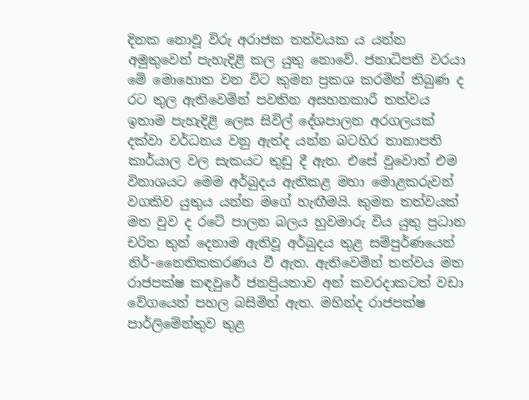දිනක නොවූ විරු අරාජක තත්වයක ය යන්න අමුතුවෙන් පැහැදිළි කල යුතු නොවේ. ජනාධිපති වරයා මේ මොහොත වන විට කුමන ප්‍රකශ කරමින් තිබුණ ද රට තුල ඇතිවෙමින් පවතින අසහනකාරී තත්වය ඉතාම පැහැදිළි ලෙස සිවිල් දේශපාලන අරගලයක් දක්වා වර්ධනය වනු ඇත්ද යන්න බටහිර තානාපති කාර්යාල වල සැකයට තුඩු දී ඇත. එසේ වුවොත් එම විනාශයට මෙම අර්බුදය ඇතිකළ මහා මොළකරුවන් වගකිව යුතුය යන්න මගේ හැඟීමයි. කුමන තත්වයක් මත වුව ද රටේ පාලන බලය හුවමාරු විය යුතු ප්‍රධාන චරිත තුන් දෙනාම ඇතිවූ අර්බුදය තුළ සම්පුර්ණයෙන් නිර්-නෛතිකකරණය වී ඇත. ඇතිවෙමින් තත්වය මත රාජපක්ෂ කඳවුරේ ජනප්‍රියතාව අන් කවරදාකටත් වඩා වේගයෙන් පහල බසිමින් ඇත. මහින්ද රාජපක්ෂ පාර්ලිමේන්තුව තුළ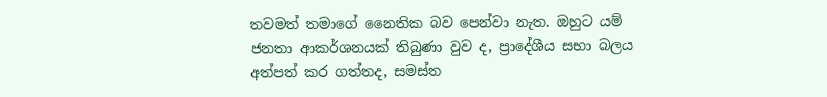තවමත් තමාගේ නෛතික බව පෙන්වා නැත. ඔහුට යම් ජනතා ආකර්ශනයක් තිබුණා වුව ද, ප්‍රාදේශීය සභා බලය අත්පත් කර ගත්තද, සමස්ත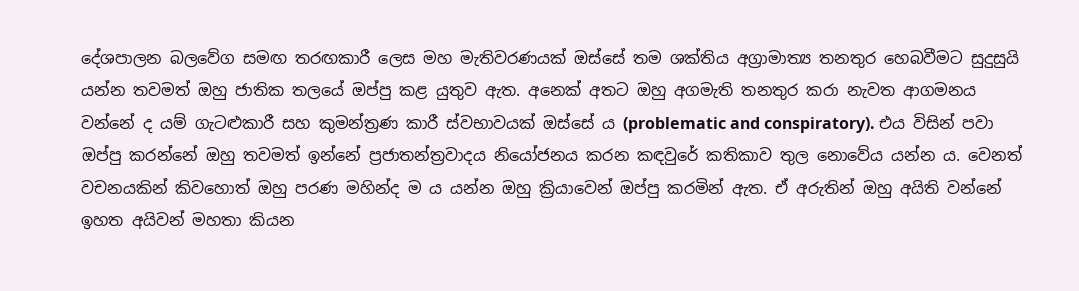දේශපාලන බලවේග සමඟ තරඟකාරී ලෙස මහ මැතිවරණයක් ඔස්සේ තම ශක්තිය අග්‍රාමාත්‍ය තනතුර හෙබවීමට සුදුසුයි යන්න තවමත් ඔහු ජාතික තලයේ ඔප්පු කළ යුතුව ඇත. අනෙක් අතට ඔහු අගමැති තනතුර කරා නැවත ආගමනය වන්නේ ද යම් ගැටළුකාරී සහ කුමන්ත්‍රණ කාරී ස්වභාවයක් ඔස්සේ ය (problematic and conspiratory). එය විසින් පවා ඔප්පු කරන්නේ ඔහු තවමත් ඉන්නේ ප්‍රජාතන්ත්‍රවාදය නියෝජනය කරන කඳවුරේ කතිකාව තුල නොවේය යන්න ය. වෙනත් වචනයකින් කිවහොත් ඔහු පරණ මහින්ද ම ය යන්න ඔහු ක්‍රියාවෙන් ඔප්පු කරමින් ඇත. ඒ අරුතින් ඔහු අයිති වන්නේ ඉහත අයිවන් මහතා කියන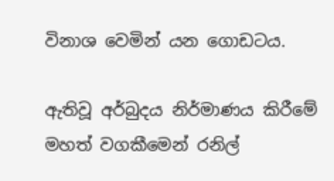විනාශ වෙමින් යන ගොඩටය.

ඇතිවූ අර්බුදය නිර්මාණය කිරීමේ මහත් වගකීමෙන් රනිල්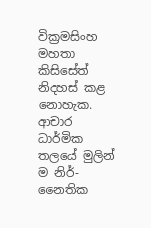වික්‍රමසිංහ මහතා කිසිසේත් නිදහස් කළ නොහැක. ආචාර ධාර්මික තලයේ මුලින් ම නිර්-නෛතික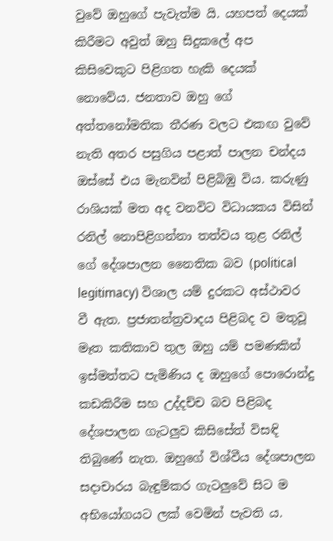වුවේ ඔහුගේ පැවැත්ම යි. යහපත් දෙයක් කිරීමට අවුත් ඔහු සිදුකලේ අප කිසිවෙකුට පිළිගත හැකි දෙයක් නොවේය. ජනතාව ඔහු ගේ අත්තනෝමතික තීරණ වලට එකඟ වුවේ නැති අතර පසුගිය පළාත් පාලන චන්දය ඔස්සේ එය මැනවින් පිළිබිඹු විය. කරුණු රාශියක් මත අද වනවිට විධායකය විසින් රනිල් නොපිළිගන්නා තත්වය තුළ රනිල් ගේ දේශපාලන නෛතික බව (political legitimacy) විශාල යම් දුරකට අස්ථාවර වී ඇත. ප්‍රජාතන්ත්‍රවාදය පිළිබද ව මතුවූ මෑත කතිකාව තුල ඔහු යම් පමණකින් ඉස්මත්තට පැමිණිය ද ඔහුගේ පොරොන්දු කඩකිරීම සහ උද්දච්ච බව පිළිබද දේශපාලන ගැටලුව කිසිසේත් විසඳි තිබුණේ නැත. ඔහුගේ විශ්වීය දේශපාලන සදාචාරය බැඳුම්කර ගැටලුවේ සිට ම අභියෝගයට ලක් වෙමින් පැවති ය.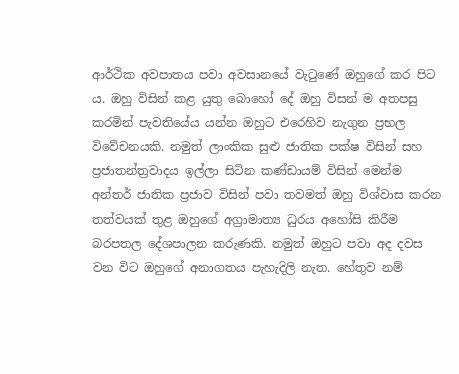ආර්ථික අවපාතය පවා අවසානයේ වැටුණේ ඔහුගේ කර පිට ය. ඔහු විසින් කළ යුතු බොහෝ දේ ඔහු විසන් ම අතපසු කරමින් පැවතියේය යන්න ඔහුට එරෙහිව නැගුන ප්‍රභල විවේචනයකි. නමුත් ලාංකික සුළු ජාතික පක්ෂ විසින් සහ ප්‍රජාතන්ත්‍රවාදය ඉල්ලා සිටින කණ්ඩායම් විසින් මෙන්ම අන්තර් ජාතික ප්‍රජාව විසින් පවා තවමත් ඔහු විශ්වාස කරන තත්වයක් තුළ ඔහුගේ අග්‍රාමාත්‍ය ධුරය අහෝසි කිරීම බරපතල දේශපාලන කරුණකි. නමුත් ඔහුට පවා අද දවස වන විට ඔහුගේ අනාගතය පැහැදිලි නැත. හේතුව නම්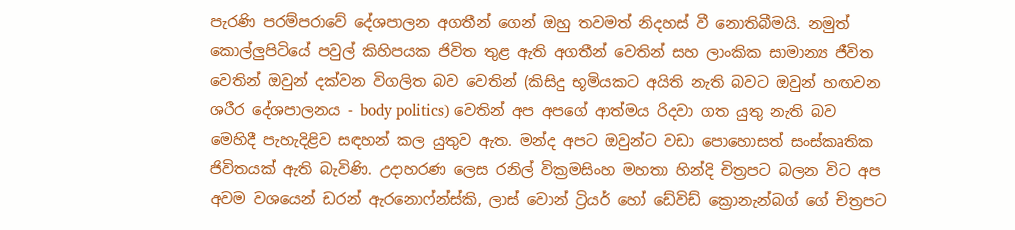පැරණි පරම්පරාවේ දේශපාලන අගතීන් ගෙන් ඔහු තවමත් නිදහස් වී නොතිබීමයි. නමුත් කොල්ලුපිටියේ පවුල් කිහිපයක ජිවිත තුළ ඇති අගතීන් වෙතින් සහ ලාංකික සාමාන්‍ය ජීවිත වෙතින් ඔවුන් දක්වන විගලිත බව වෙතින් (කිසිදු භූමියකට අයිති නැති බවට ඔවුන් හඟවන ශරීර දේශපාලනය - body politics) වෙතින් අප අපගේ ආත්මය රිදවා ගත යුතු නැති බව මෙහිදී පැහැදිළිව සඳහන් කල යුතුව ඇත. මන්ද අපට ඔවුන්ට වඩා පොහොසත් සංස්කෘතික ජිවිතයක් ඇති බැවිණි. උදාහරණ ලෙස රනිල් වික්‍රමසිංහ මහතා හින්දි චිත්‍රපට බලන විට අප අවම වශයෙන් ඩරන් ඇරනොෆ්න්ස්කි, ලාස් වොන් ට්‍රියර් හෝ ඩේවිඩ් ක්‍රොනැන්බග් ගේ චිත්‍රපට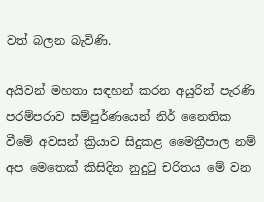වත් බලන බැවිණි.

අයිවන් මහතා සඳහන් කරන අයුරින් පැරණි පරම්පරාව සම්පුර්ණයෙන් නිර් නෛතික වීමේ අවසන් ක්‍රියාව සිදුකළ මෛත්‍රීපාල නම් අප මෙතෙක් කිසිදින නුදුටු චරිතය මේ වන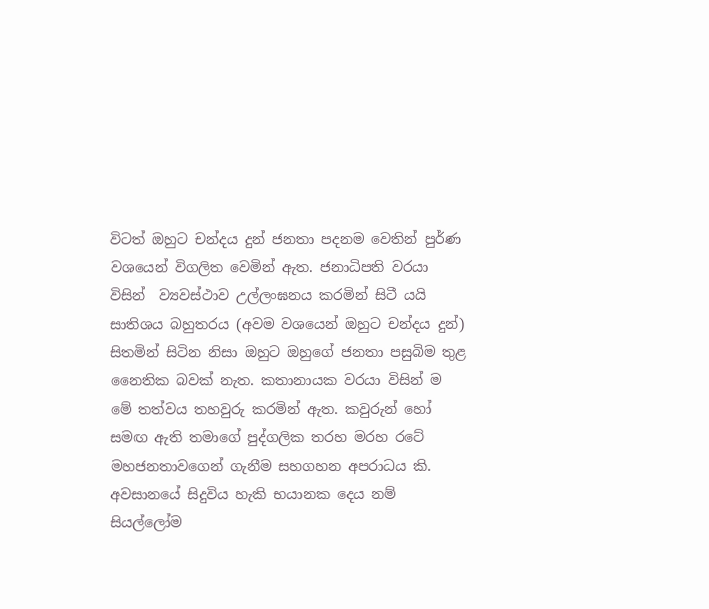විටත් ඔහුට චන්දය දුන් ජනතා පදනම වෙතින් පුර්ණ වශයෙන් විගලිත වෙමින් ඇත. ජනාධිපති වරයා විසින්  ව්‍යවස්ථාව උල්ලංඝනය කරමින් සිටී යයි සාතිශය බහුතරය (අවම වශයෙන් ඔහුට චන්දය දුන්) සිතමින් සිටින නිසා ඔහුට ඔහුගේ ජනතා පසුබිම තුළ නෛතික බවක් නැත. කතානායක වරයා විසින් ම මේ තත්වය තහවුරු කරමින් ඇත. කවුරුන් හෝ සමඟ ඇති තමාගේ පුද්ගලික තරහ මරහ රටේ මහජනතාවගෙන් ගැනීම සහගහන අපරාධය කි. අවසානයේ සිදුවිය හැකි භයානක දෙය නම් සියල්ලෝම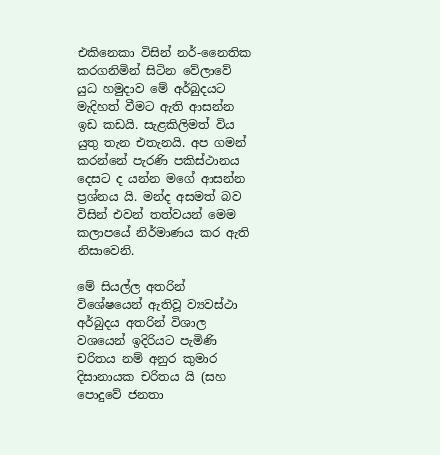එකිනෙකා විසින් නර්-නෛතික කරගනිමින් සිටින වේලාවේ යුධ හමුදාව මේ අර්බුදයට මැදිහත් වීමට ඇති ආසන්න ඉඩ කඩයි. සැළකිලිමත් විය යුතු තැන එතැනයි. අප ගමන් කරන්නේ පැරණි පකිස්ථානය දෙසට ද යන්න මගේ ආසන්න ප්‍රශ්නය යි. මන්ද අසමත් බව විසින් එවන් තත්වයන් මෙම කලාපයේ නිර්මාණය කර ඇති නිසාවෙනි.

මේ සියල්ල අතරින් විශේෂයෙන් ඇතිවූ ව්‍යවස්ථා අර්බුදය අතරින් විශාල වශයෙන් ඉදිරියට පැමිණි චරිතය නම් අනුර කුමාර දිසානායක චරිතය යි (සහ පොදුවේ ජනතා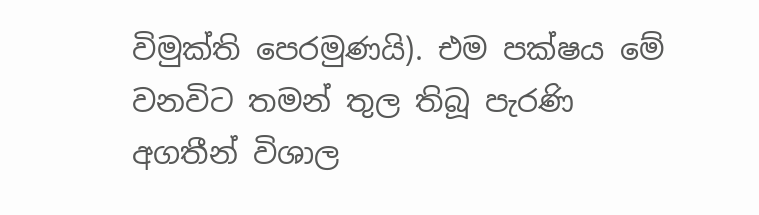විමුක්ති පෙරමුණයි). එම පක්ෂය මේ වනවිට තමන් තුල තිබූ පැරණි අගතීන් විශාල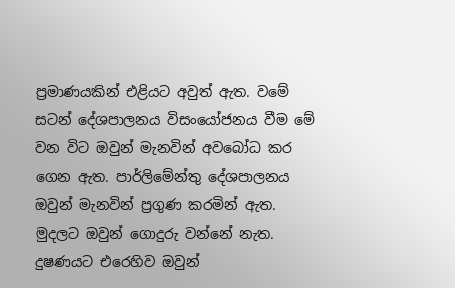ප්‍රමාණයකින් එළියට අවුත් ඇත. වමේ සටන් දේශපාලනය විසංයෝජනය වීම මේ වන විට ඔවුන් මැනවින් අවබෝධ කර ගෙන ඇත. පාර්ලිමේන්තු දේශපාලනය ඔවුන් මැනවින් ප්‍රගුණ කරමින් ඇත. මුදලට ඔවුන් ගොදුරු වන්නේ නැත. දුෂණයට එරෙහිව ඔවුන්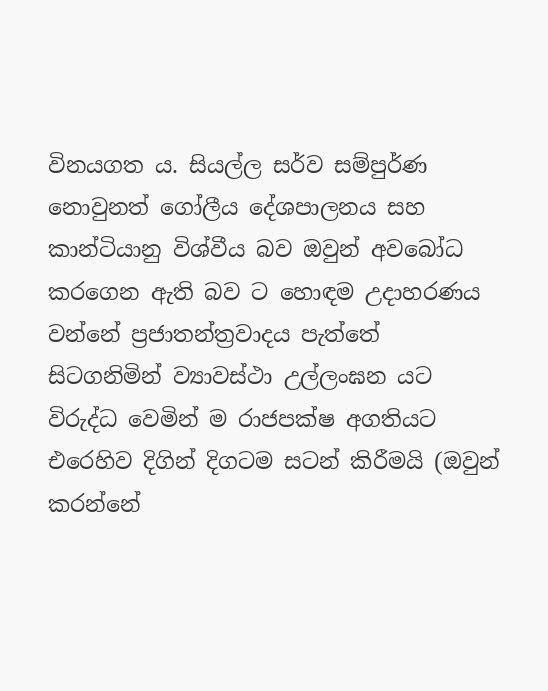විනයගත ය. සියල්ල සර්ව සම්පුර්ණ නොවුනත් ගෝලීය දේශපාලනය සහ කාන්ටියානු විශ්වීය බව ඔවුන් අවබෝධ කරගෙන ඇති බව ට හොඳම උදාහරණය වන්නේ ප්‍රජාතන්ත්‍රවාදය පැත්තේ සිටගනිමින් ව්‍යාවස්ථා උල්ලංඝන යට විරුද්ධ වෙමින් ම රාජපක්ෂ අගතියට එරෙහිව දිගින් දිගටම සටන් කිරීමයි (ඔවුන් කරන්නේ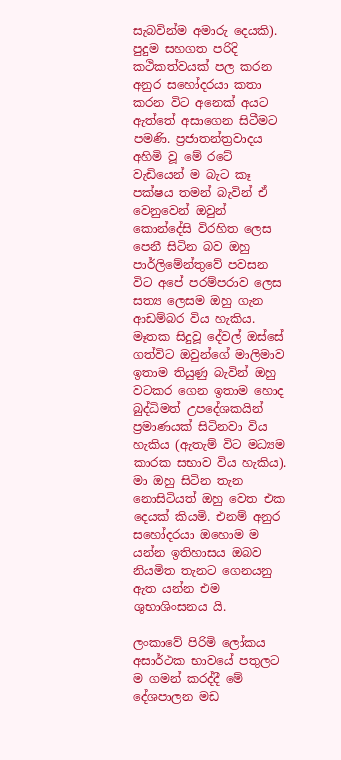සැබවින්ම අමාරු දෙයකි). පුදුම සහගත පරිදි කථිකත්වයක් පල කරන අනුර සහෝදරයා කතා කරන විට අනෙක් අයට ඇත්තේ අසාගෙන සිටීමට පමණි. ප්‍රජාතන්ත්‍රවාදය අහිමි වූ මේ රටේ වැඩියෙන් ම බැට කෑ පක්ෂය තමන් බැවින් ඒ වෙනුවෙන් ඔවුන් කොන්දේසි විරහිත ලෙස පෙනී සිටින බව ඔහු පාර්ලිමේන්තුවේ පවසන විට අපේ පරම්පරාව ලෙස සත්‍ය ලෙසම ඔහු ගැන ආඩම්බර විය හැකිය. මෑතක සිදුවූ දේවල් ඔස්සේ ගත්විට ඔවුන්ගේ මාලිමාව ඉතාම තියුණු බැවින් ඔහු වටකර ගෙන ඉතාම හොද බුද්ධිමත් උපදේශකයින් ප්‍රමාණයක් සිටිනවා විය හැකිය (ඇතැම් විට මධ්‍යම කාරක සභාව විය හැකිය). මා ඔහු සිටින තැන නොසිටියත් ඔහු වෙත එක දෙයක් කියමි. එනම් අනුර සහෝදරයා ඔහොම ම යන්න ඉතිහාසය ඔබව නියමිත තැනට ගෙනයනු ඇත යන්න එම ශුභාශිංසනය යි.

ලංකාවේ පිරිමි ලෝකය අසාර්ථක භාවයේ පතුලට ම ගමන් කරද්දී මේ දේශපාලන මඩ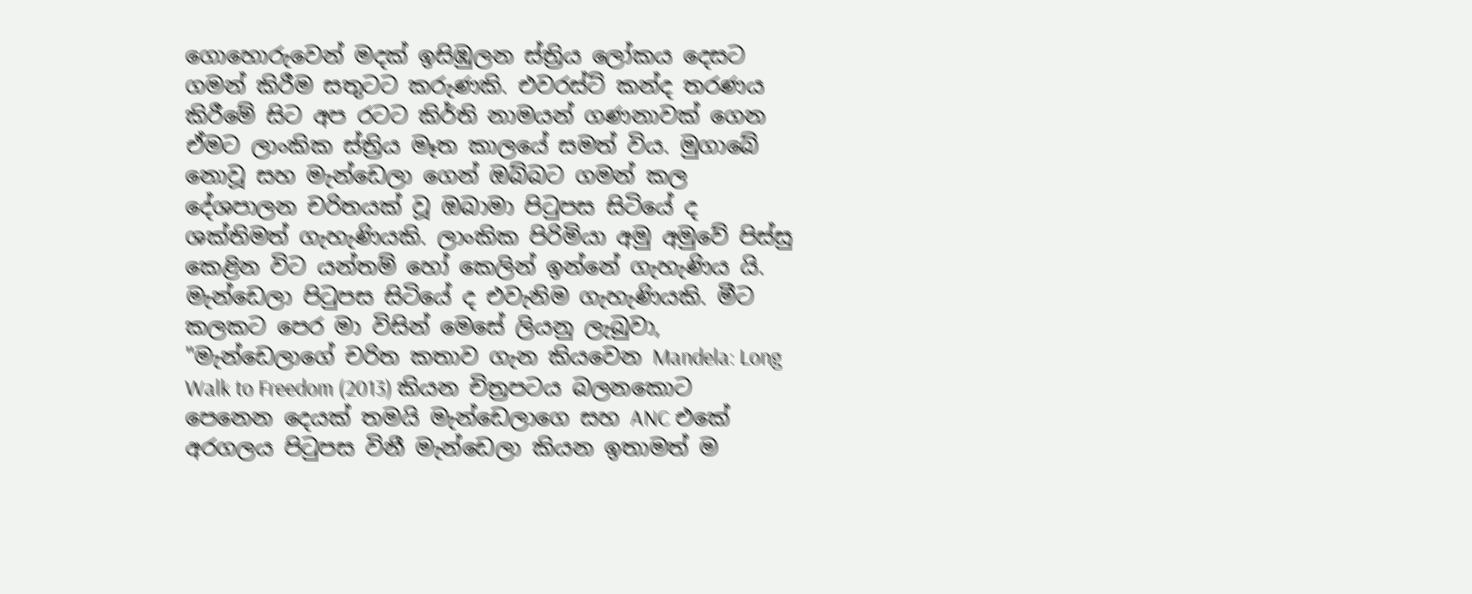ගොහොරුවෙන් මදක් ඉසිඹුලන ස්ත්‍රිය ලෝකය දෙසට ගමන් කිරීම සතුටට කරුණකි. එවරස්ට් කන්ද තරණය කිරීමේ සිට අප රටට කිර්ති නාමයන් ගණනාවක් ගෙන ඒමට ලාංකික ස්ත්‍රිය මෑත කාලයේ සමත් විය. මුගාබේ නොවූ සහ මැන්ඩෙලා ගෙන් ඔබ්බට ගමන් කල දේශපාලන චරිතයක් වූ ඔබාමා පිටුපස සිටියේ ද ශක්තිමත් ගැහැණියකි. ලාංකික පිරිමියා අමු අමුවේ පිස්සු කෙළින විට යන්තම් හෝ කෙලින් ඉන්නේ ගැහැණිය යි. මැන්ඩෙලා පිටුපස සිටියේ ද එවැනිම ගැහැණියකි. මීට කලකට පෙර මා විසින් මෙසේ ලියනු ලැබුවා, "මැන්ඩෙලාගේ චරිත කතාව ගැන කියවෙන Mandela: Long Walk to Freedom (2013) කියන චිත්‍රපටය බලනකොට පෙනෙන දෙයක් තමයි මැන්ඩෙලාගෙ සහ ANC එකේ අරගලය පිටුපස විනී මැන්ඩෙලා කියන ඉතාමත් ම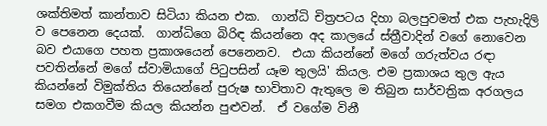ශක්තිමත් කාන්තාව සිටියා කියන එක.  ගාන්ධි චිත්‍රපටය දිහා බලපුවමත් එක පැහැදිලි ව පෙනෙන දෙයක්.  ගාන්ධිගෙ බිරිඳ කියන්නෙ අද කාලයේ ස්ත්‍රීවාදින් වගේ නොවෙන බව එයාගෙ පහත ප්‍රකාශයෙන් පෙනෙනව.  එයා කියන්නේ මගේ ගරුත්වය රඳා පවතින්නේ මගේ ස්වාමියාගේ පිටුපසින් යෑම තුලයි' කියල. එම ප්‍රකාශය තුල ඇය කියන්නේ විමුක්තිය තියෙන්නේ පුරුෂ භාවිතාව ඇතුලෙ ම තිබුන සාර්වත්‍රික අරගලය සමග එකගවීම කියල කියන්න පුළුවන්.  ඒ වගේම විනී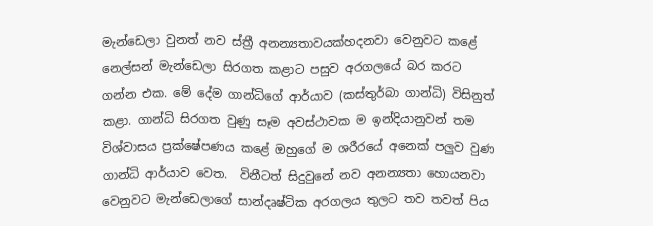මැන්ඩෙලා වුනත් නව ස්ත්‍රී අනන්‍යතාවයක්හදනවා වෙනුවට කළේ නෙල්සන් මැන්ඩෙලා සිරගත කළාට පසුව අරගලයේ බර කරට ගන්න එක. මේ දේම ගාන්ධිගේ ආර්යාව (කස්තුර්බා ගාන්ධි) විසිනුත් කළා. ගාන්ධි සිරගත වුණු සෑම අවස්ථාවක ම ඉන්දියානුවන් තම විශ්වාසය ප්‍රක්ෂේපණය කළේ ඔහුගේ ම ශරීරයේ අනෙක් පලුව වුණ ගාන්ධි ආර්යාව වෙත.  විනීටත් සිදුවුනේ නව අනන්‍යතා හොයනවා වෙනුවට මැන්ඩෙලාගේ සාන්දෘෂ්ටික අරගලය තුලට තව තවත් පිය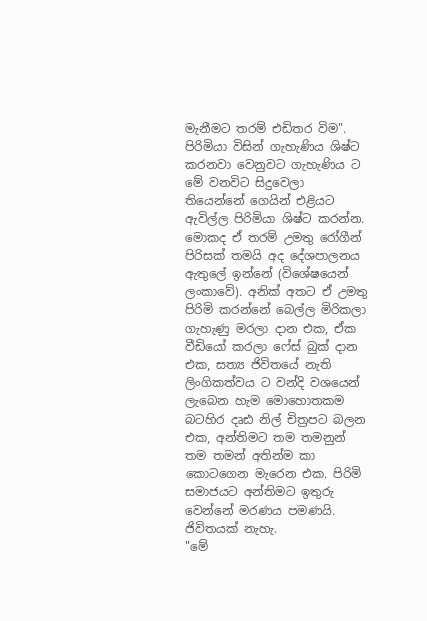මැනීමට තරම් එඩිතර විම". පිරිමියා විසින් ගැහැණිය ශිෂ්ට කරනවා වෙනුවට ගැහැණිය ට මේ වනවිට සිදුවෙලා තියෙන්නේ ගෙයින් එළියට ඇවිල්ල පිරිමියා ශිෂ්ට කරන්න. මොකද ඒ තරම් උමතු රෝගීන් පිරිසක් තමයි අද දේශපාලනය ඇතුලේ ඉන්නේ (විශේෂයෙන් ලංකාවේ). අනික් අතට ඒ උමතු පිරිමි කරන්නේ බෙල්ල මිරිකලා ගැහැණු මරලා දාන එක, ඒක වීඩියෝ කරලා ෆේස් බුක් දාන එක, සත්‍ය ජිවිතයේ නැති ලිංගිකත්වය ට වන්දි වශයෙන් ලැබෙන හැම මොහොතකම බටහිර දෘඪ නිල් චිත්‍රපට බලන එක, අන්තිමට තම තමනුන් තම තමන් අතින්ම කා කොටගෙන මැරෙන එක. පිරිමි සමාජයට අන්තිමට ඉතුරු වෙන්නේ මරණය පමණයි. ජිවිතයක් නැහැ.
"මේ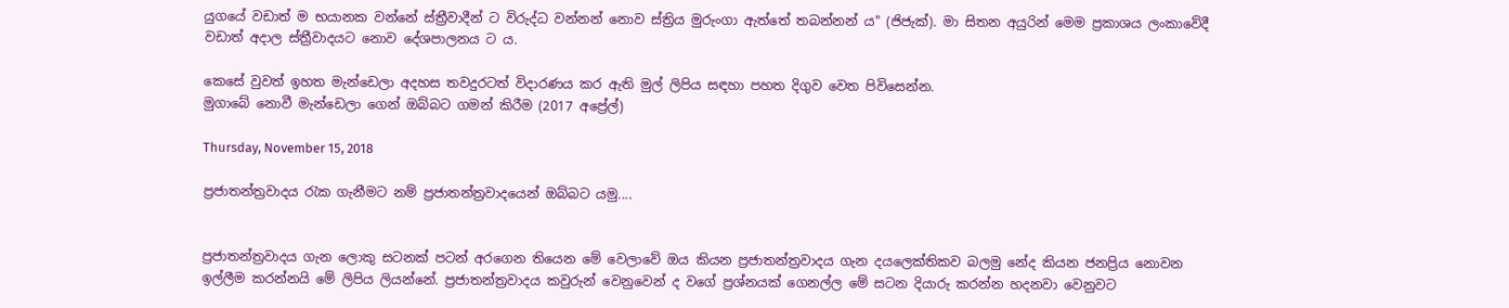යුගයේ වඩාත් ම භයානක වන්නේ ස්ත්‍රීවාදීන් ට විරුද්ධ වන්නන් නොව ස්ත්‍රිය මුරුංගා ඇත්තේ තබන්නන් ය" (ජිජැක්). මා සිතන අයුරින් මෙම ප්‍රකාශය ලංකාවේදී වඩාත් අදාල ස්ත්‍රීවාදයට නොව දේශපාලනය ට ය.

කෙසේ වුවත් ඉහත මැන්ඩෙලා අදහස තවදුරටත් විදාරණය කර ඇති මුල් ලිපිය සඳහා පහත දිගුව වෙත පිවිසෙන්න.
මුගාබේ නොවී මැන්ඩෙලා ගෙන් ඔබ්බට ගමන් කිරීම (2017 අප්‍රේල්)

Thursday, November 15, 2018

ප්‍රජාතන්ත්‍රවාදය රැක ගැනීමට නම් ප්‍රජාතන්ත්‍රවාදයෙන් ඔබ්බට යමු....


ප්‍රජාතන්ත්‍රවාදය ගැන ලොකු සටනක් පටන් අරගෙන තියෙන මේ වෙලාවේ ඔය කියන ප්‍රජාතන්ත්‍රවාදය ගැන දයලෙක්තිකව බලමු නේද කියන ජනප්‍රිය නොවන ඉල්ලීම කරන්නයි මේ ලිපිය ලියන්නේ. ප්‍රජාතන්ත්‍රවාදය කවුරුන් වෙනුවෙන් ද වගේ ප්‍රශ්නයක් ගෙනල්ල මේ සටන දියාරු කරන්න හදනවා වෙනුවට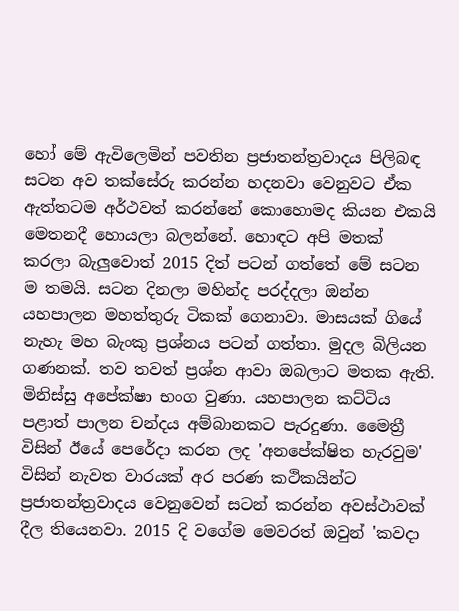හෝ මේ ඇවිලෙමින් පවතින ප්‍රජාතන්ත්‍රවාදය පිලිබඳ සටන අව තක්සේරු කරන්න හදනවා වෙනුවට ඒක ඇත්තටම අර්ථවත් කරන්නේ කොහොමද කියන එකයි මෙතනදී හොයලා බලන්නේ. හොඳට අපි මතක් කරලා බැලුවොත් 2015 දිත් පටන් ගත්තේ මේ සටන ම තමයි. සටන දිනලා මහින්ද පරද්දලා ඔන්න යහපාලන මහත්තුරු ටිකක් ගෙනාවා. මාසයක් ගියේ නැහැ මහ බැංකු ප්‍රශ්නය පටන් ගත්තා. මුදල බිලියන ගණනක්. තව තවත් ප්‍රශ්න ආවා ඔබලාට මතක ඇති. මිනිස්සු අපේක්ෂා භංග වුණා. යහපාලන කට්ටිය පළාත් පාලන චන්දය අම්බානකට පැරදුණා. මෛත්‍රී විසින් ඊයේ පෙරේදා කරන ලද 'අනපේක්ෂිත හැරවුම' විසින් නැවත වාරයක් අර පරණ කථිකයින්ට ප්‍රජාතන්ත්‍රවාදය වෙනුවෙන් සටන් කරන්න අවස්ථාවක් දීල තියෙනවා. 2015 දි වගේම මෙවරත් ඔවුන් 'කවදා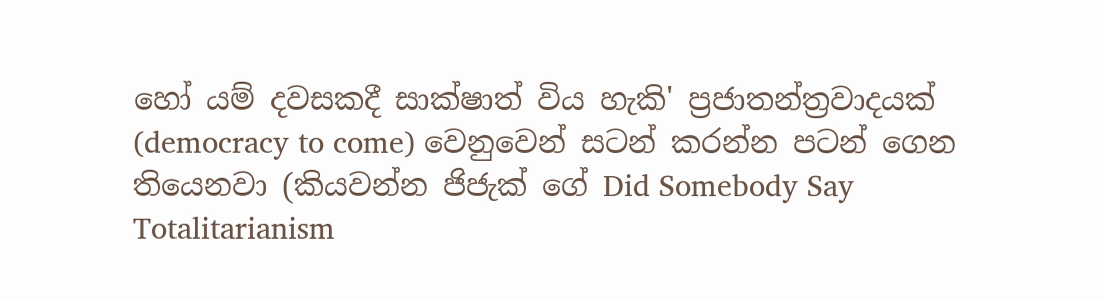හෝ යම් දවසකදී සාක්ෂාත් විය හැකි' ප්‍රජාතන්ත්‍රවාදයක් (democracy to come) වෙනුවෙන් සටන් කරන්න පටන් ගෙන තියෙනවා (කියවන්න ජිජැක් ගේ Did Somebody Say Totalitarianism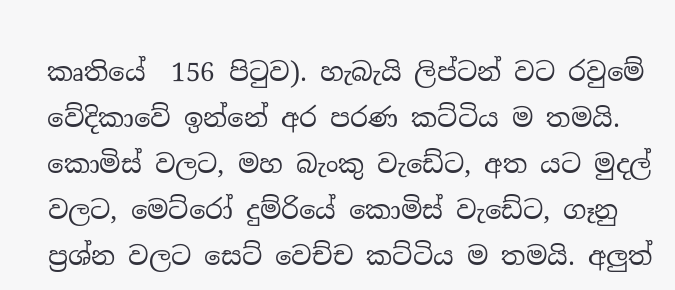කෘතියේ  156 පිටුව). හැබැයි ලිප්ටන් වට රවුමේ වේදිකාවේ ඉන්නේ අර පරණ කට්ටිය ම තමයි. කොමිස් වලට, මහ බැංකු වැඩේට, අත යට මුදල් වලට, මෙට්රෝ දුම්රියේ කොමිස් වැඩේට, ගෑනු ප්‍රශ්න වලට සෙට් වෙච්ච කට්ටිය ම තමයි. අලුත්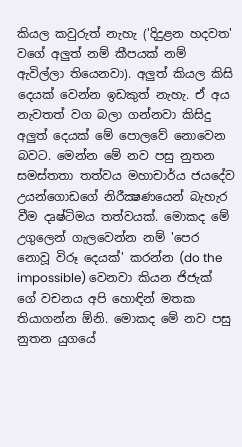කියල කවුරුත් නැහැ ('දිදුළන හදවත' වගේ අලුත් නම් කීපයක් නම් ඇවිල්ලා තියෙනවා). අලුත් කියල කිසි දෙයක් වෙන්න ඉඩකුත් නැහැ. ඒ අය නැවතත් වග බලා ගන්නවා කිසිදු අලුත් දෙයක් මේ පොලවේ නොවෙන බවට. මෙන්න මේ නව පසු නුතන සමස්තතා තත්වය මහාචාර්ය ජයදේව උයන්ගොඩගේ නිරීක්‍ෂණයෙන් බැහැර වීම දෘෂ්ටිමය තත්වයක්. මොකද මේ උගුලෙන් ගැලවෙන්න නම් 'පෙර නොවූ විරූ දෙයක්' කරන්න (do the impossible) වෙනවා කියන ජිජැක් ගේ වචනය අපි හොඳින් මතක තියාගන්න ඕනි. මොකද මේ නව පසු නුතන යුගයේ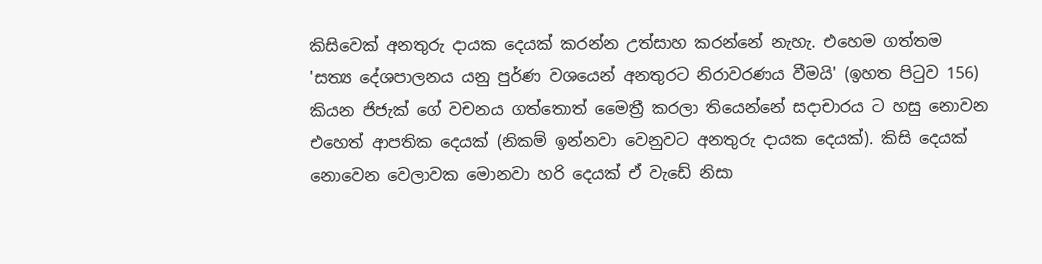කිසිවෙක් අනතුරු දායක දෙයක් කරන්න උත්සාහ කරන්නේ නැහැ. එහෙම ගත්තම 'සත්‍ය දේශපාලනය යනු පුර්ණ වශයෙන් අනතුරට නිරාවරණය වීමයි' (ඉහත පිටුව 156) කියන ජිජැක් ගේ වචනය ගත්තොත් මෛත්‍රී කරලා තියෙන්නේ සදාචාරය ට හසු නොවන එහෙත් ආපතික දෙයක් (නිකම් ඉන්නවා වෙනුවට අනතුරු දායක දෙයක්). කිසි දෙයක් නොවෙන වෙලාවක මොනවා හරි දෙයක් ඒ වැඩේ නිසා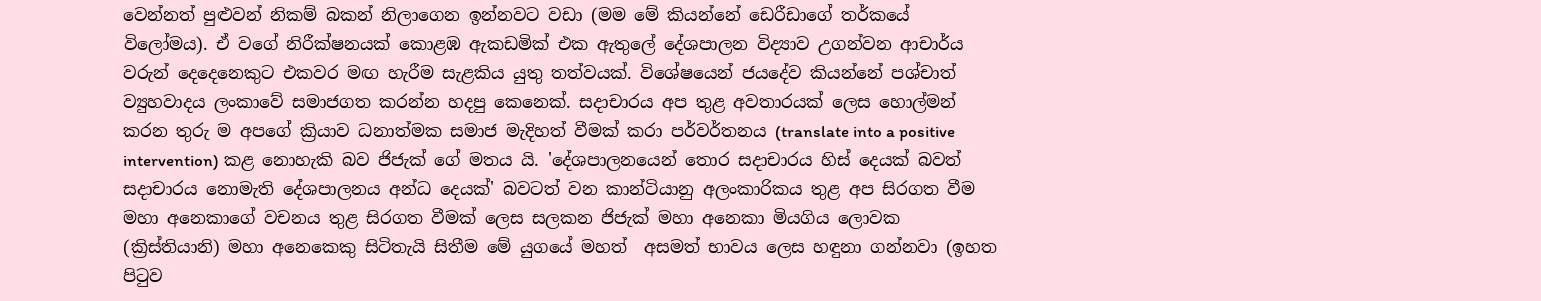වෙන්නත් පුළුවන් නිකම් බකන් නිලාගෙන ඉන්නවට වඩා (මම මේ කියන්නේ ඩෙරීඩාගේ තර්කයේ විලෝමය). ඒ වගේ නිරීක්ෂනයක් කොළඹ ඇකඩමික් එක ඇතුලේ දේශපාලන විද්‍යාව උගන්වන ආචාර්ය වරුන් දෙදෙනෙකුට එකවර මඟ හැරීම සැළකිය යුතු තත්වයක්. විශේෂයෙන් ජයදේව කියන්නේ පශ්චාත් ව්‍යුහවාදය ලංකාවේ සමාජගත කරන්න හදපු කෙනෙක්. සදාචාරය අප තුළ අවතාරයක් ලෙස හොල්මන් කරන තුරු ම අපගේ ක්‍රියාව ධනාත්මක සමාජ මැදිහත් වීමක් කරා පර්වර්තනය (translate into a positive intervention) කළ නොහැකි බව ජිජැක් ගේ මතය යි. 'දේශපාලනයෙන් තොර සදාචාරය හිස් දෙයක් බවත් සදාචාරය නොමැති දේශපාලනය අන්ධ දෙයක්' බවටත් වන කාන්ටියානු අලංකාරිකය තුළ අප සිරගත වීම මහා අනෙකාගේ වචනය තුළ සිරගත වීමක් ලෙස සලකන ජිජැක් මහා අනෙකා මියගිය ලොවක (ක්‍රිස්තියානි) මහා අනෙකෙකු සිටිතැයි සිතීම මේ යුගයේ මහත්  අසමත් භාවය ලෙස හඳුනා ගන්නවා (ඉහත පිටුව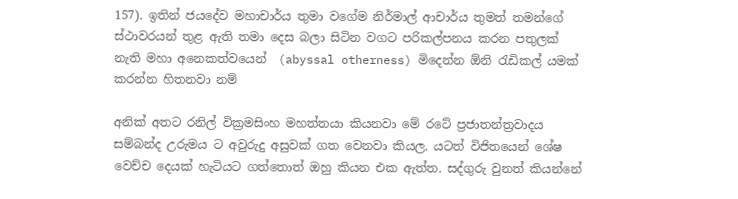157). ඉතින් ජයදේව මහාචාර්ය තුමා වගේම නිර්මාල් ආචාර්ය තුමත් තමන්ගේ ස්ථාවරයන් තුළ ඇති තමා දෙස බලා සිටින වගට පරිකල්පනය කරන පතුලක් නැති මහා අනෙකත්වයෙන්  (abyssal otherness) මිදෙන්න ඕනි රැඩිකල් යමක් කරන්න හිතනවා නම්

අනික් අතට රනිල් වික්‍රමසිංහ මහත්තයා කියනවා මේ රටේ ප්‍රජාතන්ත්‍රවාදය සම්බන්ද උරුමය ට අවුරුදු අසුවක් ගත වෙනවා කියල. යටත් විජිතයෙන් ශේෂ වෙච්ච දෙයක් හැටියට ගත්තොත් ඔහු කියන එක ඇත්ත. සද්ගුරු වුනත් කියන්නේ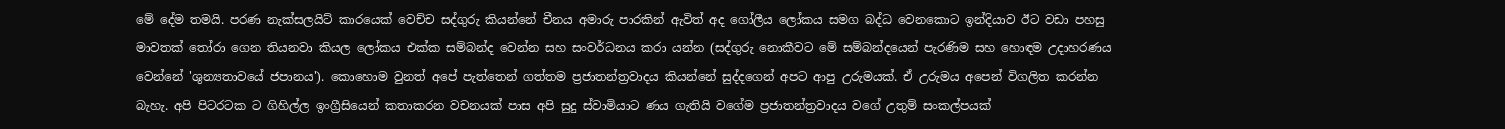මේ දේම තමයි. පරණ නැක්සලයිට් කාරයෙක් වෙච්ච සද්ගුරු කියන්නේ චීනය අමාරු පාරකින් ඇවිත් අද ගෝලීය ලෝකය සමග බද්ධ වෙනකොට ඉන්දියාව ඊට වඩා පහසු මාවතක් තෝරා ගෙන තියනවා කියල ලෝකය එක්ක සම්බන්ද වෙන්න සහ සංවර්ධනය කරා යන්න (සද්ගුරු නොකීවට මේ සම්බන්දයෙන් පැරණිම සහ හොඳම උදාහරණය වෙන්නේ 'ශුන්‍යතාවයේ ජපානය'). කොහොම වුනත් අපේ පැත්තෙන් ගත්තම ප්‍රජාතන්ත්‍රවාදය කියන්නේ සුද්දගෙන් අපට ආපු උරුමයක්. ඒ උරුමය අපෙන් විගලිත කරන්න බැහැ. අපි පිටරටක ට ගිහිල්ල ඉංග්‍රීසියෙන් කතාකරන වචනයක් පාස අපි සුදු ස්වාමියාට ණය ගැතියි වගේම ප්‍රජාතන්ත්‍රවාදය වගේ උතුම් සංකල්පයක්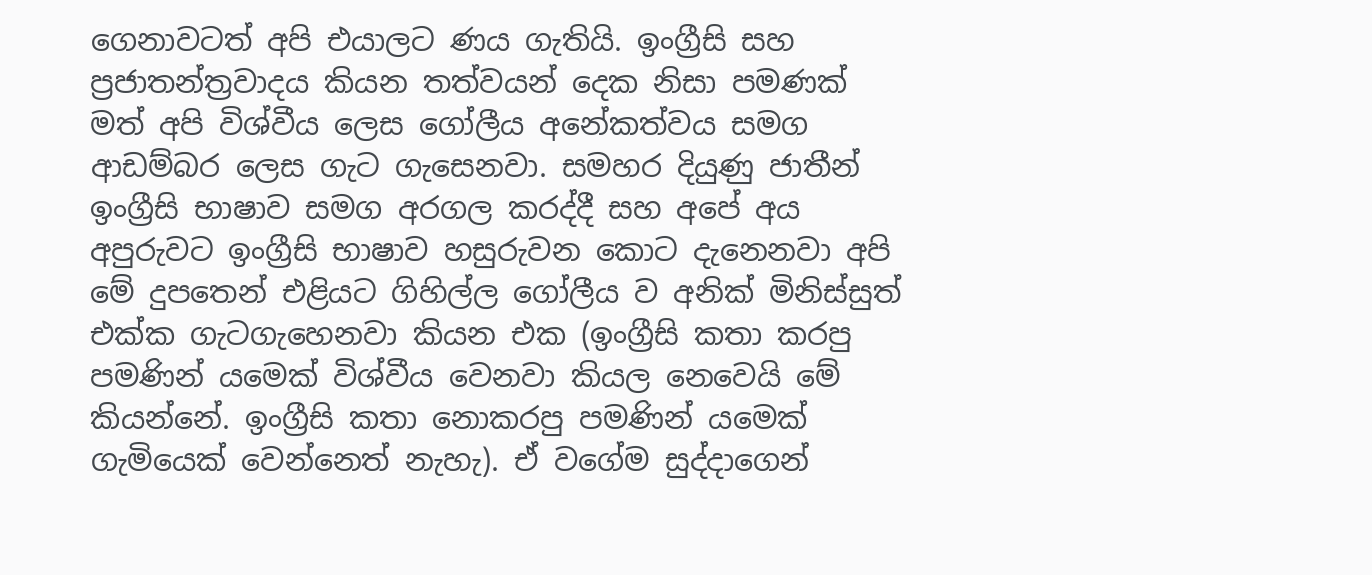ගෙනාවටත් අපි එයාලට ණය ගැතියි. ඉංග්‍රීසි සහ ප්‍රජාතන්ත්‍රවාදය කියන තත්වයන් දෙක නිසා පමණක් මත් අපි විශ්වීය ලෙස ගෝලීය අනේකත්වය සමග ආඩම්බර ලෙස ගැට ගැසෙනවා. සමහර දියුණු ජාතීන් ඉංග්‍රීසි භාෂාව සමග අරගල කරද්දී සහ අපේ අය අපුරුවට ඉංග්‍රීසි භාෂාව හසුරුවන කොට දැනෙනවා අපි මේ දුපතෙන් එළියට ගිහිල්ල ගෝලීය ව අනික් මිනිස්සුත් එක්ක ගැටගැහෙනවා කියන එක (ඉංග්‍රීසි කතා කරපු පමණින් යමෙක් විශ්වීය වෙනවා කියල නෙවෙයි මේ කියන්නේ. ඉංග්‍රීසි කතා නොකරපු පමණින් යමෙක් ගැමියෙක් වෙන්නෙත් නැහැ). ඒ වගේම සුද්දාගෙන්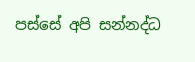පස්සේ අපි සන්නද්ධ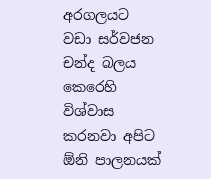අරගලයට වඩා සර්වජන චන්ද බලය කෙරෙහි විශ්වාස කරනවා අපිට ඕනි පාලනයක්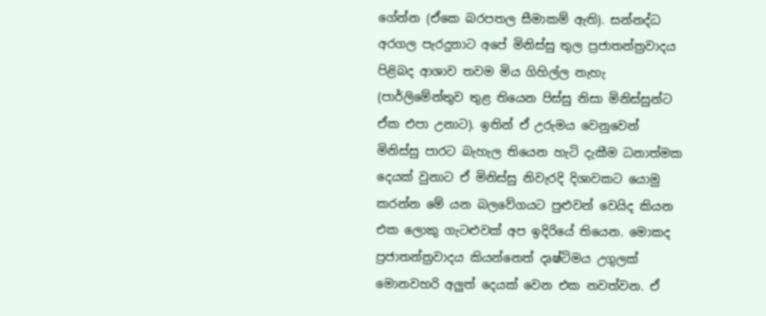ගේන්න (ඒකෙ බරපතල සීමාකම් ඇති). සන්නද්ධ අරගල පැරදුනාට අපේ මිනිස්සු තුල ප්‍රජාතන්ත්‍රවාදය පිළිබද ආශාව තවම මිය ගිහිල්ල නැහැ (පාර්ලිමේන්තුව තුළ තියෙන පිස්සු නිසා මිනිස්සුන්ට ඒක එපා උනාට). ඉතින් ඒ උරුමය වෙනුවෙන් මිනිස්සු පාරට බැහැල තියෙන හැටි දැකීම ධනාත්මක දෙයක් වුනාට ඒ මිනිස්සු නිවැරදි දිශාවකට යොමු කරන්න මේ යන බලවේගයට පුළුවන් වෙයිද කියන එක ලොකු ගැටළුවක් අප ඉදිරියේ තියෙන. මොකද ප්‍රජාතන්ත්‍රවාදය කියන්නෙත් දෘෂ්ටිමය උගුලක් මොනවහරි අලුත් දෙයක් වෙන එක නවත්වන. ඒ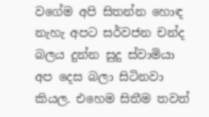වගේම අපි සිතන්න හොඳ නැහැ අපට සර්වජන චන්ද බලය දුන්න සුදු ස්වාමියා අප දෙස බලා සිටිනවා කියල. එහෙම සිතීම තවත්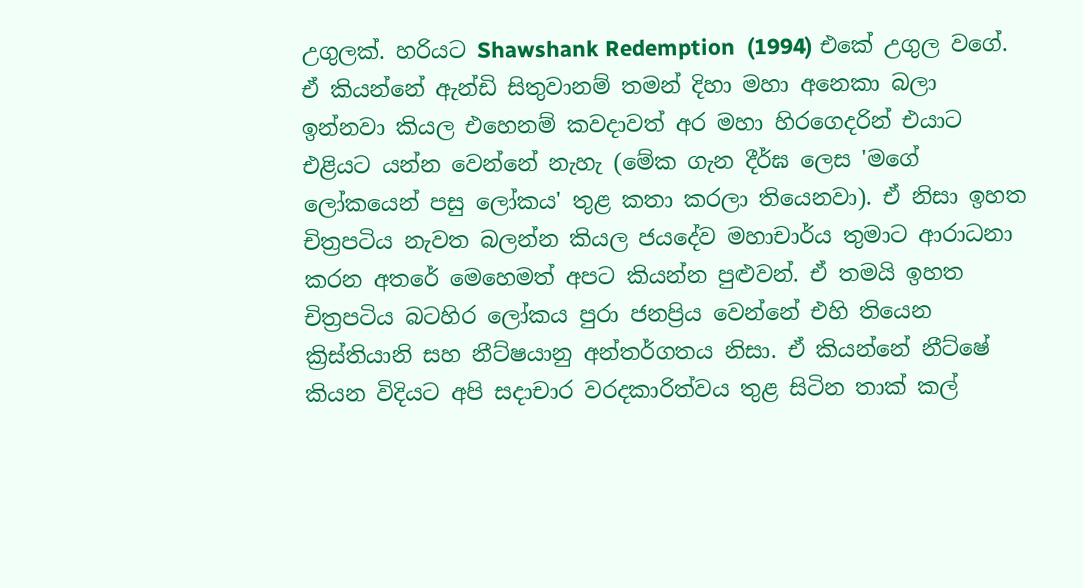උගුලක්. හරියට Shawshank Redemption  (1994) එකේ උගුල වගේ. ඒ කියන්නේ ඇන්ඩි සිතුවානම් තමන් දිහා මහා අනෙකා බලා ඉන්නවා කියල එහෙනම් කවදාවත් අර මහා හිරගෙදරින් එයාට එළියට යන්න වෙන්නේ නැහැ (මේක ගැන දීර්ඝ ලෙස 'මගේ ලෝකයෙන් පසු ලෝකය' තුළ කතා කරලා තියෙනවා). ඒ නිසා ඉහත චිත්‍රපටිය නැවත බලන්න කියල ජයදේව මහාචාර්ය තුමාට ආරාධනා කරන අතරේ මෙහෙමත් අපට කියන්න පුළුවන්. ඒ තමයි ඉහත චිත්‍රපටිය බටහිර ලෝකය පුරා ජනප්‍රිය වෙන්නේ එහි තියෙන ක්‍රිස්තියානි සහ නීට්ෂයානු අන්තර්ගතය නිසා. ඒ කියන්නේ නීට්ෂේ කියන විදියට අපි සදාචාර වරදකාරිත්වය තුළ සිටින තාක් කල්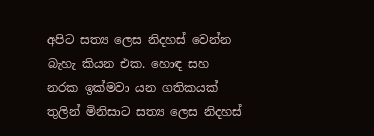අපිට සත්‍ය ලෙස නිදහස් වෙන්න බැහැ කියන එක. හොඳ සහ නරක ඉක්මවා යන ගතිකයක් තුලින් මිනිසාට සත්‍ය ලෙස නිදහස්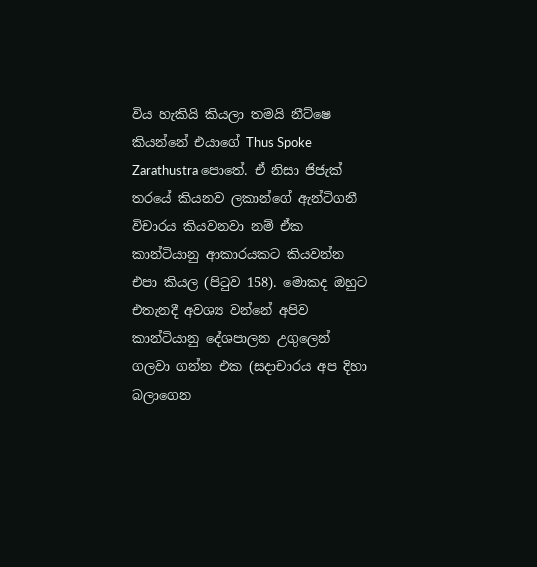විය හැකියි කියලා තමයි නීට්ෂෙ කියන්නේ එයාගේ Thus Spoke Zarathustra පොතේ. ඒ නිසා ජිජැක් තරයේ කියනව ලකාන්ගේ ඇන්ටිගනී විචාරය කියවනවා නම් ඒක කාන්ටියානු ආකාරයකට කියවන්න එපා කියල (පිටුව 158). මොකද ඔහුට එතැනදී අවශ්‍ය වන්නේ අපිව කාන්ටියානු දේශපාලන උගුලෙන් ගලවා ගන්න එක (සදාචාරය අප දිහා බලාගෙන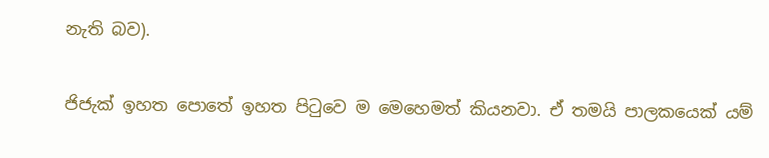නැති බව).

ජිජැක් ඉහත පොතේ ඉහත පිටුවෙ ම මෙහෙමත් කියනවා. ඒ තමයි පාලකයෙක් යම්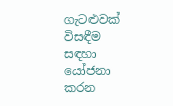ගැටළුවක් විසඳීම සඳහා යෝජනා කරන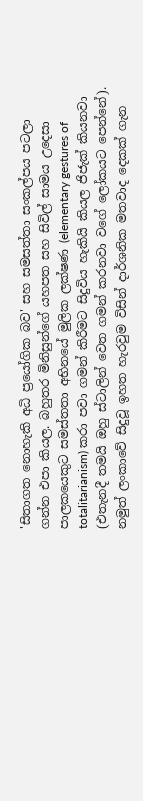'සිතාගත නොහැකි අධි ප්‍රයෝගික බව' සහ සමසත්තා සංකල්පය පටලා ගන්න එපා කියල. බහුතර මිනිසුන්ගේ යහපත සහ සිවිල් සාමය උදෙසා පාලකයෙකුට සමස්තතා අභිනයේ මුලික ලක්ෂණ (elementary gestures of totalitarianism) කරා පවා ගමන් කිරීමට සිදුවිය හැකියි කියල ජිජැක් කියනවා (එතැනදී තමයි ඔහු ස්ටාලින් වෙත ගමන් කරනවා වගේ ලෝකයට පෙන්නේ). නමුත් ලංකාවේ සිදුවූ ඉහත හැරවුම විසින් දාර්ශනික මතවාද දෙකක් ගැන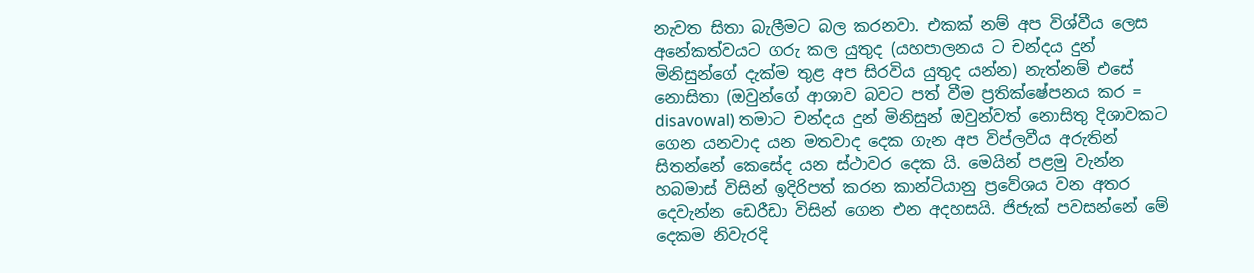නැවත සිතා බැලීමට බල කරනවා. එකක් නම් අප විශ්වීය ලෙස අනේකත්වයට ගරු කල යුතුද (යහපාලනය ට චන්දය දුන් මිනිසුන්ගේ දැක්ම තුළ අප සිරවිය යුතුද යන්න) නැත්නම් එසේ නොසිතා (ඔවුන්ගේ ආශාව බවට පත් වීම ප්‍රතික්ෂේපනය කර = disavowal) තමාට චන්දය දුන් මිනිසුන් ඔවුන්වත් නොසිතු දිශාවකට ගෙන යනවාද යන මතවාද දෙක ගැන අප විප්ලවීය අරුතින් සිතන්නේ කෙසේද යන ස්ථාවර දෙක යි. මෙයින් පළමු වැන්න හබමාස් විසින් ඉදිරිපත් කරන කාන්ටියානු ප්‍රවේශය වන අතර දෙවැන්න ඩෙරීඩා විසින් ගෙන එන අදහසයි. ජිජැක් පවසන්නේ මේ දෙකම නිවැරදි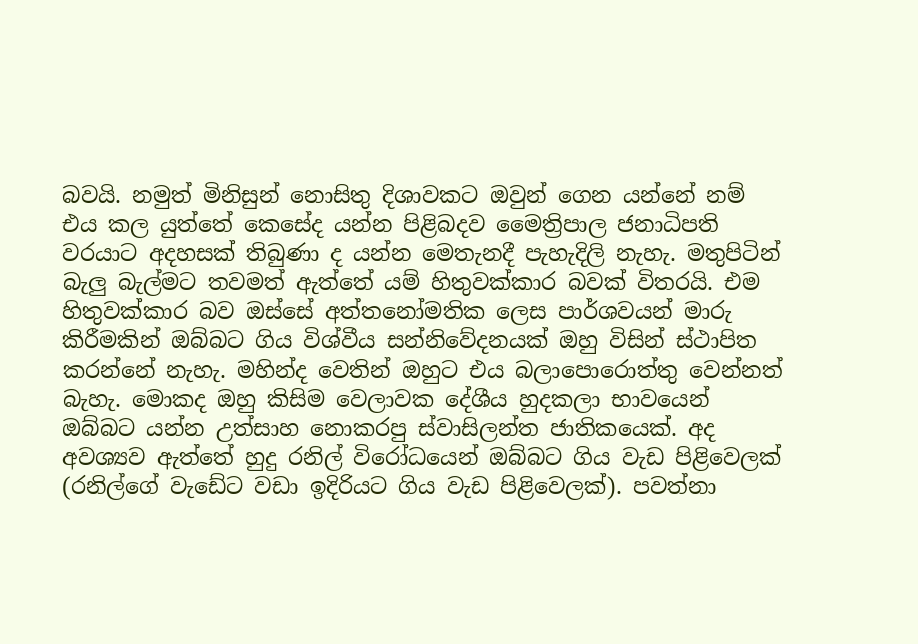බවයි. නමුත් මිනිසුන් නොසිතු දිශාවකට ඔවුන් ගෙන යන්නේ නම් එය කල යුත්තේ කෙසේද යන්න පිළිබදව මෛත්‍රිපාල ජනාධිපති වරයාට අදහසක් තිබුණා ද යන්න මෙතැනදී පැහැදිලි නැහැ. මතුපිටින් බැලු බැල්මට තවමත් ඇත්තේ යම් හිතුවක්කාර බවක් විතරයි. එම හිතුවක්කාර බව ඔස්සේ අත්තනෝමතික ලෙස පාර්ශවයන් මාරු කිරීමකින් ඔබ්බට ගිය විශ්වීය සන්නිවේදනයක් ඔහු විසින් ස්ථාපිත කරන්නේ නැහැ. මහින්ද වෙතින් ඔහුට එය බලාපොරොත්තු වෙන්නත් බැහැ. මොකද ඔහු කිසිම වෙලාවක දේශීය හුදකලා භාවයෙන් ඔබ්බට යන්න උත්සාහ නොකරපු ස්වාසිලන්ත ජාතිකයෙක්. අද අවශ්‍යව ඇත්තේ හුදු රනිල් විරෝධයෙන් ඔබ්බට ගිය වැඩ පිළිවෙලක් (රනිල්ගේ වැඩේට වඩා ඉදිරියට ගිය වැඩ පිළිවෙලක්). පවත්නා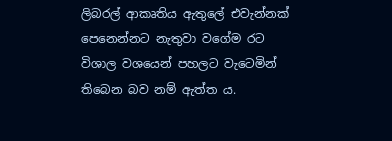ලිබරල් ආකෘතිය ඇතුලේ එවැන්නක් පෙනෙන්නට නැතුවා වගේම රට විශාල වශයෙන් පහලට වැටෙමින් තිබෙන බව නම් ඇත්ත ය.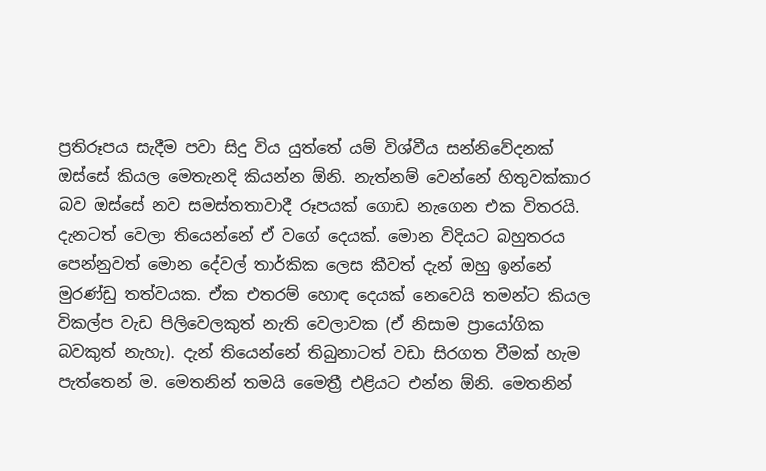ප්‍රතිරූපය සැදීම පවා සිදු විය යුත්තේ යම් විශ්වීය සන්නිවේදනක් ඔස්සේ කියල මෙතැනදි කියන්න ඕනි. නැත්නම් වෙන්නේ හිතුවක්කාර බව ඔස්සේ නව සමස්තතාවාදී රූපයක් ගොඩ නැගෙන එක විතරයි. දැනටත් වෙලා තියෙන්නේ ඒ වගේ දෙයක්. මොන විදියට බහුතරය පෙන්නුවත් මොන දේවල් තාර්කික ලෙස කීවත් දැන් ඔහු ඉන්නේ මුරණ්ඩු තත්වයක. ඒක එතරම් හොඳ දෙයක් නෙවෙයි තමන්ට කියල විකල්ප වැඩ පිලිවෙලකුත් නැති වෙලාවක (ඒ නිසාම ප්‍රායෝගික බවකුත් නැහැ). දැන් තියෙන්නේ තිබුනාටත් වඩා සිරගත වීමක් හැම පැත්තෙන් ම. මෙතනින් තමයි මෛත්‍රී එළියට එන්න ඕනි. මෙතනින්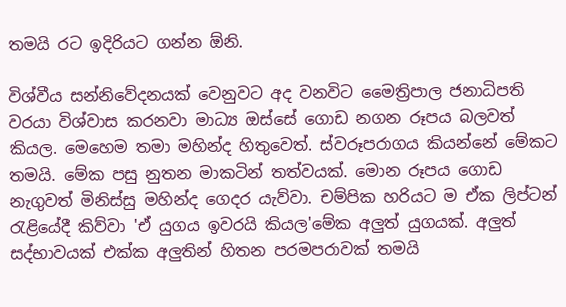තමයි රට ඉදිරියට ගන්න ඕනි.

විශ්වීය සන්නිවේදනයක් වෙනුවට අද වනවිට මෛත්‍රිපාල ජනාධිපති වරයා විශ්වාස කරනවා මාධ්‍ය ඔස්සේ ගොඩ නගන රූපය බලවත් කියල. මෙහෙම තමා මහින්ද හිතුවෙත්. ස්වරූපරාගය කියන්නේ මේකට තමයි. මේක පසු නුතන මාකටින් තත්වයක්. මොන රූපය ගොඩ නැගුවත් මිනිස්සු මහින්ද ගෙදර යැව්වා. චම්පික හරියට ම ඒක ලිප්ටන් රැළියේදී කිව්වා 'ඒ යුගය ඉවරයි කියල'මේක අලුත් යුගයක්. අලුත් සද්භාවයක් එක්ක අලුතින් හිතන පරමපරාවක් තමයි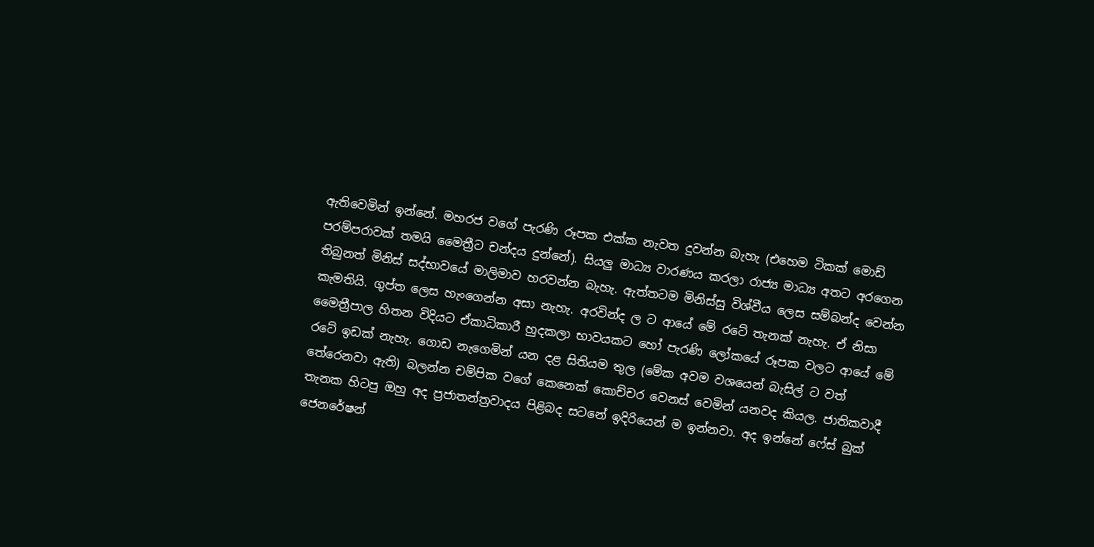ඇතිවෙමින් ඉන්නේ. මහරජ වගේ පැරණි රූපක එක්ක නැවත දුවන්න බැහැ (එහෙම ටිකක් මොඩ් පරම්පරාවක් තමයි මෛත්‍රීට චන්දය දුන්නේ). සියලු මාධ්‍ය වාරණය කරලා රාජ්‍ය මාධ්‍ය අතට අරගෙන තිබුනත් මිනිස් සද්භාවයේ මාලිමාව හරවන්න බැහැ. ඇත්තටම මිනිස්සු විශ්වීය ලෙස සම්බන්ද වෙන්න කැමතියි. ගුප්ත ලෙස හැංගෙන්න අසා නැහැ. අරවින්ද ල ට ආයේ මේ රටේ තැනක් නැහැ. ඒ නිසා මෛත්‍රීපාල හිතන විදියට ඒකාධිකාරී හුදකලා භාවයකට හෝ පැරණි ලෝකයේ රූපක වලට ආයේ මේ රටේ ඉඩක් නැහැ. ගොඩ නැගෙමින් යන දළ සිතියම තුල (මේක අවම වශයෙන් බැසිල් ට වත් තේරෙනවා ඇති) බලන්න චම්පික වගේ කෙනෙක් කොච්චර වෙනස් වෙමින් යනවද කියල. ජාතිකවාදී තැනක හිටපු ඔහු අද ප්‍රජාතන්ත්‍රවාදය පිළිබද සටනේ ඉදිරියෙන් ම ඉන්නවා. අද ඉන්නේ ෆේස් බුක් ජෙනරේෂන්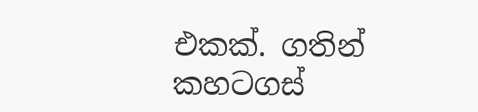එකක්. ගතින් කහටගස්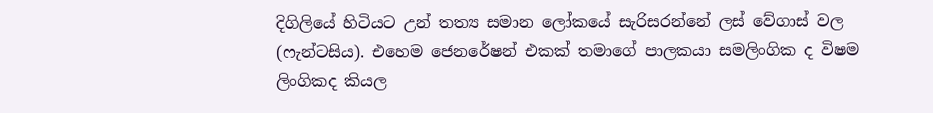දිගිලියේ හිටියට උන් තත්‍ය සමාන ලෝකයේ සැරිසරන්නේ ලස් වේගාස් වල (ෆැන්ටසිය). එහෙම ජෙනරේෂන් එකක් තමාගේ පාලකයා සමලිංගික ද විෂම ලිංගිකද කියල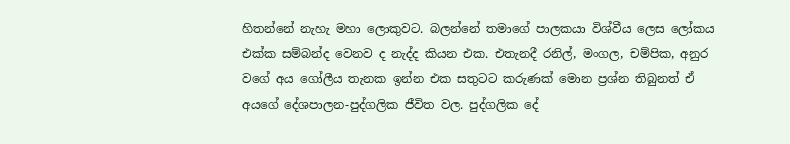හිතන්නේ නැහැ මහා ලොකුවට. බලන්නේ තමාගේ පාලකයා විශ්වීය ලෙස ලෝකය එක්ක සම්බන්ද වෙනව ද නැද්ද කියන එක. එතැනදී රනිල්, මංගල, චම්පික, අනුර වගේ අය ගෝලීය තැනක ඉන්න එක සතුටට කරුණක් මොන ප්‍රශ්න තිබුනත් ඒ අයගේ දේශපාලන-පුද්ගලික ජීවිත වල. පුද්ගලික දේ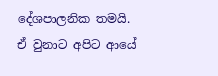දේශපාලනික තමයි. ඒ වුනාට අපිට ආයේ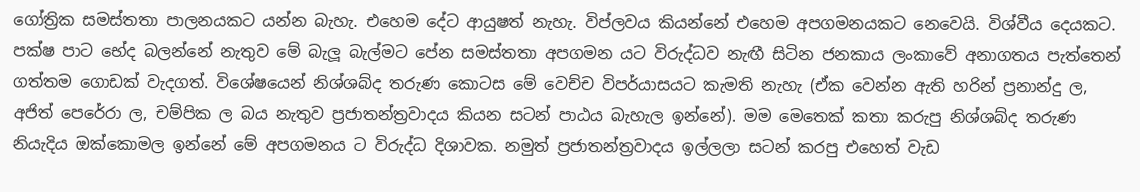ගෝත්‍රික සමස්තතා පාලනයකට යන්න බැහැ. එහෙම දේට ආයුෂත් නැහැ. විප්ලවය කියන්නේ එහෙම අපගමනයකට නෙවෙයි. විශ්වීය දෙයකට. පක්ෂ පාට භේද බලන්නේ නැතුව මේ බැලූ බැල්මට පේන සමස්තතා අපගමන යට විරුද්ධව නැඟී සිටින ජනකාය ලංකාවේ අනාගතය පැත්තෙන් ගත්තම ගොඩක් වැදගත්. විශේෂයෙන් නිශ්ශබ්ද තරුණ කොටස මේ වෙච්ච විපර්යාසයට කැමති නැහැ (ඒක වෙන්න ඇති හරින් ප්‍රනාන්දු ල, අජිත් පෙරේරා ල, චම්පික ල බය නැතුව ප්‍රජාතන්ත්‍රවාදය කියන සටන් පාඨය බැහැල ඉන්නේ). මම මෙතෙක් කතා කරුපු නිශ්ශබ්ද තරුණ නියැදිය ඔක්කොමල ඉන්නේ මේ අපගමනය ට විරුද්ධ දිශාවක. නමුත් ප්‍රජාතන්ත්‍රවාදය ඉල්ලලා සටන් කරපු එහෙත් වැඩ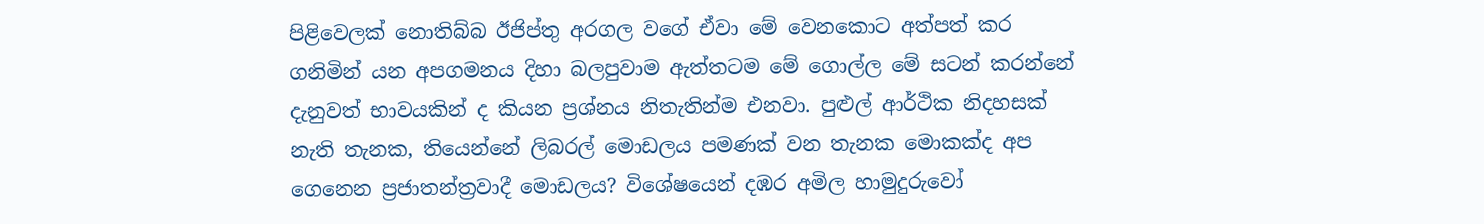පිළිවෙලක් නොතිබ්බ ඊජිප්තු අරගල වගේ ඒවා මේ වෙනකොට අත්පත් කර ගනිමින් යන අපගමනය දිහා බලපුවාම ඇත්තටම මේ ගොල්ල මේ සටන් කරන්නේ දැනුවත් භාවයකින් ද කියන ප්‍රශ්නය නිතැතින්ම එනවා. පුළුල් ආර්ථික නිදහසක් නැති තැනක, තියෙන්නේ ලිබරල් මොඩලය පමණක් වන තැනක මොකක්ද අප ගෙනෙන ප්‍රජාතන්ත්‍රවාදී මොඩලය? විශේෂයෙන් දඹර අමිල හාමුදුරුවෝ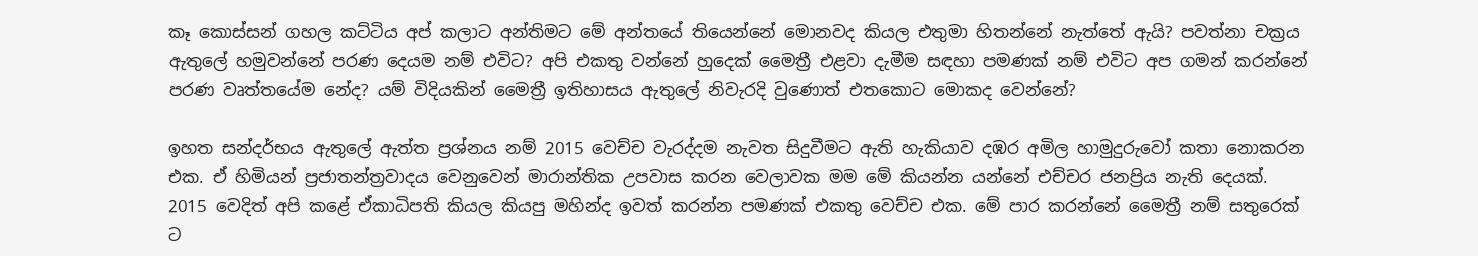කෑ කොස්සන් ගහල කට්ටිය අප් කලාට අන්තිමට මේ අන්තයේ තියෙන්නේ මොනවද කියල එතුමා හිතන්නේ නැත්තේ ඇයි? පවත්නා චක්‍රය ඇතුලේ හමුවන්නේ පරණ දෙයම නම් එවිට? අපි එකතු වන්නේ හුදෙක් මෛත්‍රී එළවා දැමීම සඳහා පමණක් නම් එවිට අප ගමන් කරන්නේ පරණ වෘත්තයේම නේද? යම් විදියකින් මෛත්‍රී ඉතිහාසය ඇතුලේ නිවැරදි වුණොත් එතකොට මොකද වෙන්නේ?

ඉහත සන්දර්භය ඇතුලේ ඇත්ත ප්‍රශ්නය නම් 2015 වෙච්ච වැරද්දම නැවත සිදුවීමට ඇති හැකියාව දඹර අමිල හාමුදුරුවෝ කතා නොකරන එක. ඒ හිමියන් ප්‍රජාතන්ත්‍රවාදය වෙනුවෙන් මාරාන්තික උපවාස කරන වෙලාවක මම මේ කියන්න යන්නේ එච්චර ජනප්‍රිය නැති දෙයක්. 2015 වෙදිත් අපි කළේ ඒකාධිපති කියල කියපු මහින්ද ඉවත් කරන්න පමණක් එකතු වෙච්ච එක. මේ පාර කරන්නේ මෛත්‍රී නම් සතුරෙක් ට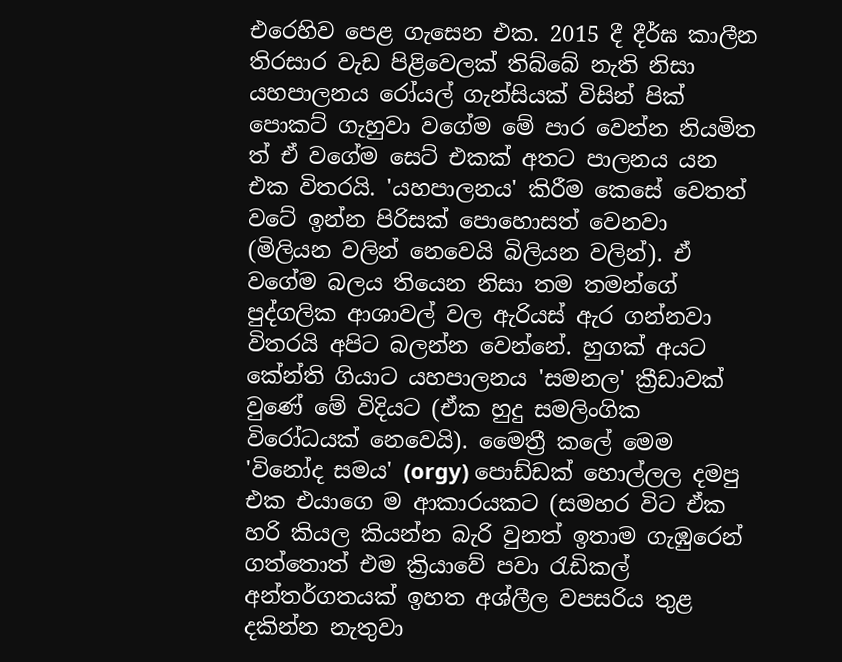එරෙහිව පෙළ ගැසෙන එක. 2015 දී දීර්ඝ කාලීන තිරසාර වැඩ පිළිවෙලක් තිබ්බේ නැති නිසා යහපාලනය රෝයල් ගැන්සියක් විසින් පික් පොකට් ගැහුවා වගේම මේ පාර වෙන්න නියමිත ත් ඒ වගේම සෙට් එකක් අතට පාලනය යන එක විතරයි. 'යහපාලනය' කිරීම කෙසේ වෙතත් වටේ ඉන්න පිරිසක් පොහොසත් වෙනවා (මිලියන වලින් නෙවෙයි බිලියන වලින්). ඒ වගේම බලය තියෙන නිසා තම තමන්ගේ පුද්ගලික ආශාවල් වල ඇරියස් ඇර ගන්නවා විතරයි අපිට බලන්න වෙන්නේ. හුගක් අයට කේන්ති ගියාට යහපාලනය 'සමනල' ක්‍රීඩාවක් වුණේ මේ විදියට (ඒක හුදු සමලිංගික විරෝධයක් නෙවෙයි). මෛත්‍රී කලේ මෙම 'විනෝද සමය' (orgy) පොඩ්ඩක් හොල්ලල දමපු එක එයාගෙ ම ආකාරයකට (සමහර විට ඒක හරි කියල කියන්න බැරි වුනත් ඉතාම ගැඹුරෙන් ගත්තොත් එම ක්‍රියාවේ පවා රැඩිකල් අන්තර්ගතයක් ඉහත අශ්ලීල වපසරිය තුළ දකින්න නැතුවා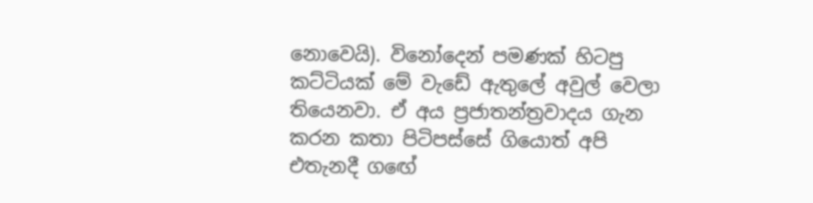නොවෙයි). විනෝදෙන් පමණක් හිටපු කට්ටියක් මේ වැඩේ ඇතුලේ අවුල් වෙලා තියෙනවා. ඒ අය ප්‍රජාතන්ත්‍රවාදය ගැන කරන කතා පිටිපස්සේ ගියොත් අපි එතැනදී ගඟේ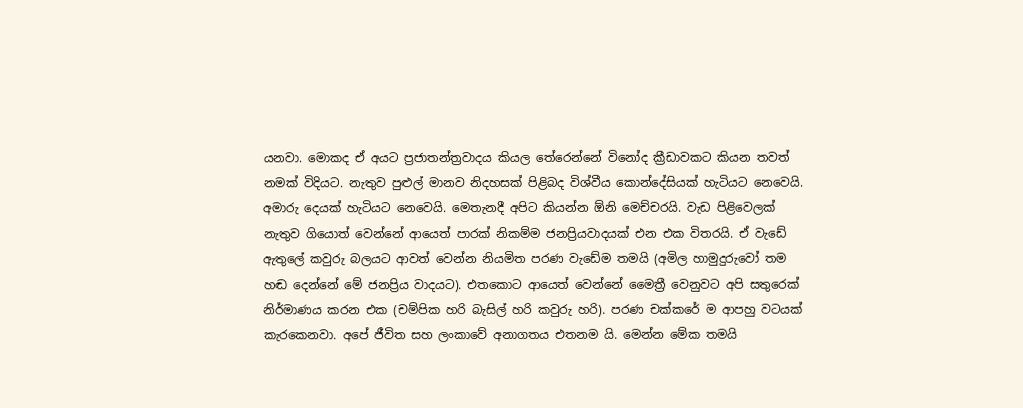යනවා. මොකද ඒ අයට ප්‍රජාතන්ත්‍රවාදය කියල තේරෙන්නේ විනෝද ක්‍රීඩාවකට කියන තවත් නමක් විදියට. නැතුව පුළුල් මානව නිදහසක් පිළිබද විශ්වීය කොන්දේසියක් හැටියට නෙවෙයි. අමාරු දෙයක් හැටියට නෙවෙයි. මෙතැනදී අපිට කියන්න ඕනි මෙච්චරයි. වැඩ පිළිවෙලක් නැතුව ගියොත් වෙන්නේ ආයෙත් පාරක් නිකම්ම ජනප්‍රියවාදයක් එන එක විතරයි. ඒ වැඩේ ඇතුලේ කවුරු බලයට ආවත් වෙන්න නියමිත පරණ වැඩේම තමයි (අමිල හාමුදුරුවෝ තම හඬ දෙන්නේ මේ ජනප්‍රිය වාදයට). එතකොට ආයෙත් වෙන්නේ මෛත්‍රී වෙනුවට අපි සතුරෙක් නිර්මාණය කරන එක (චම්පික හරි බැසිල් හරි කවුරු හරි). පරණ චක්කරේ ම ආපහු වටයක් කැරකෙනවා. අපේ ජීවිත සහ ලංකාවේ අනාගතය එතනම යි. මෙන්න මේක තමයි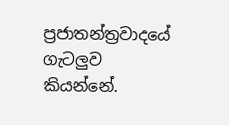ප්‍රජාතන්ත්‍රවාදයේ ගැටලුව කියන්නේ.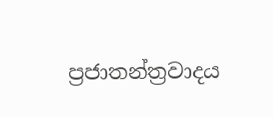ප්‍රජාතන්ත්‍රවාදය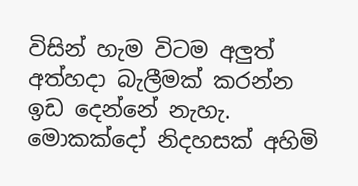විසින් හැම විටම අලුත් අත්හදා බැලීමක් කරන්න ඉඩ දෙන්නේ නැහැ. මොකක්දෝ නිදහසක් අහිමි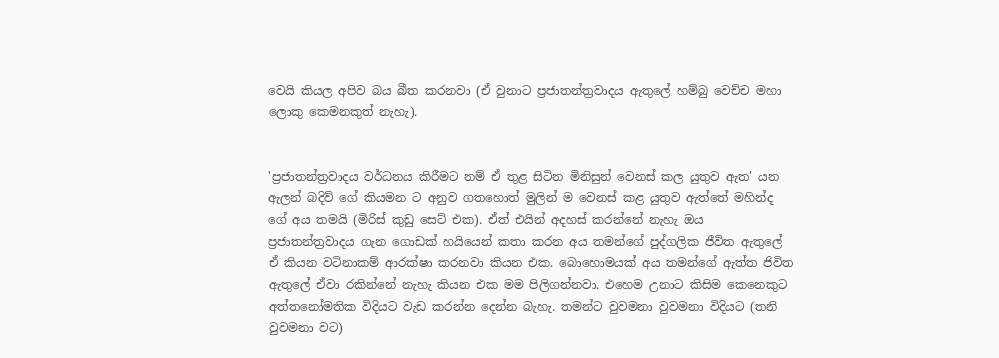වෙයි කියල අපිව බය බීත කරනවා (ඒ වුනාට ප්‍රජාතන්ත්‍රවාදය ඇතුලේ හම්බු වෙච්ච මහා ලොකු කෙමනකුත් නැහැ).


'ප්‍රජාතන්ත්‍රවාදය වර්ධනය කිරීමට නම් ඒ තුළ සිටින මිනිසුන් වෙනස් කල යුතුව ඇත' යන ඇලන් බදිව් ගේ කියමන ට අනුව ගතහොත් මුලින් ම වෙනස් කළ යුතුව ඇත්තේ මහින්ද ගේ අය තමයි (මිරිස් කුඩු සෙට් එක). ඒත් එයින් අදහස් කරන්නේ නැහැ ඔය ප්‍රජාතන්ත්‍රවාදය ගැන ගොඩක් හයියෙන් කතා කරන අය තමන්ගේ පුද්ගලික ජීවිත ඇතුලේ ඒ කියන වටිනාකම් ආරක්ෂා කරනවා කියන එක. බොහොමයක් අය තමන්ගේ ඇත්ත ජිවිත ඇතුලේ ඒවා රකින්නේ නැහැ කියන එක මම පිලිගන්නවා. එහෙම උනාට කිසිම කෙනෙකුට අත්තනෝමතික විදියට වැඩ කරන්න දෙන්න බැහැ. තමන්ට වුවමනා වුවමනා විදියට (තනි වුවමනා වට)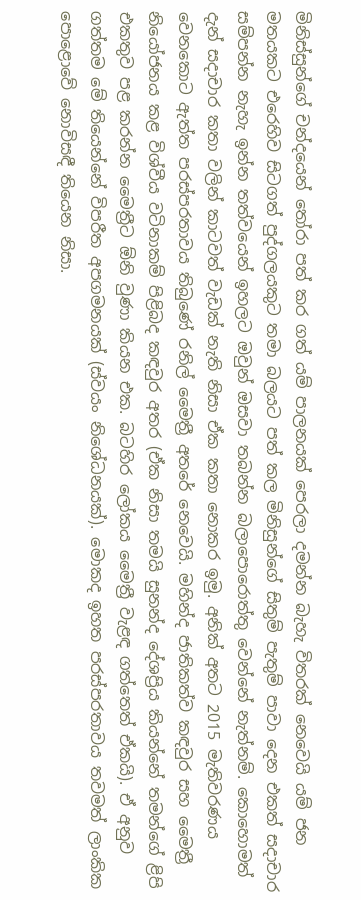මිනිස්සුන්ගේ චන්දයෙන් තෝරා පත් කර ගත් යම් පාලනයක් පෙරලා දමන්න බැහැ විතරක් නෙවෙයි යම් ජන මතයකට එරෙහිව සිටගත් පුද්ගලයකුට තමා බලයට පත් කල මිනිසුන්ගේ සිතුම් පැතුම් පාවා දෙන එකත් සදාචාර සම්පන්න නැහැ ඉන්න තත්වයෙන් ඉහලට ඔවුන් ඔසවා තබන්න බලාපොරොත්තු වෙන්නේ නැත්නම්. කොහොමත් දැන් සදාචාර කතා වලින් කාටවත් වැඩක් නැති නිසා ඒක කතා නොකර ඉමු. අනික් අතට 2015 මැතිවරණය වෙනකොට ඇත්ත පරස්පරතාවය තිබුණේ රනිල් මෛත්‍රී අතරේ නෙවෙයි. මහින්ද ජාතිකත්ව කඳවුර සහ මෛත්‍රී නියෝජනය කළ විශ්වීය වටිනාකම් පිළිබද කඳවුර අතර (ඒක නිසා තමයි සුනන්ද දේශප්‍රිය කියන්නේ තමන්ගේ ළිපි එකතුව පළ කරන්න මෛත්‍රීට ඕනි වුණා කියන එක. බටහිර ලෝකය මෛත්‍රී වැළඳ ගත්තෙත් ඒකයි). ඒ අනුව ගත්තම මේ තියෙන්නේ විපරීත අපගමනයක් (ස්වයං නිශේධනයක්). මොකද ඉහත පරස්පරතාවය තවමත් ලාංකික පොළොවේ නොවිසඳී තියෙන නිසා.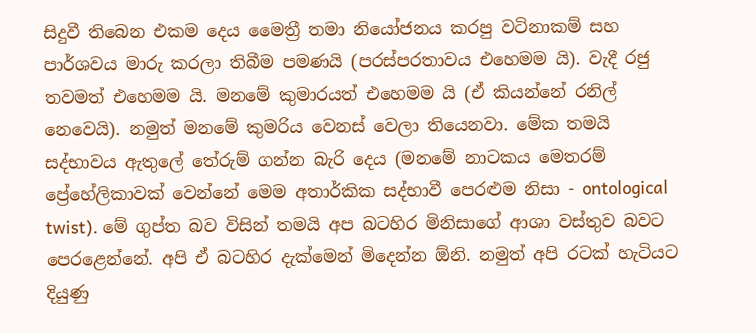සිදුවී තිබෙන එකම දෙය මෛත්‍රී තමා නියෝජනය කරපු වටිනාකම් සහ පාර්ශවය මාරු කරලා තිබීම පමණයි (පරස්පරතාවය එහෙමම යි). වැදී රජු තවමත් එහෙමම යි. මනමේ කුමාරයත් එහෙමම යි (ඒ කියන්නේ රනිල් නෙවෙයි). නමුත් මනමේ කුමරිය වෙනස් වෙලා තියෙනවා. මේක තමයි සද්භාවය ඇතුලේ තේරුම් ගන්න බැරි දෙය (මනමේ නාටකය මෙතරම් ප්‍රේහේලිකාවක් වෙන්නේ මෙම අතාර්කික සද්භාවී පෙරළුම නිසා - ontological twist). මේ ගුප්ත බව විසින් තමයි අප බටහිර මිනිසාගේ ආශා වස්තුව බවට පෙරළෙන්නේ. අපි ඒ බටහිර දැක්මෙන් මිදෙන්න ඕනි. නමුත් අපි රටක් හැටියට දියුණු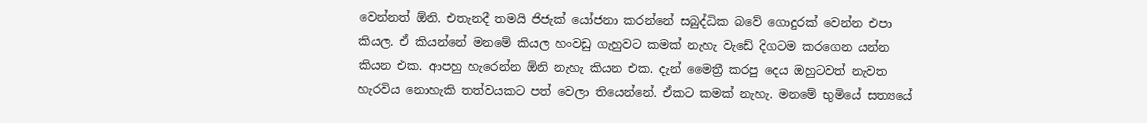වෙන්නත් ඕනි. එතැනදී තමයි ජිජැක් යෝජනා කරන්නේ සබුද්ධික බවේ ගොදුරක් වෙන්න එපා කියල. ඒ කියන්නේ මනමේ කියල හංවඩු ගැහුවට කමක් නැහැ වැඩේ දිගටම කරගෙන යන්න කියන එක. ආපහු හැරෙන්න ඕනි නැහැ කියන එක. දැන් මෛත්‍රී කරපු දෙය ඔහුටවත් නැවත හැරවිය නොහැකි තත්වයකට පත් වෙලා තියෙන්නේ. ඒකට කමක් නැහැ. මනමේ භුමියේ සත්‍යයේ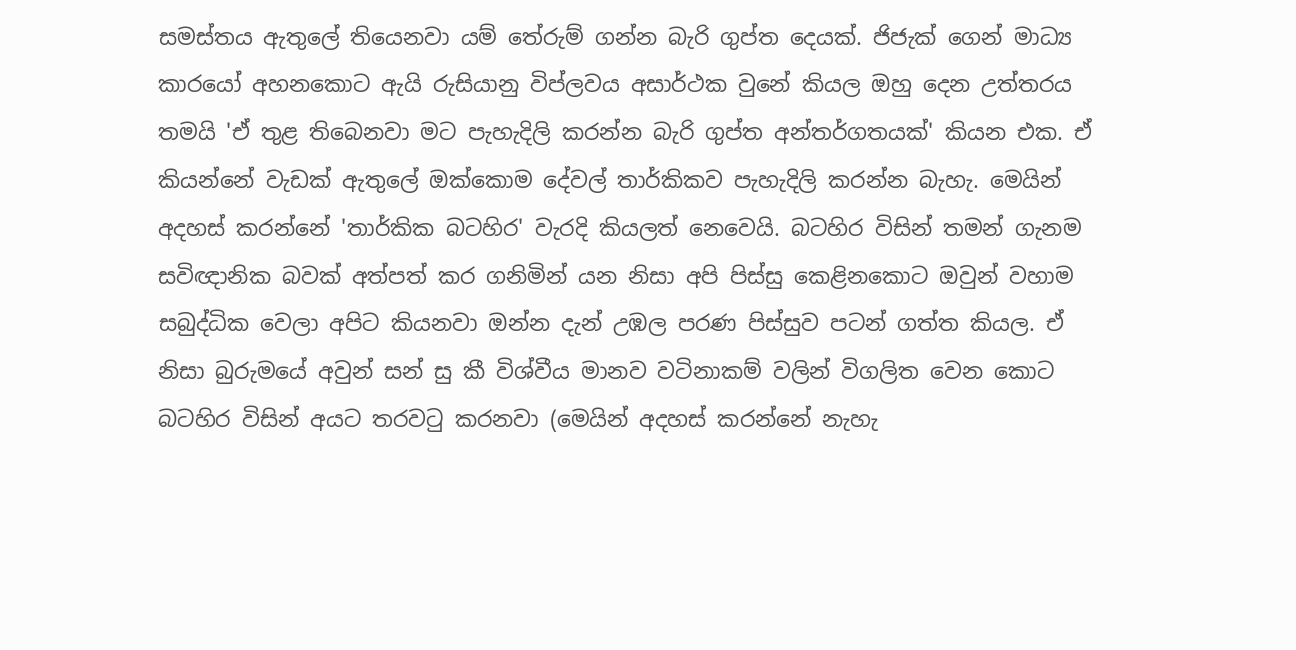සමස්තය ඇතුලේ තියෙනවා යම් තේරුම් ගන්න බැරි ගුප්ත දෙයක්. ජිජැක් ගෙන් මාධ්‍ය කාරයෝ අහනකොට ඇයි රුසියානු විප්ලවය අසාර්ථක වුනේ කියල ඔහු දෙන උත්තරය තමයි 'ඒ තුළ තිබෙනවා මට පැහැදිලි කරන්න බැරි ගුප්ත අන්තර්ගතයක්' කියන එක. ඒ කියන්නේ වැඩක් ඇතුලේ ඔක්කොම දේවල් තාර්කිකව පැහැදිලි කරන්න බැහැ. මෙයින් අදහස් කරන්නේ 'තාර්කික බටහිර' වැරදි කියලත් නෙවෙයි. බටහිර විසින් තමන් ගැනම සවිඥානික බවක් අත්පත් කර ගනිමින් යන නිසා අපි පිස්සු කෙළිනකොට ඔවුන් වහාම සබුද්ධික වෙලා අපිට කියනවා ඔන්න දැන් උඹල පරණ පිස්සුව පටන් ගත්ත කියල. ඒ නිසා බුරුමයේ අවුන් සන් සු කී විශ්වීය මානව වටිනාකම් වලින් විගලිත වෙන කොට බටහිර විසින් අයට තරවටු කරනවා (මෙයින් අදහස් කරන්නේ නැහැ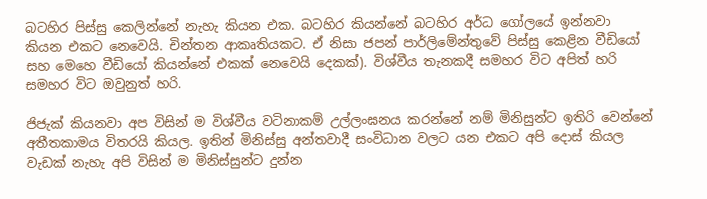බටහිර පිස්සු කෙලින්නේ නැහැ කියන එක. බටහිර කියන්නේ බටහිර අර්ධ ගෝලයේ ඉන්නවා කියන එකට නෙවෙයි. චින්තන ආකෘතියකට. ඒ නිසා ජපන් පාර්ලිමේන්තුවේ පිස්සු කෙළින වීඩියෝ සහ මෙහෙ වීඩියෝ කියන්නේ එකක් නෙවෙයි දෙකක්). විශ්වීය තැනකදී සමහර විට අපිත් හරි සමහර විට ඔවුනුත් හරි.

ජිජැක් කියනවා අප විසින් ම විශ්වීය වටිනාකම් උල්ලංඝනය කරන්නේ නම් මිනිසුන්ට ඉතිරි වෙන්නේ අතීතකාමය විතරයි කියල. ඉතින් මිනිස්සු අන්තවාදී සංවිධාන වලට යන එකට අපි දොස් කියල වැඩක් නැහැ අපි විසින් ම මිනිස්සුන්ට දුන්න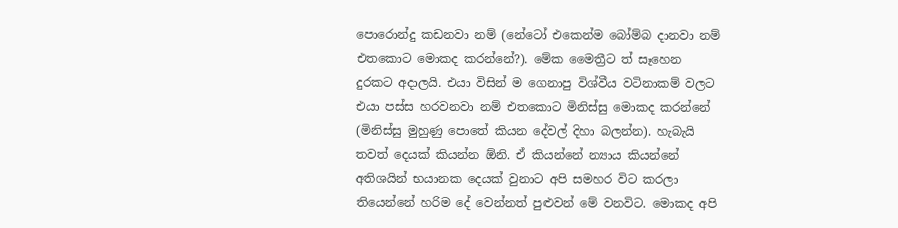පොරොන්දු කඩනවා නම් (නේටෝ එකෙන්ම බෝම්බ දානවා නම් එතකොට මොකද කරන්නේ?). මේක මෛත්‍රීට ත් සෑහෙන දුරකට අදාලයි. එයා විසින් ම ගෙනාපු විශ්වීය වටිනාකම් වලට එයා පස්ස හරවනවා නම් එතකොට මිනිස්සු මොකද කරන්නේ (මිනිස්සු මුහුණු පොතේ කියන දේවල් දිහා බලන්න). හැබැයි තවත් දෙයක් කියන්න ඕනි. ඒ කියන්නේ න්‍යාය කියන්නේ අතිශයින් භයානක දෙයක් වුනාට අපි සමහර විට කරලා තියෙන්නේ හරිම දේ වෙන්නත් පුළුවන් මේ වනවිට. මොකද අපි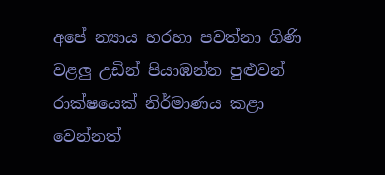අපේ න්‍යාය හරහා පවත්නා ගිණි වළලු උඩින් පියාඹන්න පුළුවන් රාක්ෂයෙක් නිර්මාණය කළා වෙන්නත්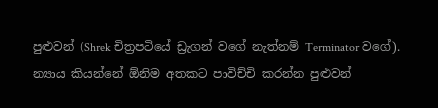පුළුවන් (Shrek චිත්‍රපටියේ ඩ්‍රැගන් වගේ නැත්නම් Terminator වගේ). න්‍යාය කියන්නේ ඕනිම අතකට පාවිච්චි කරන්න පුළුවන්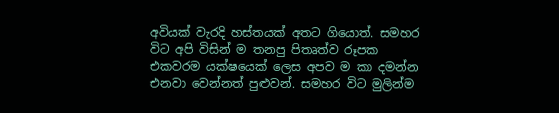අවියක් වැරදි හස්තයක් අතට ගියොත්. සමහර විට අපි විසින් ම තනපු පිතෘත්ව රූපක එකවරම යක්ෂයෙක් ලෙස අපව ම කා දමන්න එනවා වෙන්නත් පුළුවන්. සමහර විට මුලින්ම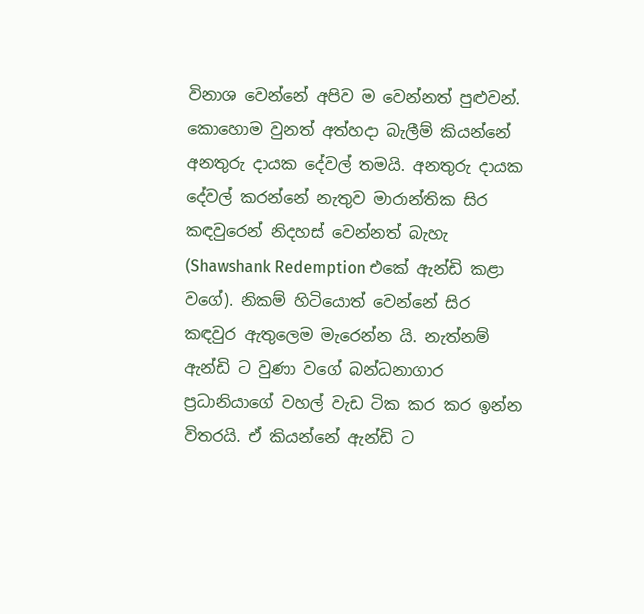විනාශ වෙන්නේ අපිව ම වෙන්නත් පුළුවන්. කොහොම වුනත් අත්හදා බැලීම් කියන්නේ අනතුරු දායක දේවල් තමයි. අනතුරු දායක දේවල් කරන්නේ නැතුව මාරාන්තික සිර කඳවුරෙන් නිදහස් වෙන්නත් බැහැ (Shawshank Redemption එකේ ඇන්ඩි කළා වගේ). නිකම් හිටියොත් වෙන්නේ සිර කඳවුර ඇතුලෙම මැරෙන්න යි. නැත්නම් ඇන්ඩි ට වුණා වගේ බන්ධනාගාර ප්‍රධානියාගේ වහල් වැඩ ටික කර කර ඉන්න විතරයි. ඒ කියන්නේ ඇන්ඩි ට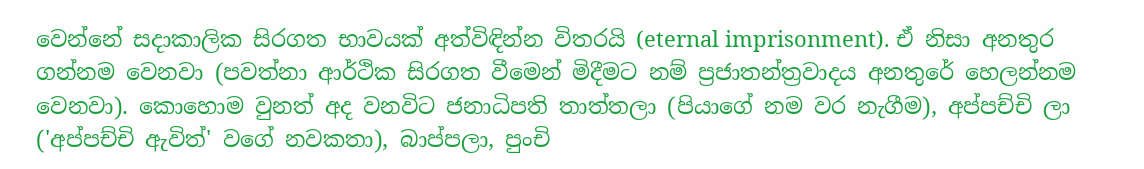වෙන්නේ සදාකාලික සිරගත භාවයක් අත්විඳින්න විතරයි (eternal imprisonment). ඒ නිසා අනතුර ගන්නම වෙනවා (පවත්නා ආර්ථික සිරගත වීමෙන් මිදීමට නම් ප්‍රජාතන්ත්‍රවාදය අනතුරේ හෙලන්නම වෙනවා). කොහොම වුනත් අද වනවිට ජනාධිපති තාත්තලා (පියාගේ නම වර නැගීම), අප්පච්චි ලා ('අප්පච්චි ඇවිත්' වගේ නවකතා), බාප්පලා, පුංචි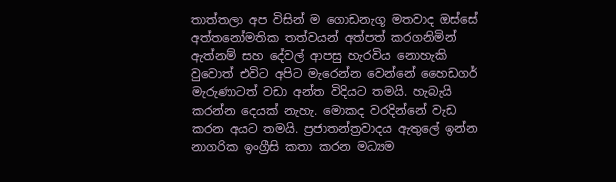තාත්තලා අප විසින් ම ගොඩනැගූ මතවාද ඔස්සේ අත්තනෝමතික තත්වයන් අත්පත් කරගනිමින් ඇත්නම් සහ දේවල් ආපසු හැරවිය නොහැකි වුවොත් එවිට අපිට මැරෙන්න වෙන්නේ හෛඩගර් මැරුණාටත් වඩා අන්ත විදියට තමයි. හැබැයි කරන්න දෙයක් නැහැ. මොකද වරදින්නේ වැඩ කරන අයට තමයි. ප්‍රජාතන්ත්‍රවාදය ඇතුලේ ඉන්න නාගරික ඉංග්‍රීසි කතා කරන මධ්‍යම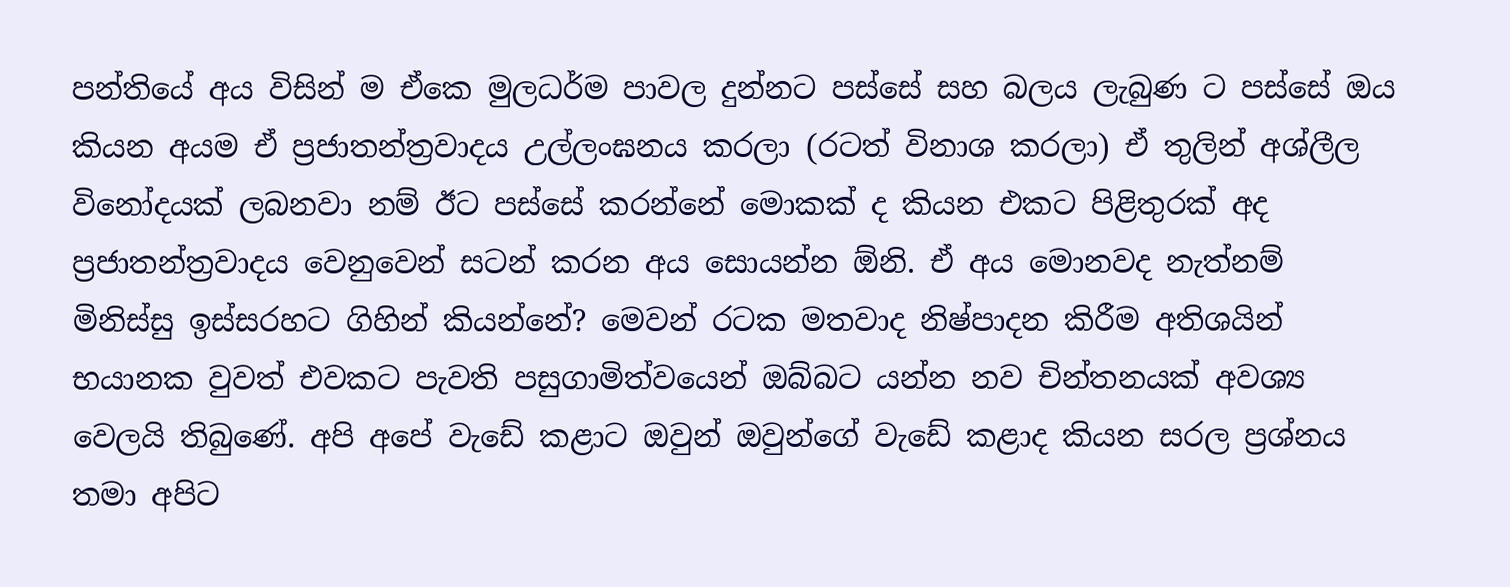පන්තියේ අය විසින් ම ඒකෙ මුලධර්ම පාවල දුන්නට පස්සේ සහ බලය ලැබුණ ට පස්සේ ඔය කියන අයම ඒ ප්‍රජාතන්ත්‍රවාදය උල්ලංඝනය කරලා (රටත් විනාශ කරලා) ඒ තුලින් අශ්ලීල විනෝදයක් ලබනවා නම් ඊට පස්සේ කරන්නේ මොකක් ද කියන එකට පිළිතුරක් අද ප්‍රජාතන්ත්‍රවාදය වෙනුවෙන් සටන් කරන අය සොයන්න ඕනි. ඒ අය මොනවද නැත්නම්  මිනිස්සු ඉස්සරහට ගිහින් කියන්නේ? මෙවන් රටක මතවාද නිෂ්පාදන කිරීම අතිශයින් භයානක වුවත් එවකට පැවති පසුගාමිත්වයෙන් ඔබ්බට යන්න නව චින්තනයක් අවශ්‍ය වෙලයි තිබුණේ. අපි අපේ වැඩේ කළාට ඔවුන් ඔවුන්ගේ වැඩේ කළාද කියන සරල ප්‍රශ්නය තමා අපිට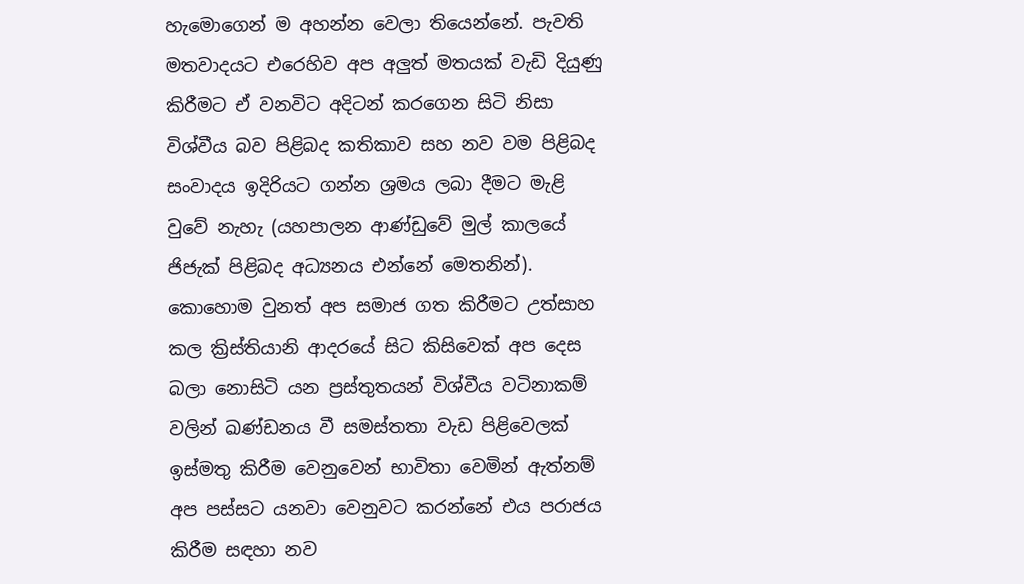හැමොගෙන් ම අහන්න වෙලා තියෙන්නේ. පැවති මතවාදයට එරෙහිව අප අලුත් මතයක් වැඩි දියුණු කිරීමට ඒ වනවිට අදිටන් කරගෙන සිටි නිසා විශ්වීය බව පිළිබද කතිකාව සහ නව වම පිළිබද සංවාදය ඉදිරියට ගන්න ශ්‍රමය ලබා දීමට මැළි වුවේ නැහැ (යහපාලන ආණ්ඩුවේ මුල් කාලයේ ජිජැක් පිළිබද අධ්‍යනය එන්නේ මෙතනින්). කොහොම වුනත් අප සමාජ ගත කිරීමට උත්සාහ කල ක්‍රිස්තියානි ආදරයේ සිට කිසිවෙක් අප දෙස බලා නොසිටි යන ප්‍රස්තුතයන් විශ්වීය වටිනාකම් වලින් ඛණ්ඩනය වී සමස්තතා වැඩ පිළිවෙලක් ඉස්මතු කිරීම වෙනුවෙන් භාවිතා වෙමින් ඇත්නම් අප පස්සට යනවා වෙනුවට කරන්නේ එය පරාජය කිරීම සඳහා නව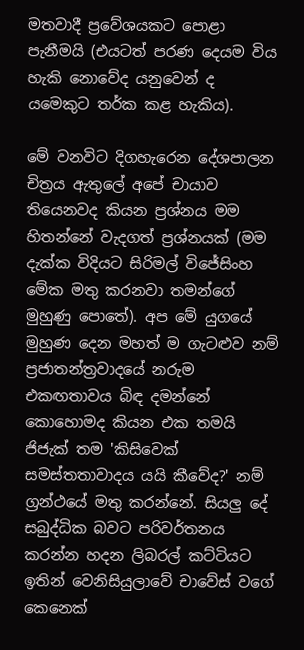මතවාදී ප්‍රවේශයකට පොළා පැනීමයි (එයටත් පරණ දෙයම විය හැකි නොවේද යනුවෙන් ද යමෙකුට තර්ක කළ හැකිය).

මේ වනවිට දිගහැරෙන දේශපාලන චිත්‍රය ඇතුලේ අපේ චායාව තියෙනවද කියන ප්‍රශ්නය මම හිතන්නේ වැදගත් ප්‍රශ්නයක් (මම දැක්ක විදියට සිරිමල් විජේසිංහ මේක මතු කරනවා තමන්ගේ මුහුණු පොතේ). අප මේ යුගයේ මුහුණ දෙන මහත් ම ගැටළුව නම් ප්‍රජාතන්ත්‍රවාදයේ නරුම එකඟතාවය බිඳ දමන්නේ කොහොමද කියන එක තමයි ජිජැක් තම 'කිසිවෙක් සමස්තතාවාදය යයි කීවේද?' නම් ග්‍රන්ථයේ මතු කරන්නේ. සියලු දේ සබුද්ධික බවට පරිවර්තනය කරන්න හදන ලිබරල් කට්ටියට ඉතින් වෙනිසියුලාවේ චාවේස් වගේ කෙනෙක්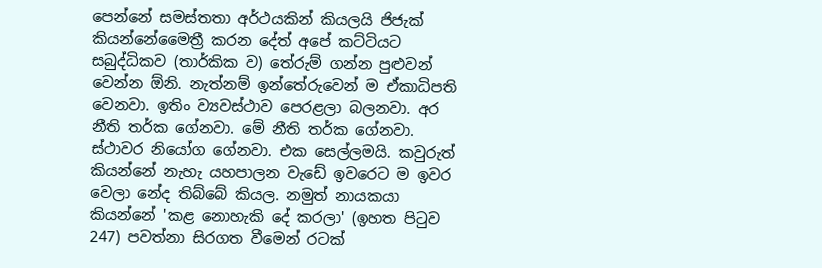පෙන්නේ සමස්තතා අර්ථයකින් කියලයි ජිජැක් කියන්නේමෛත්‍රී කරන දේත් අපේ කට්ටියට සබුද්ධිකව (තාර්කික ව) තේරුම් ගන්න පුළුවන් වෙන්න ඕනි. නැත්නම් ඉන්තේරුවෙන් ම ඒකාධිපති වෙනවා. ඉතිං ව්‍යවස්ථාව පෙරළලා බලනවා. අර නීති තර්ක ගේනවා. මේ නීති තර්ක ගේනවා. ස්ථාවර නියෝග ගේනවා. එක සෙල්ලමයි. කවුරුත් කියන්නේ නැහැ යහපාලන වැඩේ ඉවරෙට ම ඉවර වෙලා නේද තිබ්බේ කියල. නමුත් නායකයා කියන්නේ 'කළ නොහැකි දේ කරලා' (ඉහත පිටුව 247) පවත්නා සිරගත වීමෙන් රටක්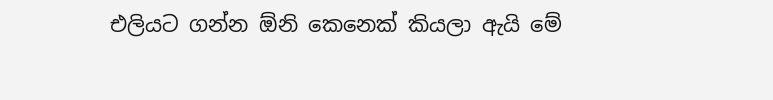එලියට ගන්න ඕනි කෙනෙක් කියලා ඇයි මේ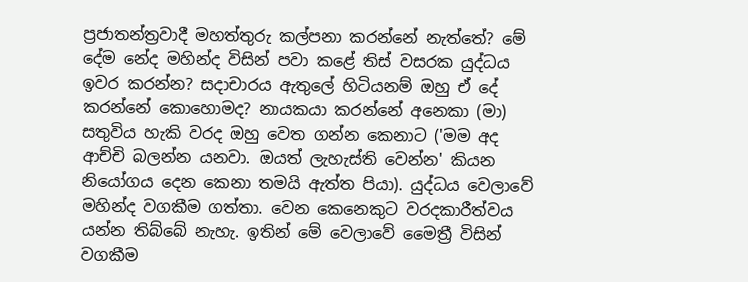ප්‍රජාතන්ත්‍රවාදී මහත්තුරු කල්පනා කරන්නේ නැත්තේ? මේ දේම නේද මහින්ද විසින් පවා කළේ තිස් වසරක යුද්ධය ඉවර කරන්න? සදාචාරය ඇතුලේ හිටියනම් ඔහු ඒ දේ කරන්නේ කොහොමද? නායකයා කරන්නේ අනෙකා (මා) සතුවිය හැකි වරද ඔහු වෙත ගන්න කෙනාට ('මම අද ආච්චි බලන්න යනවා. ඔයත් ලැහැස්ති වෙන්න' කියන නියෝගය දෙන කෙනා තමයි ඇත්ත පියා). යුද්ධය වෙලාවේ මහින්ද වගකීම ගත්තා. වෙන කෙනෙකුට වරදකාරීත්වය  යන්න තිබ්බේ නැහැ. ඉතින් මේ වෙලාවේ මෛත්‍රී විසින් වගකීම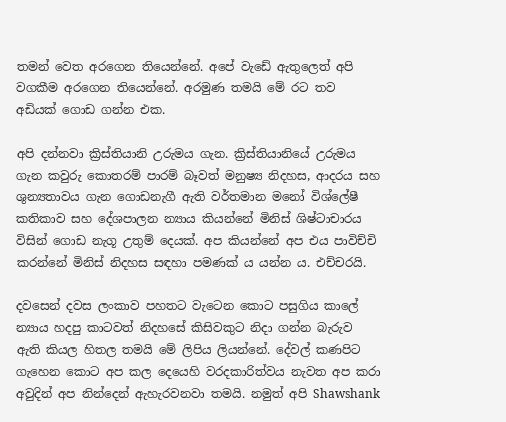තමන් වෙත අරගෙන තියෙන්නේ. අපේ වැඩේ ඇතුලෙත් අපි වගකීම අරගෙන තියෙන්නේ. අරමුණ තමයි මේ රට තව අඩියක් ගොඩ ගන්න එක.

අපි දන්නවා ක්‍රිස්තියානි උරුමය ගැන. ක්‍රිස්තියානියේ උරුමය ගැන කවුරු කොතරම් පාරම් බෑවත් මනුෂ්‍ය නිදහස, ආදරය සහ ශුන්‍යතාවය ගැන ගොඩනැගී ඇති වර්තමාන මනෝ විශ්ලේෂී කතිකාව සහ දේශපාලන න්‍යාය කියන්නේ මිනිස් ශිෂ්ටාචාරය විසින් ගොඩ නැගූ උතුම් දෙයක්. අප කියන්නේ අප එය පාවිච්චි කරන්නේ මිනිස් නිදහස සඳහා පමණක් ය යන්න ය. එච්චරයි.

දවසෙන් දවස ලංකාව පහතට වැටෙන කොට පසුගිය කාලේ න්‍යාය හදපු කාටවත් නිදහසේ කිසිවකුට නිදා ගන්න බැරුව ඇති කියල හිතල තමයි මේ ලිපිය ලියන්නේ. දේවල් කණපිට ගැහෙන කොට අප කල දෙයෙහි වරදකාරිත්වය නැවත අප කරා අවුදින් අප නින්දෙන් ඇහැරවනවා තමයි. නමුත් අපි Shawshank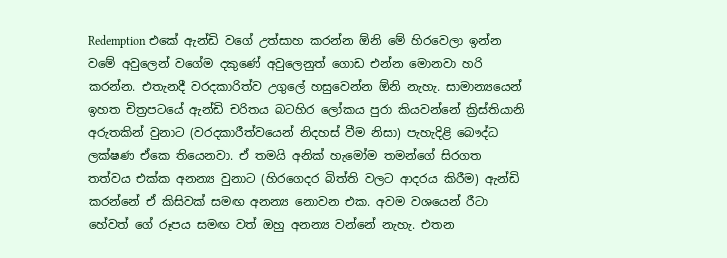Redemption එකේ ඇන්ඩි වගේ උත්සාහ කරන්න ඕනි මේ හිරවෙලා ඉන්න වමේ අවුලෙන් වගේම දකුණේ අවුලෙනුත් ගොඩ එන්න මොනවා හරි කරන්න. එතැනදී වරදකාරිත්ව උගුලේ හසුවෙන්න ඕනි නැහැ. සාමාන්‍යයෙන් ඉහත චිත්‍රපටයේ ඇන්ඩි චරිතය බටහිර ලෝකය පුරා කියවන්නේ ක්‍රිස්තියානි අරුතකින් වුනාට (වරදකාරීත්වයෙන් නිදහස් වීම නිසා) පැහැදිළි බෞද්ධ ලක්ෂණ ඒකෙ තියෙනවා. ඒ තමයි අනික් හැමෝම තමන්ගේ සිරගත තත්වය එක්ක අනන්‍ය වුනාට (හිරගෙදර බිත්ති වලට ආදරය කිරීම) ඇන්ඩි කරන්නේ ඒ කිසිවක් සමඟ අනන්‍ය නොවන එක. අවම වශයෙන් රීටා හේවත් ගේ රූපය සමඟ වත් ඔහු අනන්‍ය වන්නේ නැහැ. එතන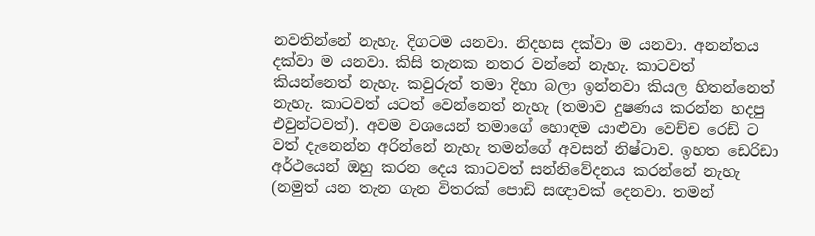නවතින්නේ නැහැ. දිගටම යනවා. නිදහස දක්වා ම යනවා. අනන්තය දක්වා ම යනවා. කිසි තැනක නතර වන්නේ නැහැ. කාටවත් කියන්නෙත් නැහැ. කවුරුත් තමා දිහා බලා ඉන්නවා කියල හිතන්නෙත් නැහැ. කාටවත් යටත් වෙන්නෙත් නැහැ (තමාව දුෂණය කරන්න හදපු එවුන්ටවත්). අවම වශයෙන් තමාගේ හොඳම යාළුවා වෙච්ච රෙඩ් ට වත් දැනෙන්න අරින්නේ නැහැ තමන්ගේ අවසන් නිෂ්ටාව. ඉහත ඩෙරිඩා අර්ථයෙන් ඔහු කරන දෙය කාටවත් සන්නිවේදනය කරන්නේ නැහැ (නමුත් යන තැන ගැන විතරක් පොඩි සඥාවක් දෙනවා. තමන්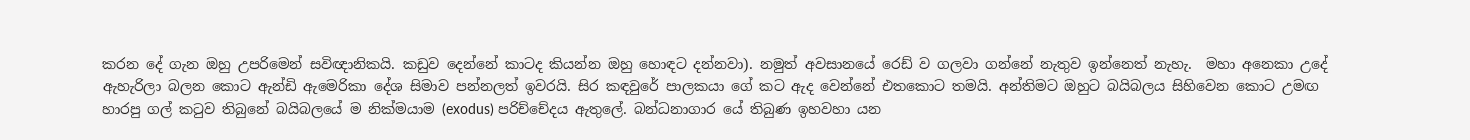කරන දේ ගැන ඔහු උපරිමෙන් සවිඥානිකයි. කඩුව දෙන්නේ කාටද කියන්න ඔහු හොඳට දන්නවා). නමුත් අවසානයේ රෙඩ් ව ගලවා ගන්නේ නැතුව ඉන්නෙත් නැහැ.  මහා අනෙකා උදේ ඇහැරිලා බලන කොට ඇන්ඩි ඇමෙරිකා දේශ සිමාව පන්නලත් ඉවරයි. සිර කඳවුරේ පාලකයා ගේ කට ඇද වෙන්නේ එතකොට තමයි. අන්තිමට ඔහුට බයිබලය සිහිවෙන කොට උමඟ හාරපු ගල් කටුව තිබුනේ බයිබලයේ ම නික්මයාම (exodus) පරිච්චේදය ඇතුලේ. බන්ධනාගාර යේ තිබුණ ඉහවහා යන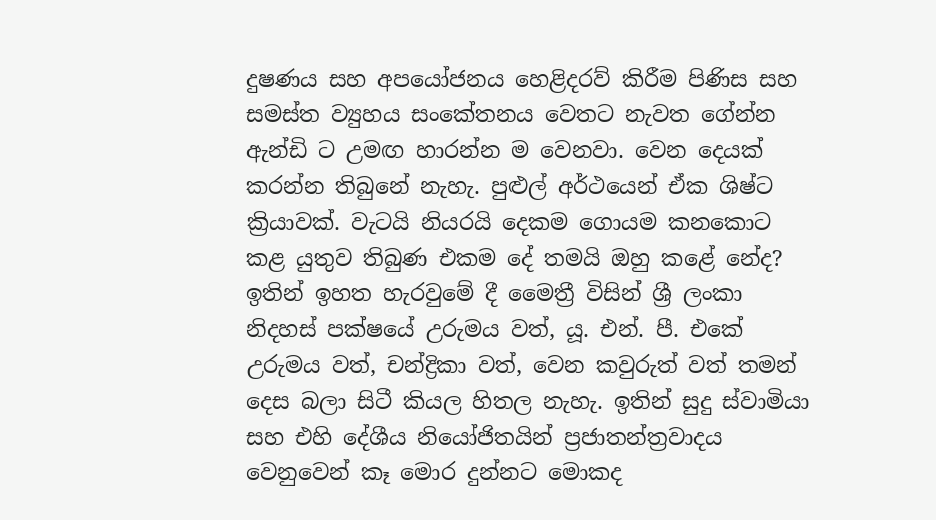දුෂණය සහ අපයෝජනය හෙළිදරව් කිරීම පිණිස සහ සමස්ත ව්‍යුහය සංකේතනය වෙතට නැවත ගේන්න ඇන්ඩි ට උමඟ හාරන්න ම වෙනවා. වෙන දෙයක් කරන්න තිබුනේ නැහැ. පුළුල් අර්ථයෙන් ඒක ශිෂ්ට ක්‍රියාවක්. වැටයි නියරයි දෙකම ගොයම කනකොට කළ යුතුව තිබුණ එකම දේ තමයි ඔහු කළේ නේද? ඉතින් ඉහත හැරවුමේ දී මෛත්‍රී විසින් ශ්‍රී ලංකා නිදහස් පක්ෂයේ උරුමය වත්, යූ. එන්. පී. එකේ උරුමය වත්, චන්ද්‍රිකා වත්, වෙන කවුරුත් වත් තමන් දෙස බලා සිටී කියල හිතල නැහැ. ඉතින් සුදු ස්වාමියා සහ එහි දේශීය නියෝජිතයින් ප්‍රජාතන්ත්‍රවාදය වෙනුවෙන් කෑ මොර දුන්නට මොකද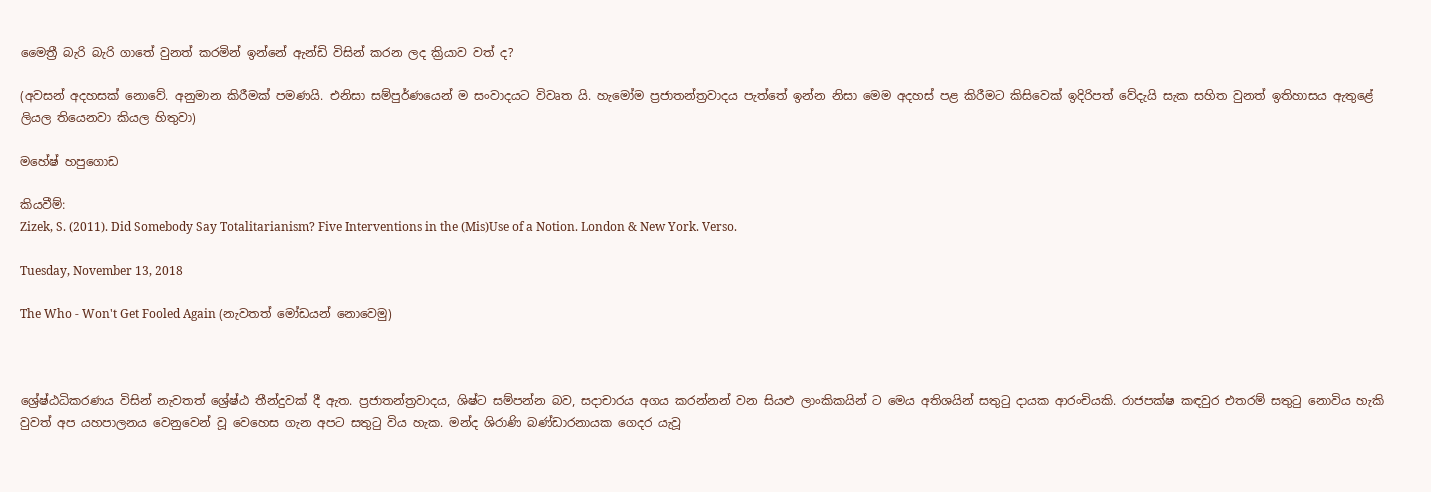මෛත්‍රී බැරි බැරි ගාතේ වුනත් කරමින් ඉන්නේ ඇන්ඩි විසින් කරන ලද ක්‍රියාව වත් ද?

(අවසන් අදහසක් නොවේ. අනුමාන කිරීමක් පමණයි. එනිසා සම්පුර්ණයෙන් ම සංවාදයට විවෘත යි. හැමෝම ප්‍රජාතන්ත්‍රවාදය පැත්තේ ඉන්න නිසා මෙම අදහස් පළ කිරීමට කිසිවෙක් ඉදිරිපත් වේදැයි සැක සහිත වුනත් ඉතිහාසය ඇතුළේ ලියල තියෙනවා කියල හිතුවා)

මහේෂ් හපුගොඩ

කියවීම්:
Zizek, S. (2011). Did Somebody Say Totalitarianism? Five Interventions in the (Mis)Use of a Notion. London & New York. Verso.

Tuesday, November 13, 2018

The Who - Won't Get Fooled Again (නැවතත් මෝඩයන් නොවෙමු)



ශ්‍රේෂ්ඨධිකරණය විසින් නැවතත් ශ්‍රේෂ්ඨ තීන්දුවක් දී ඇත. ප්‍රජාතන්ත්‍රවාදය, ශිෂ්ට සම්පන්න බව, සදාචාරය අගය කරන්නන් වන සියළු ලාංකිකයින් ට මෙය අතිශයින් සතුටු දායක ආරංචියකි. රාජපක්ෂ කඳවුර එතරම් සතුටු නොවිය හැකි වුවත් අප යහපාලනය වෙනුවෙන් වූ වෙහෙස ගැන අපට සතුටු විය හැක. මන්ද ශිරාණි බණ්ඩාරනායක ගෙදර යැවූ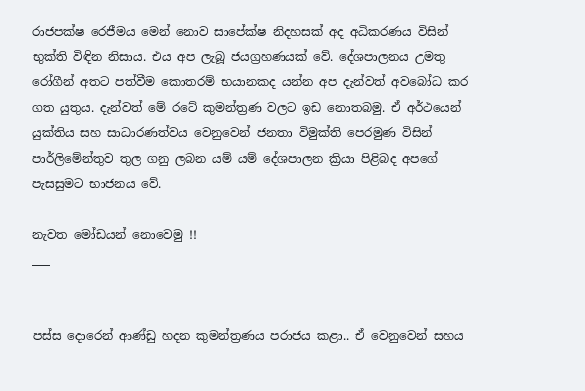රාජපක්ෂ රෙජීමය මෙන් නොව සාපේක්ෂ නිදහසක් අද අධිකරණය විසින් භුක්ති විඳින නිසාය. එය අප ලැබූ ජයග්‍රහණයක් වේ. දේශපාලනය උමතු රෝගීන් අතට පත්වීම කොතරම් භයානකද යන්න අප දැන්වත් අවබෝධ කර ගත යුතුය. දැන්වත් මේ රටේ කුමන්ත්‍රණ වලට ඉඩ නොතබමු. ඒ අර්ථයෙන් යුක්තිය සහ සාධාරණත්වය වෙනුවෙන් ජනතා විමුක්ති පෙරමුණ විසින් පාර්ලිමේන්තුව තුල ගනු ලබන යම් යම් දේශපාලන ක්‍රියා පිළිබද අපගේ පැසසුමට භාජනය වේ.

නැවත මෝඩයන් නොවෙමු !!
___


පස්ස දොරෙන් ආණ්ඩු හදන කුමන්ත්‍රණය පරාජය කළා.. ඒ වෙනුවෙන් සහය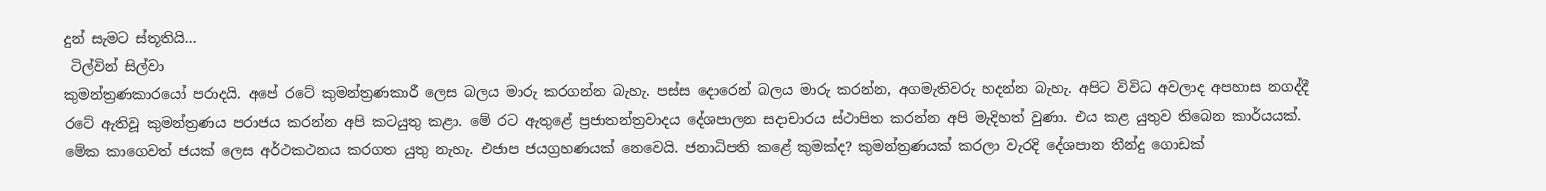දුන් සැමට ස්තූතියි…
 ටිල්වින් සිල්වා
කුමන්ත්‍රණකාරයෝ පරාදයි. අපේ රටේ කුමන්ත්‍රණකාරී ලෙස බලය මාරු කරගන්න බැහැ. පස්ස දොරෙන් බලය මාරු කරන්න, අගමැතිවරු හදන්න බැහැ. අපිට විවිධ අවලාද අපහාස නගද්දී රටේ ඇතිවූ කුමන්ත්‍රණය පරාජය කරන්න අපි කටයුතු කළා. මේ රට ඇතුළේ ප්‍රජාතන්ත්‍රවාදය දේශපාලන සදාචාරය ස්ථාපිත කරන්න අපි මැදිහත් වුණා. එය කළ යුතුව තිබෙන කාර්යයක්. මේක කාගෙවත් ජයක් ලෙස අර්ථකථනය කරගත යුතු නැහැ. එජාප ජයග්‍රහණයක් නෙවෙයි. ජනාධිපති කළේ කුමක්ද? කුමන්ත්‍රණයක් කරලා වැරදි දේශපාන තීන්දු ගොඩක්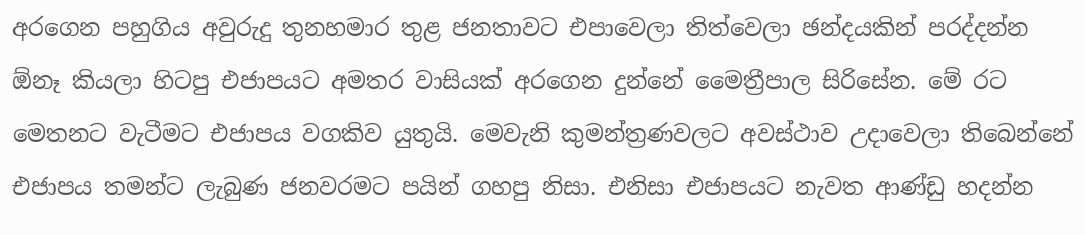අරගෙන පහුගිය අවුරුදු තුනහමාර තුළ ජනතාවට එපාවෙලා තිත්වෙලා ඡන්දයකින් පරද්දන්න ඕනෑ කියලා හිටපු එජාපයට අමතර වාසියක් අරගෙන දුන්නේ මෛත්‍රීපාල සිරිසේන. මේ රට මෙතනට වැටීමට එජාපය වගකිව යුතුයි. මෙවැනි කුමන්ත්‍රණවලට අවස්ථාව උදාවෙලා තිබෙන්නේ එජාපය තමන්ට ලැබුණ ජනවරමට පයින් ගහපු නිසා. එනිසා එජාපයට නැවත ආණ්ඩු හදන්න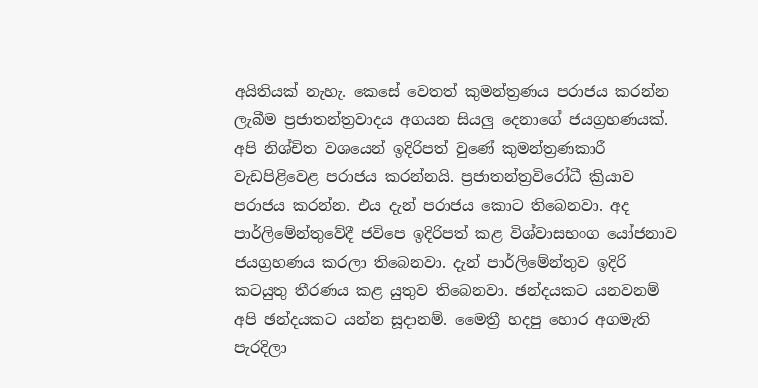අයිතියක් නැහැ. කෙසේ වෙතත් කුමන්ත්‍රණය පරාජය කරන්න ලැබීම ප්‍රජාතන්ත්‍රවාදය අගයන සියලු දෙනාගේ ජයග්‍රහණයක්. අපි නිශ්චිත වශයෙන් ඉදිරිපත් වුණේ කුමන්ත්‍රණකාරී වැඩපිළිවෙළ පරාජය කරන්නයි. ප්‍රජාතන්ත්‍රවිරෝධී ක්‍රියාව පරාජය කරන්න. එය දැන් පරාජය කොට තිබෙනවා. අද පාර්ලිමේන්තුවේදී ජවිපෙ ඉදිරිපත් කළ විශ්වාසභංග යෝජනාව ජයග්‍රහණය කරලා තිබෙනවා. දැන් පාර්ලිමේන්තුව ඉදිරි කටයුතු තීරණය කළ යුතුව තිබෙනවා. ඡන්දයකට යනවනම් අපි ඡන්දයකට යන්න සූදානම්. මෛත්‍රී හදපු හොර අගමැති පැරදිලා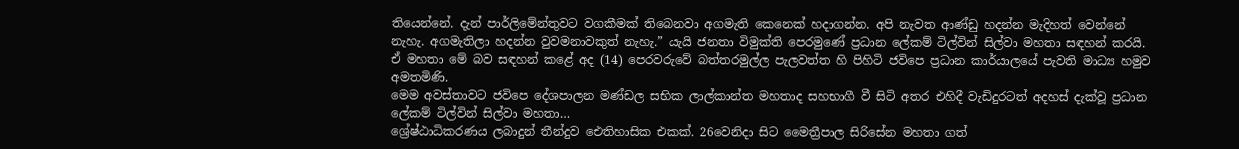තියෙන්නේ. දැන් පාර්ලිමේන්තුවට වගකීමක් තිබෙනවා අගමැති කෙනෙක් හදාගන්න. අපි නැවත ආණ්ඩු හදන්න මැදිහත් වෙන්නේ නැහැ. අගමැතිලා හදන්න වුවමනාවකුත් නැහැ.” යැයි ජනතා විමුක්ති පෙරමුණේ ප්‍රධාන ලේකම් ටිල්වින් සිල්වා මහතා සඳහන් කරයි.
ඒ මහතා මේ බව සඳහන් කළේ අද (14) පෙරවරුවේ බත්තරමුල්ල පැලවත්ත හි පිහිටි ජවිපෙ ප්‍රධාන කාර්යාලයේ පැවති මාධ්‍ය හමුව අමතමිණි.
මෙම අවස්තාවට ජවිපෙ දේශපාලන මණ්ඩල සභික ලාල්කාන්ත මහතාද සහභාගී වී සිටි අතර එහිදී වැඩිදුරටත් අදහස් දැක්වූ ප්‍රධාන ලේකම් ටිල්වින් සිල්වා මහතා…
ශ්‍රේෂ්ඨාධිකරණය ලබාදුන් තීන්දුව ඓතිහාසික එකක්. 26වෙනිදා සිට මෛත්‍රීපාල සිරිසේන මහතා ගත්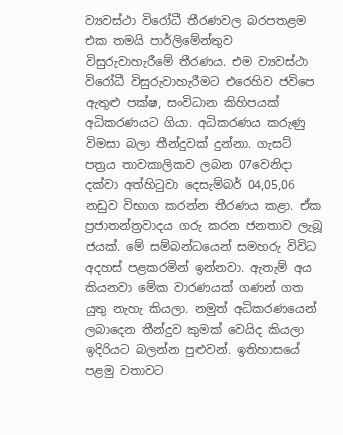ව්‍යවස්ථා විරෝධී තීරණවල බරපතළම එක තමයි පාර්ලිමේන්තුව විසුරුවාහැරීමේ තීරණය. එම ව්‍යවස්ථා විරෝධී විසුරුවාහැරීමට එරෙහිව ජවිපෙ ඇතුළු පක්ෂ, සංවිධාන කිහිපයක් අධිකරණයට ගියා. අධිකරණය කරුණු විමසා බලා තීන්දුවක් දුන්නා. ගැසට් පත්‍රය තාවකාලිකව ලබන 07වෙනිදා දක්වා අත්හිටුවා දෙසැම්බර් 04,05,06 නඩුව විභාග කරන්න තීරණය කළා. ඒක ප්‍රජාතන්ත්‍රවාදය ගරු කරන ජනතාව ලැබූ ජයක්. මේ සම්බන්ධයෙන් සමහරු විවිධ අදහස් පළකරමින් ඉන්නවා. ඇතැම් අය කියනවා මේක වාරණයක් ගණන් ගත යුතු නැහැ කියලා. නමුත් අධිකරණයෙන් ලබාදෙන තීන්දුව කුමක් වෙයිද කියලා ඉදිරියට බලන්න පුළුවන්. ඉතිහාසයේ පළමු වතාවට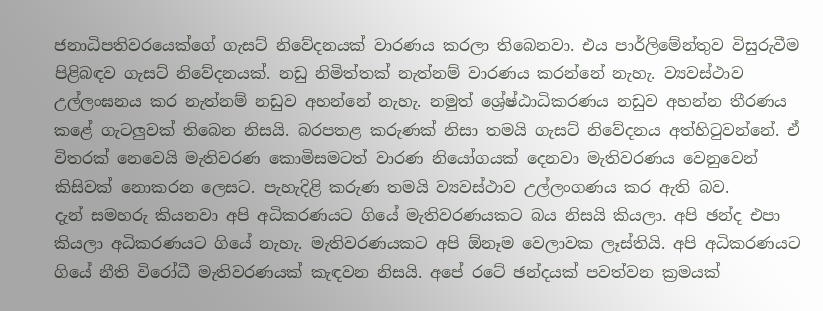ජනාධිපතිවරයෙක්ගේ ගැසට් නිවේදනයක් වාරණය කරලා තිබෙනවා. එය පාර්ලිමේන්තුව විසුරුවීම පිළිබඳව ගැසට් නිවේදනයක්. නඩු නිමිත්තක් නැත්නම් වාරණය කරන්නේ නැහැ. ව්‍යවස්ථාව උල්ලංඝනය කර නැත්නම් නඩුව අහන්නේ නැහැ. නමුත් ශ්‍රේෂ්ඨාධිකරණය නඩුව අහන්න තීරණය කළේ ගැටලුවක් තිබෙන නිසයි. බරපතළ කරුණක් නිසා තමයි ගැසට් නිවේදනය අත්හිටුවන්නේ. ඒ විතරක් නෙවෙයි මැතිවරණ කොමිසමටත් වාරණ නියෝගයක් දෙනවා මැතිවරණය වෙනුවෙන් කිසිවක් නොකරන ලෙසට. පැහැදිළි කරුණ තමයි ව්‍යවස්ථාව උල්ලංගණය කර ඇති බව.
දැන් සමහරු කියනවා අපි අධිකරණයට ගියේ මැතිවරණයකට බය නිසයි කියලා. අපි ඡන්ද එපා කියලා අධිකරණයට ගියේ නැහැ. මැතිවරණයකට අපි ඕනෑම වෙලාවක ලෑස්තියි. අපි අධිකරණයට ගියේ නීති විරෝධී මැතිවරණයක් කැඳවන නිසයි. අපේ රටේ ඡන්දයක් පවත්වන ක්‍රමයක්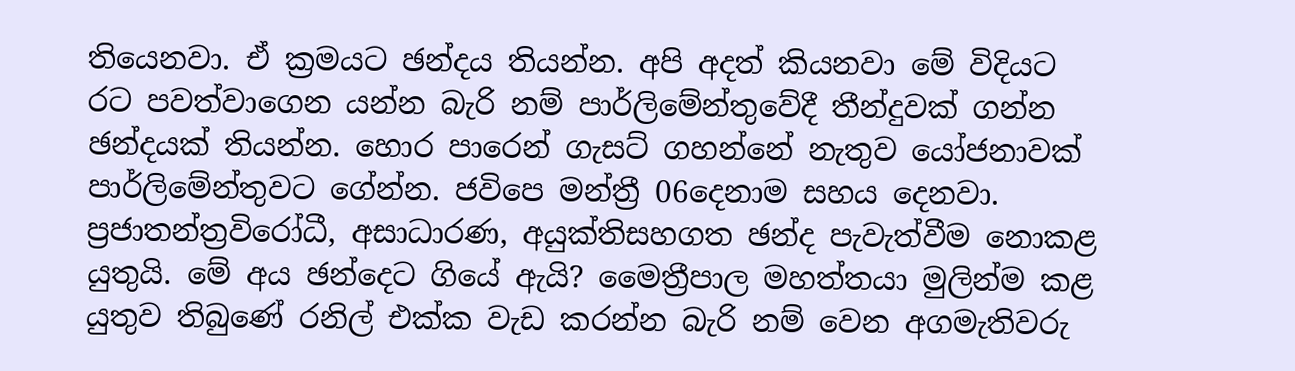තියෙනවා. ඒ ක්‍රමයට ඡන්දය තියන්න. අපි අදත් කියනවා මේ විදියට රට පවත්වාගෙන යන්න බැරි නම් පාර්ලිමේන්තුවේදී තීන්දුවක් ගන්න ඡන්දයක් තියන්න. හොර පාරෙන් ගැසට් ගහන්නේ නැතුව යෝජනාවක් පාර්ලිමේන්තුවට ගේන්න. ජවිපෙ මන්ත්‍රී 06දෙනාම සහය දෙනවා. ප්‍රජාතන්ත්‍රවිරෝධී, අසාධාරණ, අයුක්තිසහගත ඡන්ද පැවැත්වීම නොකළ යුතුයි. මේ අය ඡන්දෙට ගියේ ඇයි? මෛත්‍රීපාල මහත්තයා මුලින්ම කළ යුතුව තිබුණේ රනිල් එක්ක වැඩ කරන්න බැරි නම් වෙන අගමැතිවරු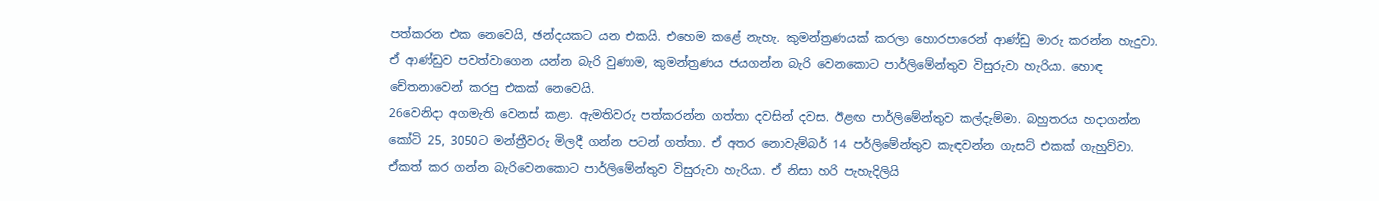පත්කරන එක නෙවෙයි, ඡන්දයකට යන එකයි. එහෙම කළේ නැහැ. කුමන්ත්‍රණයක් කරලා හොරපාරෙන් ආණ්ඩු මාරු කරන්න හැදුවා. ඒ ආණ්ඩුව පවත්වාගෙන යන්න බැරි වුණාම, කුමන්ත්‍රණය ජයගන්න බැරි වෙනකොට පාර්ලිමේන්තුව විසුරුවා හැරියා. හොඳ චේතනාවෙන් කරපු එකක් නෙවෙයි.
26වෙනිදා අගමැති වෙනස් කළා. ඇමතිවරු පත්කරන්න ගත්තා දවසින් දවස. ඊළඟ පාර්ලිමේන්තුව කල්දැම්මා. බහුතරය හදාගන්න කෝටි 25, 3050ට මන්ත්‍රීවරු මිලදී ගන්න පටන් ගත්තා. ඒ අතර නොවැම්බර් 14 පර්ලිමේන්තුව කැඳවන්න ගැසට් එකක් ගැහුව්වා. ඒකත් කර ගන්න බැරිවෙනකොට පාර්ලිමේන්තුව විසුරුවා හැරියා. ඒ නිසා හරි පැහැදිලියි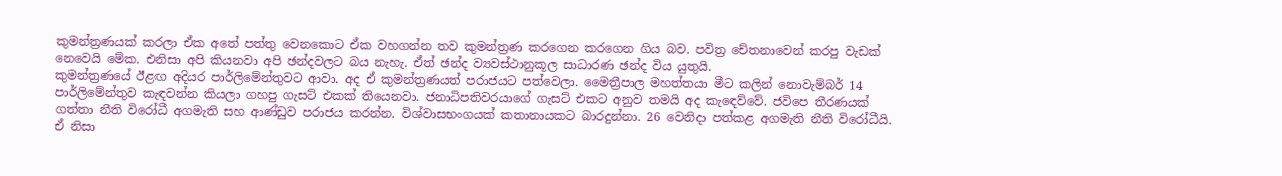කුමන්ත්‍රණයක් කරලා ඒක අතේ පත්තු වෙනකොට ඒක වහගන්න තව කුමන්ත්‍රණ කරගෙන කරගෙන ගිය බව. පවිත්‍ර චේතනාවෙන් කරපු වැඩක් නෙවෙයි මේක. එනිසා අපි කියනවා අපි ඡන්දවලට බය නැහැ. ඒත් ඡන්ද ව්‍යවස්ථානුකූල සාධාරණ ඡන්ද විය යුතුයි.
කුමන්ත්‍රණයේ ඊළඟ අදියර පාර්ලිමේන්තුවට ආවා. අද ඒ කුමන්ත්‍රණයත් පරාජයට පත්වෙලා. මෛත්‍රීපාල මහත්තයා මීට කලින් නොවැම්බර් 14 පාර්ලිමේන්තුව කැඳවන්න කියලා ගහපු ගැසට් එකක් තියෙනවා. ජනාධිපතිවරයාගේ ගැසට් එකට අනුව තමයි අද කැඳෙව්වේ. ජවිපෙ තීරණයක් ගත්තා නීති විරෝධී අගමැති සහ ආණ්ඩුව පරාජය කරන්න. විශ්වාසභංගයක් කතානායකට බාරදුන්නා. 26 වෙනිදා පත්කළ අගමැති නීති විරෝධීයි. ඒ නිසා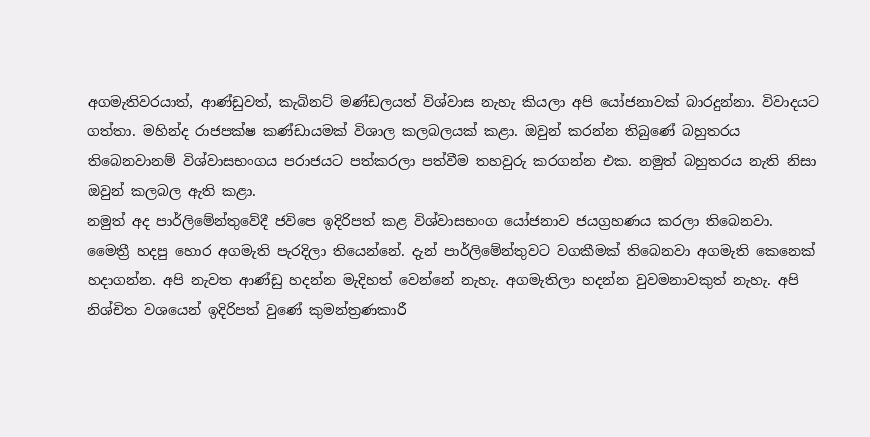අගමැතිවරයාත්, ආණ්ඩුවත්, කැබිනට් මණ්ඩලයත් විශ්වාස නැහැ කියලා අපි යෝජනාවක් බාරදුන්නා. විවාදයට ගත්තා. මහින්ද රාජපක්ෂ කණ්ඩායමක් විශාල කලබලයක් කළා. ඔවුන් කරන්න තිබුණේ බහුතරය තිබෙනවානම් විශ්වාසභංගය පරාජයට පත්කරලා පත්වීම තහවුරු කරගන්න එක. නමුත් බහුතරය නැති නිසා ඔවුන් කලබල ඇති කළා.
නමුත් අද පාර්ලිමේන්තුවේදී ජවිපෙ ඉදිරිපත් කළ විශ්වාසභංග යෝජනාව ජයග්‍රහණය කරලා තිබෙනවා. මෛත්‍රී හදපු හොර අගමැති පැරදිලා තියෙන්නේ. දැන් පාර්ලිමේන්තුවට වගකීමක් තිබෙනවා අගමැති කෙනෙක් හදාගන්න. අපි නැවත ආණ්ඩු හදන්න මැදිහත් වෙන්නේ නැහැ. අගමැතිලා හදන්න වුවමනාවකුත් නැහැ. අපි නිශ්චිත වශයෙන් ඉදිරිපත් වුණේ කුමන්ත්‍රණකාරී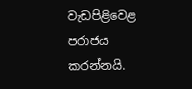වැඩපිළිවෙළ පරාජය කරන්නයි.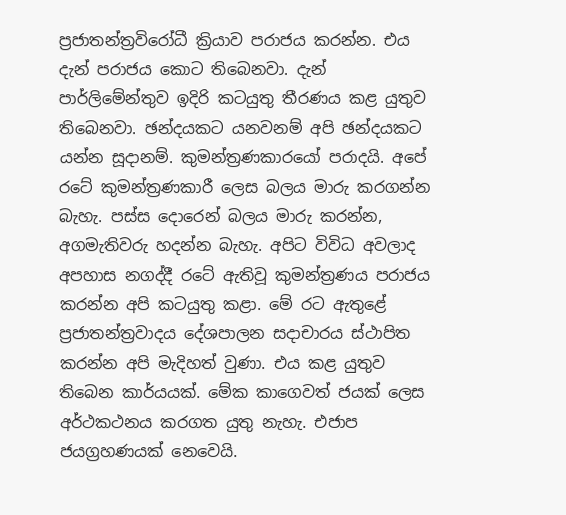ප්‍රජාතන්ත්‍රවිරෝධී ක්‍රියාව පරාජය කරන්න. එය දැන් පරාජය කොට තිබෙනවා. දැන් පාර්ලිමේන්තුව ඉදිරි කටයුතු තීරණය කළ යුතුව තිබෙනවා. ඡන්දයකට යනවනම් අපි ඡන්දයකට යන්න සූදානම්. කුමන්ත්‍රණකාරයෝ පරාදයි. අපේ රටේ කුමන්ත්‍රණකාරී ලෙස බලය මාරු කරගන්න බැහැ. පස්ස දොරෙන් බලය මාරු කරන්න, අගමැතිවරු හදන්න බැහැ. අපිට විවිධ අවලාද අපහාස නගද්දී රටේ ඇතිවූ කුමන්ත්‍රණය පරාජය කරන්න අපි කටයුතු කළා. මේ රට ඇතුළේ ප්‍රජාතන්ත්‍රවාදය දේශපාලන සදාචාරය ස්ථාපිත කරන්න අපි මැදිහත් වුණා. එය කළ යුතුව තිබෙන කාර්යයක්. මේක කාගෙවත් ජයක් ලෙස අර්ථකථනය කරගත යුතු නැහැ. එජාප ජයග්‍රහණයක් නෙවෙයි.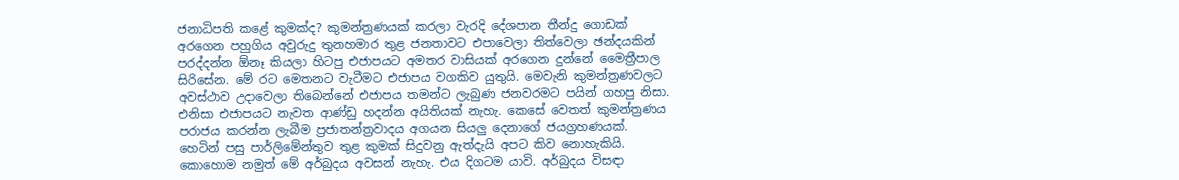ජනාධිපති කළේ කුමක්ද? කුමන්ත්‍රණයක් කරලා වැරදි දේශපාන තීන්දු ගොඩක් අරගෙන පහුගිය අවුරුදු තුනහමාර තුළ ජනතාවට එපාවෙලා තිත්වෙලා ඡන්දයකින් පරද්දන්න ඕනෑ කියලා හිටපු එජාපයට අමතර වාසියක් අරගෙන දුන්නේ මෛත්‍රීපාල සිරිසේන. මේ රට මෙතනට වැටීමට එජාපය වගකිව යුතුයි. මෙවැනි කුමන්ත්‍රණවලට අවස්ථාව උදාවෙලා තිබෙන්නේ එජාපය තමන්ට ලැබුණ ජනවරමට පයින් ගහපු නිසා. එනිසා එජාපයට නැවත ආණ්ඩු හදන්න අයිතියක් නැහැ. කෙසේ වෙතත් කුමන්ත්‍රණය පරාජය කරන්න ලැබීම ප්‍රජාතන්ත්‍රවාදය අගයන සියලු දෙනාගේ ජයග්‍රහණයක්.
හෙටින් පසු පාර්ලිමේන්තුව තුළ කුමක් සිදුවනු ඇත්දැයි අපට කිව නොහැකියි. කොහොම නමුත් මේ අර්බුදය අවසන් නැහැ. එය දිගටම යාවි. අර්බුදය විසඳා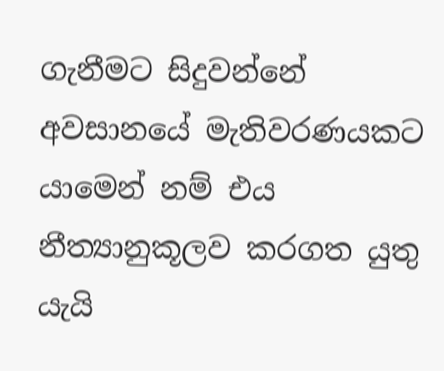ගැනීමට සිදුවන්නේ අවසානයේ මැතිවරණයකට යාමෙන් නම් එය නීත්‍යානුකූලව කරගත යුතු යැයි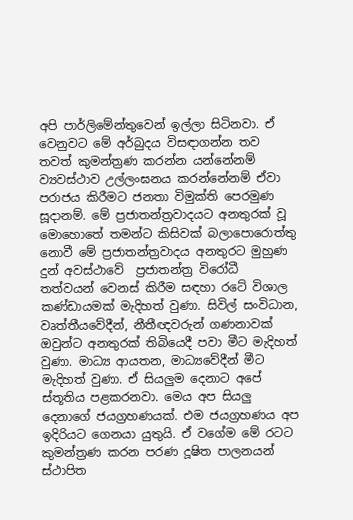අපි පාර්ලිමේන්තුවෙන් ඉල්ලා සිටිනවා. ඒ වෙනුවට මේ අර්බුදය විසඳාගන්න තව තවත් කුමන්ත්‍රණ කරන්න යන්නේනම් ව්‍යවස්ථාව උල්ලංඝනය කරන්නේනම් ඒවා පරාජය කිරීමට ජනතා විමුක්ති පෙරමුණ සූදානම්. මේ ප්‍රජාතන්ත්‍රවාදයට අනතුරක් වූ මොහොතේ තමන්ට කිසිවක් බලාපොරොත්තු නොවී මේ ප්‍රජාතන්ත්‍රවාදය අනතුරට මුහුණ දුන් අවස්ථාවේ  ප්‍රජාතන්ත්‍ර විරෝධී තත්වයන් වෙනස් කිරීම සඳහා රටේ විශාල කණ්ඩායමක් මැදිහත් වුණා. සිවිල් සංවිධාන, වෘත්තීයවේදීන්, නීතීඥවරුන් ගණනාවක් ඔවුන්ට අනතුරක් තිබියෙදී පවා මීට මැදිහත් වුණා. මාධ්‍ය ආයතන, මාධ්‍යවේදීන් මීට මැදිහත් වුණා. ඒ සියලුම දෙනාට අපේ ස්තූතිය පළකරනවා. මෙය අප සියලු දෙනාගේ ජයග්‍රහණයක්. එම ජයග්‍රහණය අප ඉදිරියට ගෙනයා යුතුයි. ඒ වගේම මේ රටට කුමන්ත්‍රණ කරන පරණ දූෂිත පාලනයන් ස්ථාපිත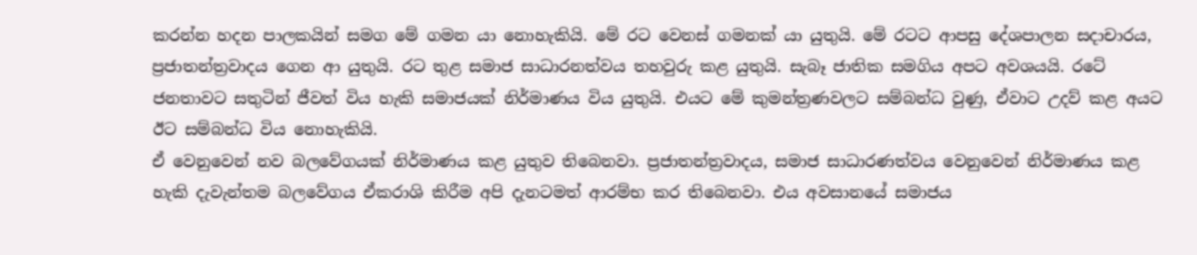කරන්න හදන පාලකයින් සමග මේ ගමන යා නොහැකියි. මේ රට වෙනස් ගමනක් යා යුතුයි. මේ රටට ආපසු දේශපාලන සදාචාරය, ප්‍රජාතන්ත්‍රවාදය ගෙන ආ යුතුයි. රට තුළ සමාජ සාධාරනත්වය තහවුරු කළ යුතුයි. සැබෑ ජාතික සමගිය අපට අවශයයි. රටේ ජනතාවට සතුටින් ජීවත් විය හැකි සමාජයක් නිර්මාණය විය යුතුයි. එයට මේ කුමන්ත්‍රණවලට සම්බන්ධ වුණු, ඒවාට උදව් කළ අයට ඊට සම්බන්ධ විය නොහැකියි.
ඒ වෙනුවෙන් නව බලවේගයක් නිර්මාණය කළ යුතුව තිබෙනවා. ප්‍රජාතන්ත්‍රවාදය, සමාජ සාධාරණත්වය වෙනුවෙන් නිර්මාණය කළ හැකි දැවැන්තම බලවේගය ඒකරාශි කිරීම අපි දැනටමත් ආරම්භ කර තිබෙනවා. එය අවසානයේ සමාජය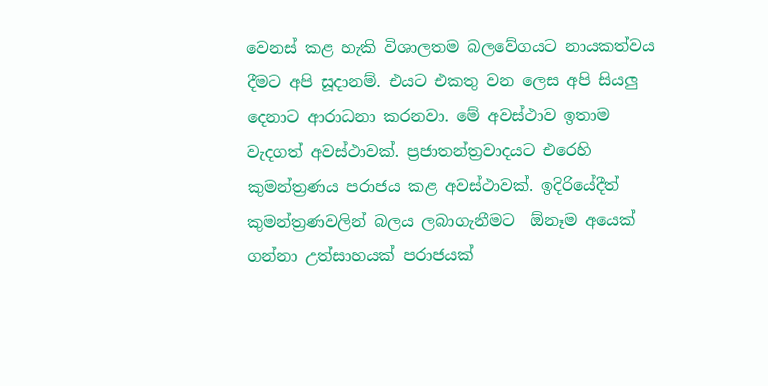වෙනස් කළ හැකි විශාලතම බලවේගයට නායකත්වය දීමට අපි සූදානම්. එයට එකතු වන ලෙස අපි සියලු දෙනාට ආරාධනා කරනවා. මේ අවස්ථාව ඉතාම වැදගත් අවස්ථාවක්. ප්‍රජාතන්ත්‍රවාදයට එරෙහි කුමන්ත්‍රණය පරාජය කළ අවස්ථාවක්. ඉදිරියේදීත් කුමන්ත්‍රණවලින් බලය ලබාගැනීමට  ඕනෑම අයෙක් ගන්නා උත්සාහයක් පරාජයක්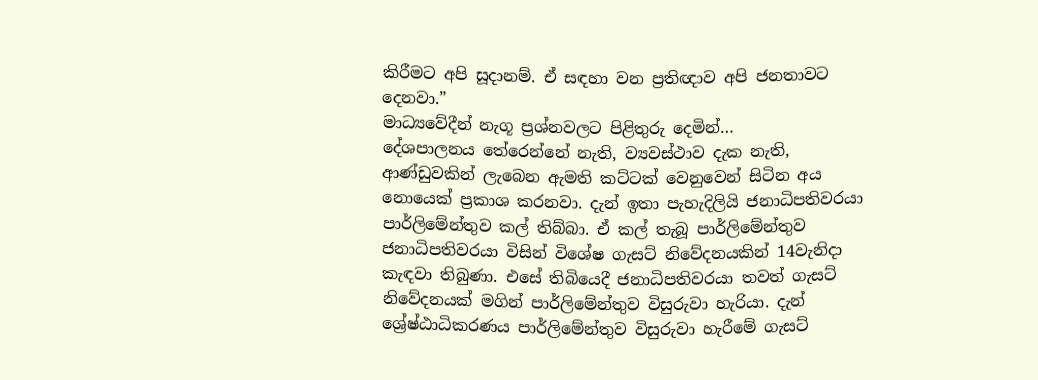කිරීමට අපි සූදානම්. ඒ සඳහා වන ප්‍රතිඥාව අපි ජනතාවට දෙනවා.”
මාධ්‍යවේදීන් නැගූ ප්‍රශ්නවලට පිළිතුරු දෙමින්…
දේශපාලනය තේරෙන්නේ නැති, ව්‍යවස්ථාව දැක නැති, ආණ්ඩුවකින් ලැබෙන ඇමති කට්ටක් වෙනුවෙන් සිටින අය නොයෙක් ප්‍රකාශ කරනවා. දැන් ඉතා පැහැදිලියි ජනාධිපතිවරයා පාර්ලිමේන්තුව කල් තිබ්බා. ඒ කල් තැබූ පාර්ලිමේන්තුව ජනාධිපතිවරයා විසින් විශේෂ ගැසට් නිවේදනයකින් 14වැනිදා කැඳවා තිබුණා. එසේ තිබියෙදී ජනාධිපතිවරයා තවත් ගැසට් නිවේදනයක් මගින් පාර්ලිමේන්තුව විසුරුවා හැරියා. දැන් ශ්‍රේෂ්ඨාධිකරණය පාර්ලිමේන්තුව විසුරුවා හැරීමේ ගැසට්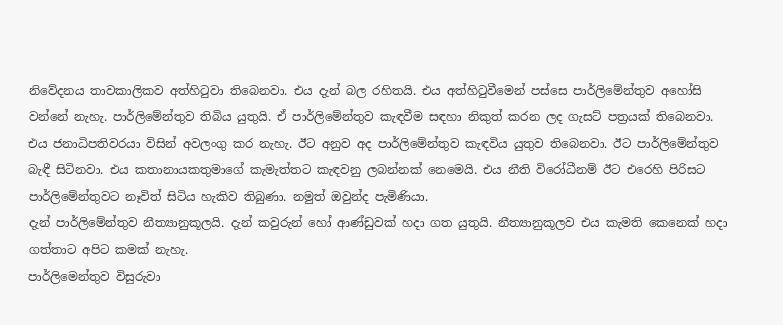නිවේදනය තාවකාලිකව අත්හිටුවා තිබෙනවා. එය දැන් බල රහිතයි. එය අත්හිටුවීමෙන් පස්සෙ පාර්ලිමේන්තුව අහෝසි වන්නේ නැහැ. පාර්ලිමේන්තුව තිබිය යුතුයි. ඒ පාර්ලිමේන්තුව කැඳවීම සඳහා නිකුත් කරන ලද ගැසට් පත්‍රයක් තිබෙනවා. එය ජනාධිපතිවරයා විසින් අවලංගු කර නැහැ. ඊට අනුව අද පාර්ලිමේන්තුව කැඳවිය යුතුව තිබෙනවා. ඊට පාර්ලිමේන්තුව බැඳී සිටිනවා. එය කතානායකතුමාගේ කැමැත්තට කැඳවනු ලබන්නක් නෙමෙයි. එය නීති විරෝධීනම් ඊට එරෙහි පිරිසට පාර්ලිමේන්තුවට නෑවිත් සිටිය හැකිව තිබුණා. නමුත් ඔවුන්ද පැමිණියා.
දැන් පාර්ලිමේන්තුව නීත්‍යානුකූලයි. දැන් කවුරුන් හෝ ආණ්ඩුවක් හදා ගත යුතුයි. නීත්‍යානුකූලව එය කැමති කෙනෙක් හදා ගත්තාට අපිට කමක් නැහැ.
පාර්ලිමෙන්තුව විසුරුවා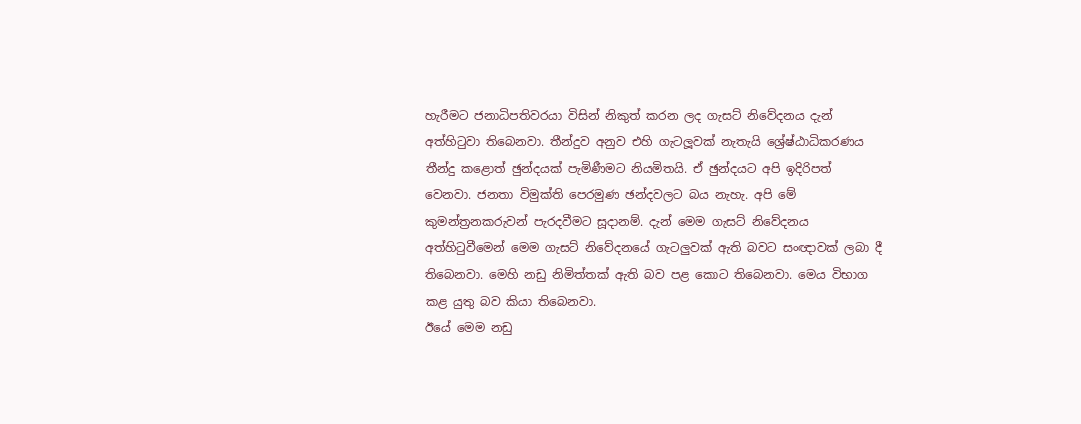හැරීමට ජනාධිපතිවරයා විසින් නිකුත් කරන ලද ගැසට් නිවේදනය දැන් අත්හිටුවා තිබෙනවා. තීන්දුව අනුව එහි ගැටලූවක් නැතැයි ශ්‍රේෂ්ඨාධිකරණය තීන්දු කළොත් ඡුන්දයක් පැමිණීමට නියමිතයි. ඒ ඡුන්දයට අපි ඉදිරිපත් වෙනවා. ජනතා විමුක්ති පෙරමුණ ඡන්දවලට බය නැහැ. අපි මේ කුමන්ත්‍රනකරුවන් පැරදවීමට සූදානම්. දැන් මෙම ගැසට් නිවේදනය අත්හිටුවීමෙන් මෙම ගැසට් නිවේදනයේ ගැටලුවක් ඇති බවට සංඥාවක් ලබා දී තිබෙනවා. මෙහි නඩු නිමිත්තක් ඇති බව පළ කොට තිබෙනවා. මෙය විභාග කළ යුතු බව කියා තිබෙනවා.
ඊයේ මෙම නඩු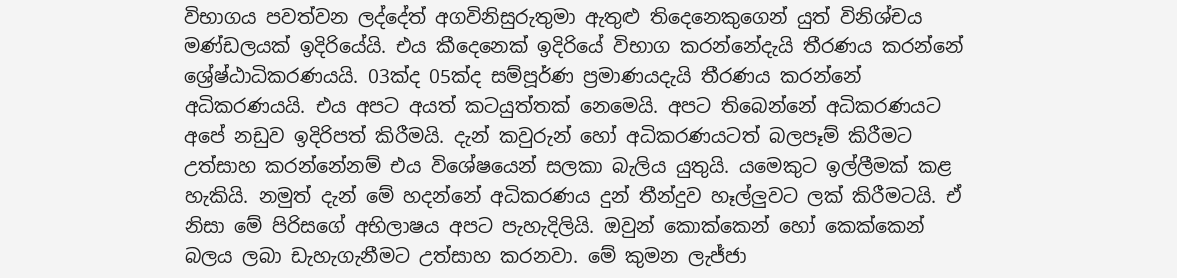විභාගය පවත්වන ලද්දේත් අගවිනිසුරුතුමා ඇතුළු තිදෙනෙකුගෙන් යුත් විනිශ්චය මණ්ඩලයක් ඉදිරියේයි. එය කීදෙනෙක් ඉදිරියේ විභාග කරන්නේදැයි තීරණය කරන්නේ ශ්‍රේෂ්ඨාධිකරණයයි. 03ක්ද 05ක්ද සම්පූර්ණ ප්‍රමාණයදැයි තීරණය කරන්නේ අධිකරණයයි. එය අපට අයත් කටයුත්තක් නෙමෙයි. අපට තිබෙන්නේ අධිකරණයට අපේ නඩුව ඉදිරිපත් කිරීමයි. දැන් කවුරුන් හෝ අධිකරණයටත් බලපෑම් කිරීමට උත්සාහ කරන්නේනම් එය විශේෂයෙන් සලකා බැලිය යුතුයි. යමෙකුට ඉල්ලීමක් කළ හැකියි. නමුත් දැන් මේ හදන්නේ අධිකරණය දුන් තීන්දුව හෑල්ලුවට ලක් කිරීමටයි. ඒ නිසා මේ පිරිසගේ අභිලාෂය අපට පැහැදිලියි. ඔවුන් කොක්කෙන් හෝ කෙක්කෙන් බලය ලබා ඩැහැගැනීමට උත්සාහ කරනවා. මේ කුමන ලැජ්ජා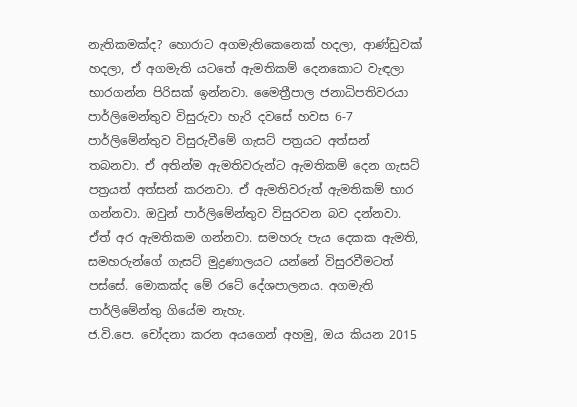නැතිකමක්ද? හොරාට අගමැතිකෙනෙක් හදලා, ආණ්ඩුවක් හදලා, ඒ අගමැති යටතේ ඇමතිකම් දෙනකොට වැඳලා භාරගන්න පිරිසක් ඉන්නවා. මෛත්‍රීපාල ජනාධිපතිවරයා පාර්ලිමෙන්තුව විසුරුවා හැරි දවසේ හවස 6-7 පාර්ලිමේන්තුව විසුරුවීමේ ගැසට් පත්‍රයට අත්සන් තබනවා. ඒ අතින්ම ඇමතිවරුන්ට ඇමතිකම් දෙන ගැසට් පත්‍රයත් අත්සන් කරනවා. ඒ ඇමතිවරුත් ඇමතිකම් භාර ගන්නවා. ඔවුන් පාර්ලිමේන්තුව විසුරවන බව දන්නවා. ඒත් අර ඇමතිකම ගන්නවා. සමහරු පැය දෙකක ඇමති, සමහරුන්ගේ ගැසට් මුද්‍රණාලයට යන්නේ විසුරවීමටත් පස්සේ. මොකක්ද මේ රටේ දේශපාලනය. අගමැති පාර්ලිමේන්තු ගියේම නැහැ.
ජ.වි.පෙ. චෝදනා කරන අයගෙන් අහමු, ඔය කියන 2015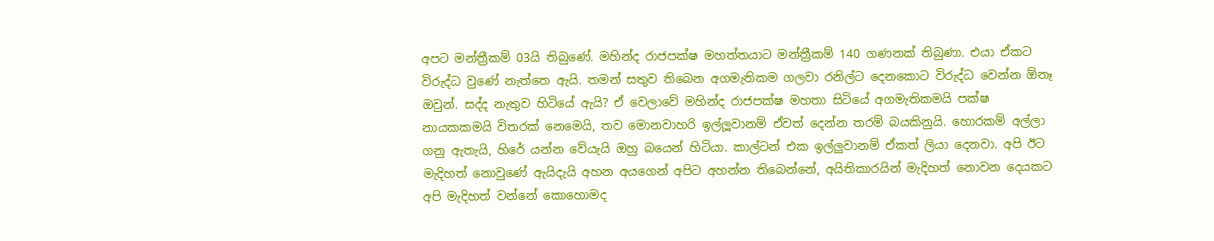අපට මන්ත්‍රීකම් 03යි තිබුණේ. මහින්ද රාජපක්ෂ මහත්තයාට මන්ත්‍රීකම් 140 ගණනක් තිබුණා. එයා ඒකට විරුද්ධ වුණේ නැත්තෙ ඇයි. තමන් සතුව තිබෙන අගමැතිකම ගලවා රනිල්ට දෙනකොට විරුද්ධ වෙන්න ඕනෑ ඔවුන්. සද්ද නැතුව හිටියේ ඇයි? ඒ වෙලාවේ මහින්ද රාජපක්ෂ මහතා සිටියේ අගමැතිකමයි පක්ෂ නායකකමයි විතරක් නෙමෙයි, තව මොනවාහරි ඉල්ලූවානම් ඒවත් දෙන්න තරම් බයකිනුයි. හොරකම් අල්ලා ගනු ඇතැයි, හිරේ යන්න වේයැයි ඔහු බයෙන් හිටියා. කාල්ටන් එක ඉල්ලුවානම් ඒකත් ලියා දෙනවා. අපි ඊට මැදිහත් නොවුණේ ඇයිදැයි අහන අයගෙන් අපිට අහන්න තිබෙන්නේ, අයිතිකාරයින් මැදිහත් නොවන දෙයකට අපි මැදිහත් වන්නේ කොහොමද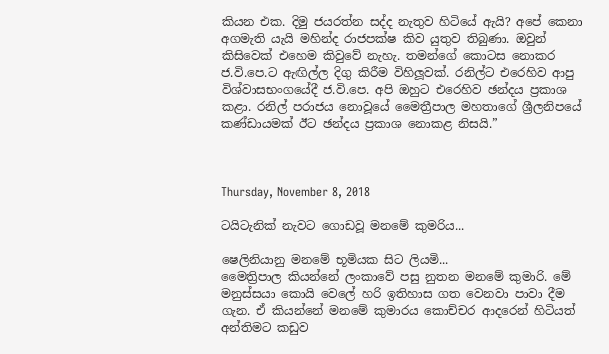කියන එක. දිමු ජයරත්න සද්ද නැතුව හිටියේ ඇයි? අපේ කෙනා අගමැති යැයි මහින්ද රාජපක්ෂ කිව යුතුව තිබුණා. ඔවුන් කිසිවෙක් එහෙම කිවුවේ නැහැ. තමන්ගේ කොටස නොකර ජ.වි.පෙ.ට ඇඟිල්ල දිගු කිරීම විහිලූවක්. රනිල්ට එරෙහිව ආපු විශ්වාසභංගයේදී ජ.වි.පෙ. අපි ඔහුට එරෙහිව ඡන්දය ප්‍රකාශ කළා. රනිල් පරාජය නොවූයේ මෛත්‍රීපාල මහතාගේ ශ්‍රීලනිපයේ කණ්ඩායමක් ඊට ඡන්දය ප්‍රකාශ නොකළ නිසයි.”



Thursday, November 8, 2018

ටයිටැනික් නැවට ගොඩවූ මනමේ කුමරිය...

ෂෙලිනියානු මනමේ භූමියක සිට ලියමි...
මෛත්‍රිපාල කියන්නේ ලංකාවේ පසු නුතන මනමේ කුමාරි. මේ මනුස්සයා කොයි වෙලේ හරි ඉතිහාස ගත වෙනවා පාවා දීම ගැන. ඒ කියන්නේ මනමේ කුමාරය කොච්චර ආදරෙන් හිටියත් අන්තිමට කඩුව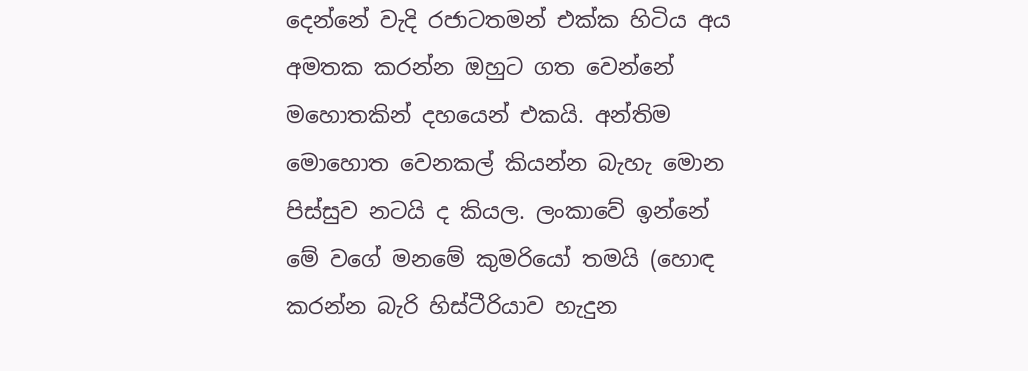දෙන්නේ වැදි රජාටතමන් එක්ක හිටිය අය අමතක කරන්න ඔහුට ගත වෙන්නේ මහොතකින් දහයෙන් එකයි. අන්තිම මොහොත වෙනකල් කියන්න බැහැ මොන පිස්සුව නටයි ද කියල. ලංකාවේ ඉන්නේ මේ වගේ මනමේ කුමරියෝ තමයි (හොඳ කරන්න බැරි හිස්ටීරියාව හැදුන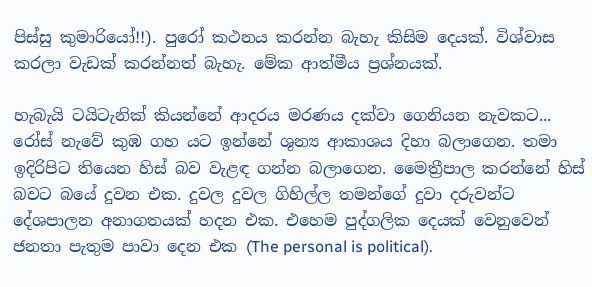පිස්සු කුමාරියෝ!!). පුරෝ කථනය කරන්න බැහැ කිසිම දෙයක්. විශ්වාස කරලා වැඩක් කරන්නත් බැහැ. මේක ආත්මීය ප්‍රශ්නයක්.

හැබැයි ටයිටැනික් කියන්නේ ආදරය මරණය දක්වා ගෙනියන නැවකට... රෝස් නැවේ කුඹ ගහ යට ඉන්නේ ශුන්‍ය ආකාශය දිහා බලාගෙන. තමා ඉදිරිපිට තියෙන හිස් බව වැළඳ ගන්න බලාගෙන. මෛත්‍රීපාල කරන්නේ හිස් බවට බයේ දුවන එක. දුවල දුවල ගිහිල්ල තමන්ගේ දුවා දරුවන්ට දේශපාලන අනාගතයක් හදන එක. එහෙම පුද්ගලික දෙයක් වෙනුවෙන් ජනතා පැතුම පාවා දෙන එක (The personal is political).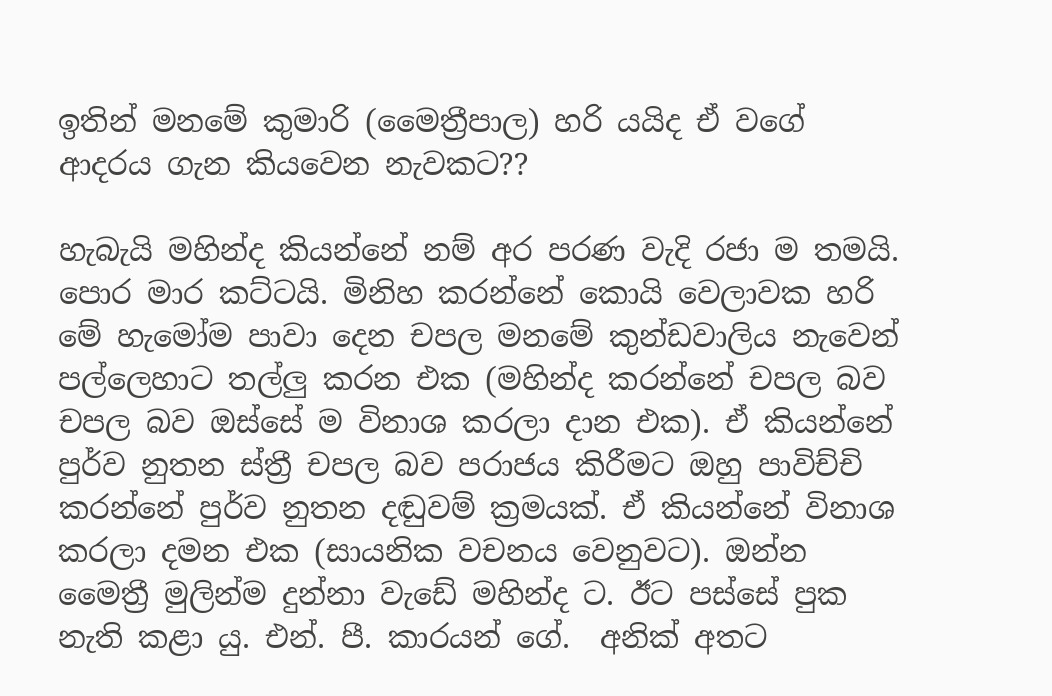ඉතින් මනමේ කුමාරි (මෛත්‍රීපාල) හරි යයිද ඒ වගේ ආදරය ගැන කියවෙන නැවකට??

හැබැයි මහින්ද කියන්නේ නම් අර පරණ වැදි රජා ම තමයි. පොර මාර කට්ටයි. මිනිහ කරන්නේ කොයි වෙලාවක හරි මේ හැමෝම පාවා දෙන චපල මනමේ කුන්ඩවාලිය නැවෙන් පල්ලෙහාට තල්ලු කරන එක (මහින්ද කරන්නේ චපල බව චපල බව ඔස්සේ ම විනාශ කරලා දාන එක). ඒ කියන්නේ පුර්ව නුතන ස්ත්‍රී චපල බව පරාජය කිරීමට ඔහු පාවිච්චි කරන්නේ පුර්ව නුතන දඬුවම් ක්‍රමයක්. ඒ කියන්නේ විනාශ කරලා දමන එක (සායනික වචනය වෙනුවට). ඔන්න මෛත්‍රී මුලින්ම දුන්නා වැඩේ මහින්ද ට. ඊට පස්සේ පුක නැති කළා යු. එන්. පී. කාරයන් ගේ.  අනික් අතට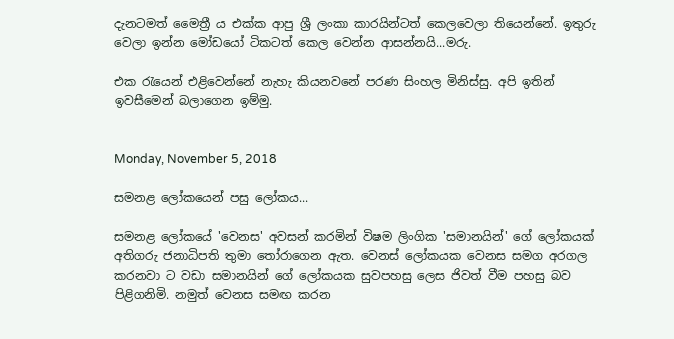දැනටමත් මෛත්‍රී ය එක්ක ආපු ශ්‍රී ලංකා කාරයින්ටත් කෙලවෙලා තියෙන්නේ. ඉතුරු වෙලා ඉන්න මෝඩයෝ ටිකටත් කෙල වෙන්න ආසන්නයි...මරු.

එක රැයෙන් එළිවෙන්නේ නැහැ කියනවනේ පරණ සිංහල මිනිස්සු. අපි ඉතින් ඉවසීමෙන් බලාගෙන ඉම්මු.


Monday, November 5, 2018

සමනළ ලෝකයෙන් පසු ලෝකය...

සමනළ ලෝකයේ 'වෙනස' අවසන් කරමින් විෂම ලිංගික 'සමානයින්' ගේ ලෝකයක් අතිගරු ජනාධිපති තුමා තෝරාගෙන ඇත. වෙනස් ලෝකයක වෙනස සමග අරගල කරනවා ට වඩා සමානයින් ගේ ලෝකයක සුවපහසු ලෙස ජිවත් වීම පහසු බව පිළිගනිමි. නමුත් වෙනස සමඟ කරන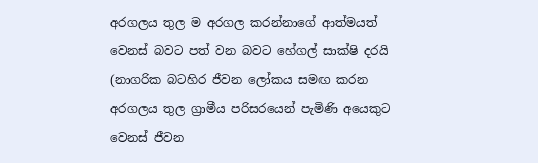අරගලය තුල ම අරගල කරන්නාගේ ආත්මයත් වෙනස් බවට පත් වන බවට හේගල් සාක්ෂි දරයි (නාගරික බටහිර ජීවන ලෝකය සමඟ කරන අරගලය තුල ග්‍රාමීය පරිසරයෙන් පැමිණි අයෙකුට වෙනස් ජීවන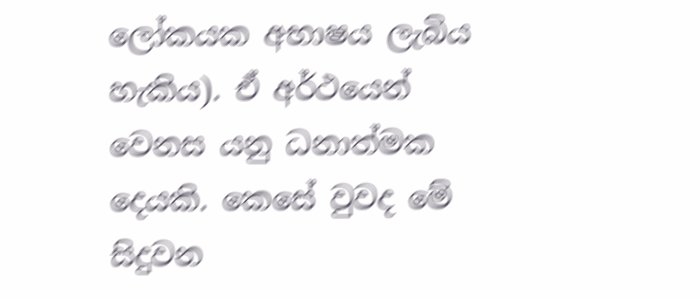ලෝකයක අභාෂය ලැබිය හැකිය). ඒ අර්ථයෙන් වෙනස යනු ධනාත්මක දෙයකි. කෙසේ වුවද මේ සිදුවන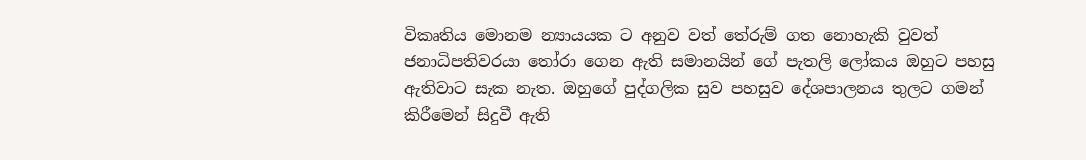විකෘතිය මොනම න්‍යායයක ට අනුව වත් තේරුම් ගත නොහැකි වුවත් ජනාධිපතිවරයා තෝරා ගෙන ඇති සමානයින් ගේ පැතලි ලෝකය ඔහුට පහසු ඇතිවාට සැක නැත. ඔහුගේ පුද්ගලික සුව පහසුව දේශපාලනය තුලට ගමන් කිරීමෙන් සිදුවී ඇති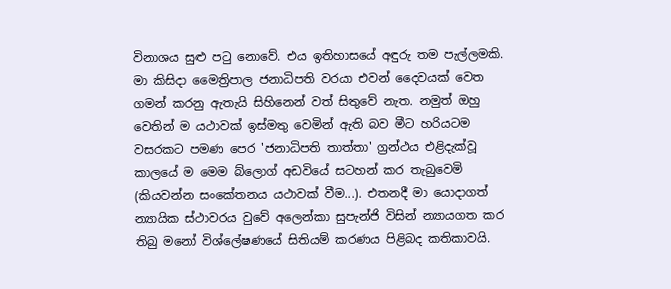විනාශය සුළු පටු නොවේ. එය ඉතිහාසයේ අඳුරු තම පැල්ලමකි. මා කිසිදා මෛත්‍රිපාල ජනාධිපති වරයා එවන් දෛවයක් වෙත ගමන් කරනු ඇතැයි සිහිනෙන් වත් සිතුවේ නැත. නමුත් ඔහු වෙතින් ම යථාවක් ඉස්මතු වෙමින් ඇති බව මීට හරියටම වසරකට පමණ පෙර 'ජනාධිපති තාත්තා' ග්‍රන්ථය එළිදැක්වූ කාලයේ ම මෙම බ්ලොග් අඩවියේ සටහන් කර තැබුවෙමි (කියවන්න සංකේතනය යථාවක් වීම...). එතනදී මා යොදාගත් න්‍යායික ස්ථාවරය වුවේ අලෙන්කා සුපැන්ජි විසින් න්‍යායගත කර තිබු මනෝ විශ්ලේෂණයේ සිතියම් කරණය පිළිබද කතිකාවයි.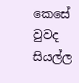කෙසේ වුවද සියල්ල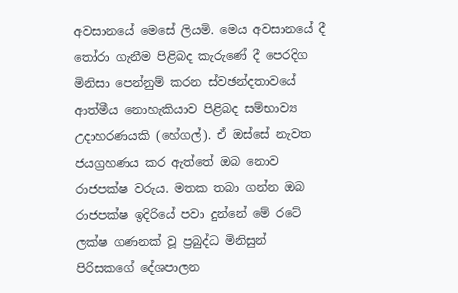අවසානයේ මෙසේ ලියමි. මෙය අවසානයේ දී තෝරා ගැනීම පිළිබද කැරුණේ දී පෙරදිග මිනිසා පෙන්නුම් කරන ස්වඡන්දතාවයේ ආත්මීය නොහැකියාව පිළිබද සම්භාව්‍ය උදාහරණයකි (හේගල්). ඒ ඔස්සේ නැවත ජයග්‍රහණය කර ඇත්තේ ඔබ නොව රාජපක්ෂ වරුය. මතක තබා ගන්න ඔබ රාජපක්ෂ ඉදිරියේ පවා දුන්නේ මේ රටේ ලක්ෂ ගණනක් වූ ප්‍රබුද්ධ මිනිසුන් පිරිසකගේ දේශපාලන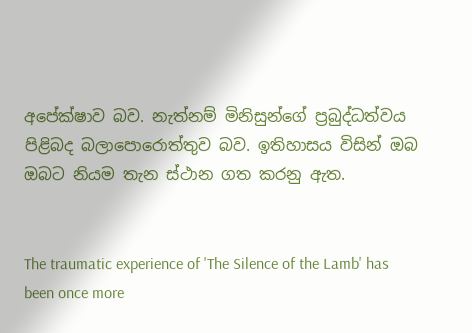අපේක්ෂාව බව. නැත්නම් මිනිසුන්ගේ ප්‍රබුද්ධත්වය පිළිබද බලාපොරොත්තුව බව. ඉතිහාසය විසින් ඔබ ඔබට නියම තැන ස්ථාන ගත කරනු ඇත.


The traumatic experience of 'The Silence of the Lamb' has been once more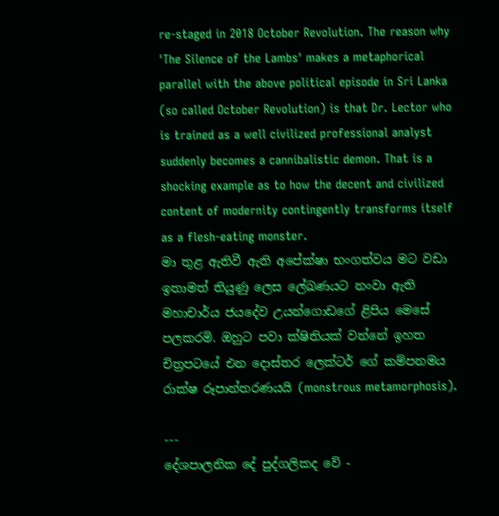re-staged in 2018 October Revolution. The reason why 'The Silence of the Lambs' makes a metaphorical parallel with the above political episode in Sri Lanka (so called October Revolution) is that Dr. Lector who is trained as a well civilized professional analyst suddenly becomes a cannibalistic demon. That is a shocking example as to how the decent and civilized content of modernity contingently transforms itself as a flesh-eating monster.
මා තුළ ඇතිවී ඇති අපේක්ෂා භංගත්වය මට වඩා ඉතාමත් තියුණු ලෙස ලේඛණයට නංවා ඇති මහාචාර්ය ජයදේව උයන්ගොඩගේ ළිපිය මෙසේ පලකරමි. ඔහුට පවා ක්ෂිතියක් වන්නේ ඉහත චිත්‍රපටයේ එන දොස්තර ලෙක්ටර් ගේ කම්පනමය රාක්ෂ රූපාන්තරණයයි (monstrous metamorphosis).

---
දේශපාලනික දේ පුද්ගලිකද වේ -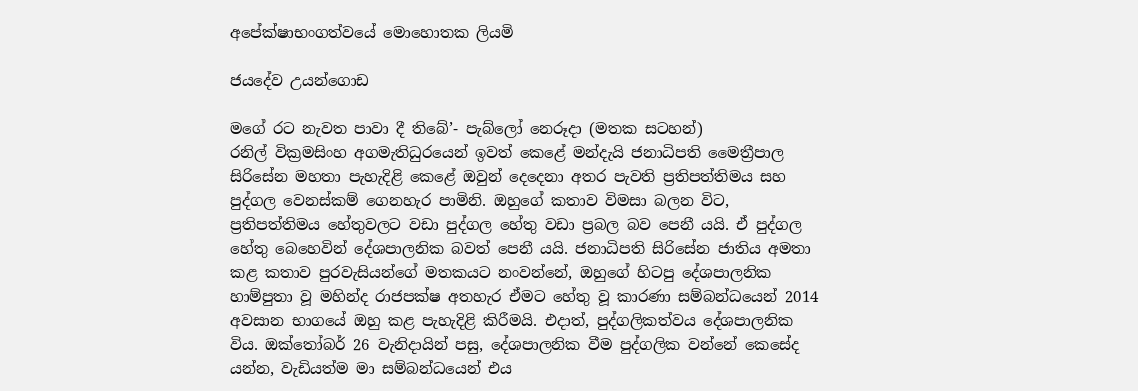අපේක්ෂාභංගත්වයේ මොහොතක ලියමි

ජයදේව උයන්ගොඩ

මගේ රට නැවත පාවා දී තිබේ’- පැබ්ලෝ නෙරූදා (මතක සටහන්)
රනිල් වික්‍රමසිංහ අගමැතිධුරයෙන් ඉවත් කෙළේ මන්දැයි ජනාධිපති මෛත්‍රීපාල සිරිසේන මහතා පැහැදිළි කෙළේ ඔවුන් දෙදෙනා අතර පැවති ප්‍රතිපත්තිමය සහ පුද්ගල වෙනස්කම් ගෙනහැර පාමිනි. ඔහුගේ කතාව විමසා බලන විට, ප්‍රතිපත්තිමය හේතුවලට වඩා පුද්ගල හේතු වඩා ප්‍රබල බව පෙනී යයි. ඒ පුද්ගල හේතු බෙහෙවින් දේශපාලනික බවත් පෙනී යයි. ජනාධිපති සිරිසේන ජාතිය අමතා කළ කතාව පුරවැසියන්ගේ මතකයට නංවන්නේ, ඔහුගේ හිටපු දේශපාලනික හාම්පුතා වූ මහින්ද රාජපක්ෂ අතහැර ඒමට හේතු වූ කාරණා සම්බන්ධයෙන් 2014 අවසාන භාගයේ ඔහු කළ පැහැදිළි කිරීමයි. එදාත්, පුද්ගලිකත්වය දේශපාලනික විය. ඔක්තෝබර් 26 වැනිදායින් පසු, දේශපාලනික වීම පුද්ගලික වන්නේ කෙසේද යන්න, වැඩියත්ම මා සම්බන්ධයෙන් එය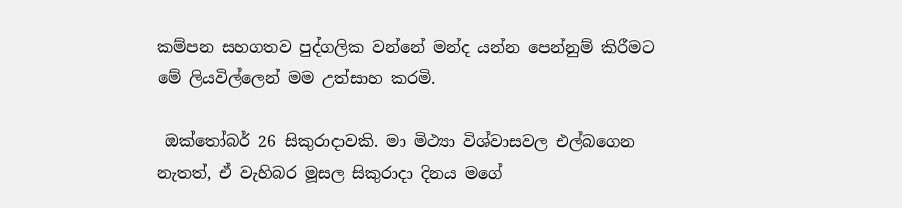කම්පන සහගතව පුද්ගලික වන්නේ මන්ද යන්න පෙන්නුම් කිරීමට මේ ලියවිල්ලෙන් මම උත්සාහ කරමි.

 ඔක්තෝබර් 26 සිකුරාදාවකි. මා මිථ්‍යා විශ්වාසවල එල්බගෙන නැතත්, ඒ වැහිබර මූසල සිකුරාදා දිනය මගේ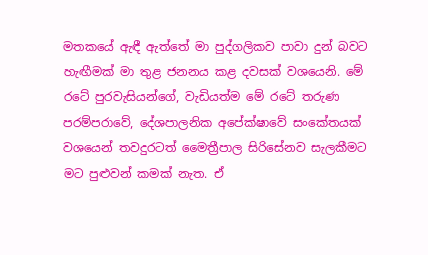මතකයේ ඇඳී ඇත්තේ මා පුද්ගලිකව පාවා දුන් බවට හැඟීමක් මා තුළ ජනනය කළ දවසක් වශයෙනි. මේ රටේ පුරවැසියන්ගේ, වැඩියත්ම මේ රටේ තරුණ පරම්පරාවේ, දේශපාලනික අපේක්ෂාවේ සංකේතයක් වශයෙන් තවදුරටත් මෛත්‍රීපාල සිරිසේනව සැලකීමට මට පුළුවන් කමක් නැත. ඒ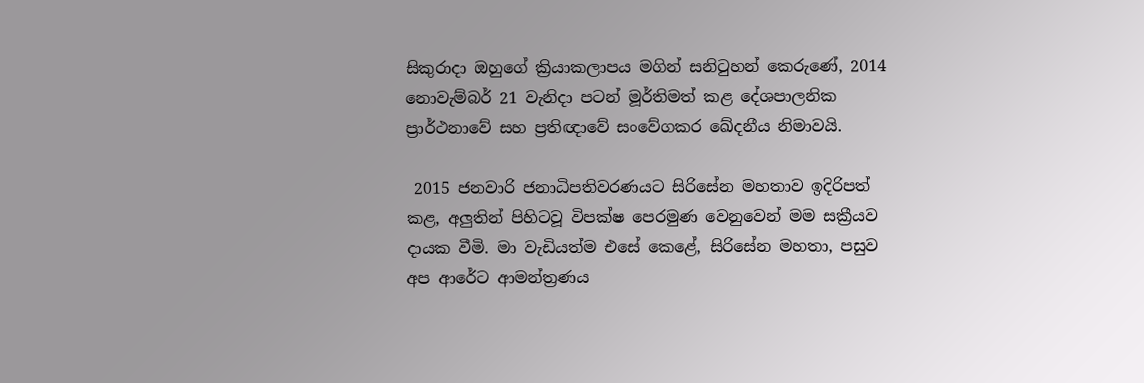සිකුරාදා ඔහුගේ ක්‍රියාකලාපය මගින් සනිටුහන් කෙරුණේ, 2014 නොවැම්බර් 21 වැනිදා පටන් මූර්තිමත් කළ දේශපාලනික ප්‍රාර්ථනාවේ සහ ප්‍රතිඥාවේ සංවේගකර ඛේදනීය නිමාවයි.

 2015 ජනවාරි ජනාධිපතිවරණයට සිරිසේන මහතාව ඉදිරිපත් කළ, අලුතින් පිහිටවූ විපක්ෂ පෙරමුණ වෙනුවෙන් මම සක්‍රීයව දායක වීමි. මා වැඩියත්ම එසේ කෙළේ, සිරිසේන මහතා, පසුව අප ආරේට ආමන්ත්‍රණය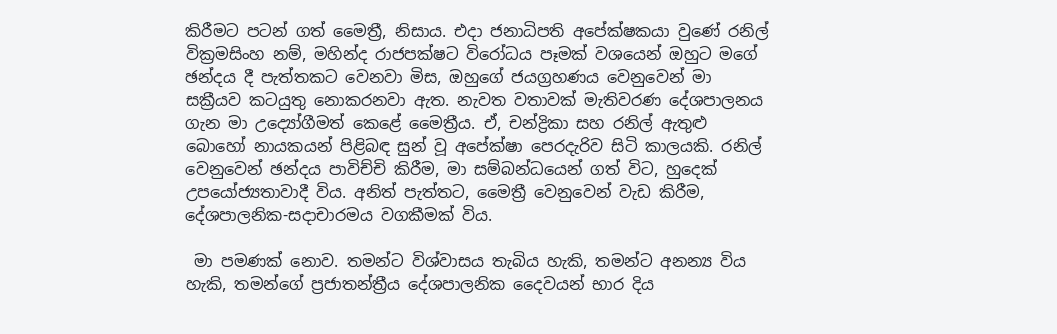කිරීමට පටන් ගත් මෛත්‍රී, නිසාය. එදා ජනාධිපති අපේක්ෂකයා වුණේ රනිල් වික්‍රමසිංහ නම්, මහින්ද රාජපක්ෂට විරෝධය පෑමක් වශයෙන් ඔහුට මගේ ඡන්දය දී පැත්තකට වෙනවා මිස, ඔහුගේ ජයග්‍රහණය වෙනුවෙන් මා සක්‍රීයව කටයුතු නොකරනවා ඇත. නැවත වතාවක් මැතිවරණ දේශපාලනය ගැන මා උද්‍යෝගීමත් කෙළේ මෛත්‍රීය. ඒ, චන්ද්‍රිකා සහ රනිල් ඇතුළු බොහෝ නායකයන් පිළිබඳ සුන් වූ අපේක්ෂා පෙරදැරිව සිටි කාලයකි. රනිල් වෙනුවෙන් ඡන්දය පාවිච්චි කිරීම, මා සම්බන්ධයෙන් ගත් විට, හුදෙක් උපයෝජ්‍යතාවාදී විය. අනිත් පැත්තට, මෛත්‍රී වෙනුවෙන් වැඩ කිරීම, දේශපාලනික-සදාචාරමය වගකීමක් විය.

 මා පමණක් නොව. තමන්ට විශ්වාසය තැබිය හැකි, තමන්ට අනන්‍ය විය හැකි, තමන්ගේ ප්‍රජාතන්ත්‍රීය දේශපාලනික දෛවයන් භාර දිය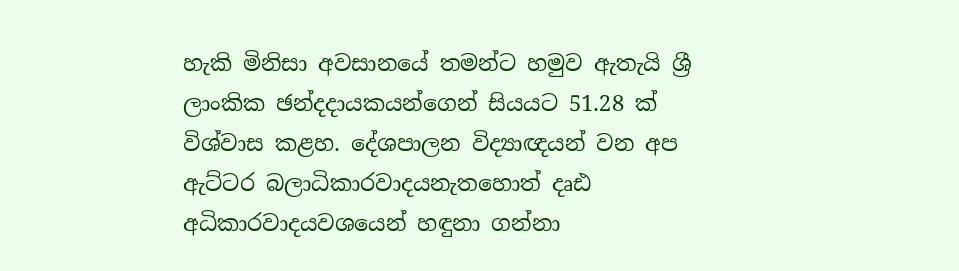හැකි මිනිසා අවසානයේ තමන්ට හමුව ඇතැයි ශ්‍රී ලාංකික ඡන්දදායකයන්ගෙන් සියයට 51.28 ක් විශ්වාස කළහ. දේශපාලන විද්‍යාඥයන් වන අප ඇට්ටර බලාධිකාරවාදයනැතහොත් දෘඪ අධිකාරවාදයවශයෙන් හඳුනා ගන්නා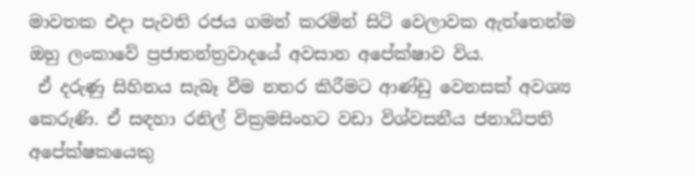මාවතක එදා පැවති රජය ගමන් කරමින් සිටි වෙලාවක ඇත්තෙන්ම ඔහු ලංකාවේ ප්‍රජාතන්ත්‍රවාදයේ අවසාන අපේක්ෂාව විය.
 ඒ දරුණු සිහිනය සැබෑ වීම නතර කිරීමට ආණ්ඩු වෙනසක් අවශ්‍ය කෙරුණි. ඒ සඳහා රනිල් වික්‍රමසිංහට වඩා විශ්වසනීය ජනාධිපති අපේක්ෂකයෙකු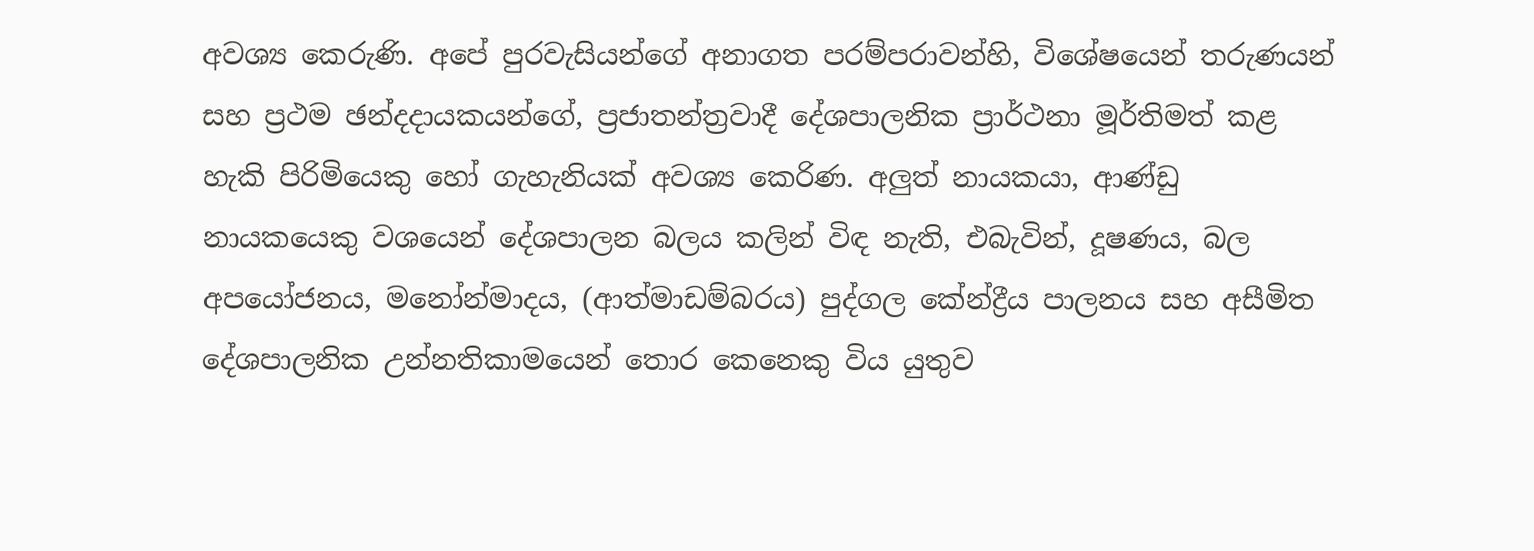අවශ්‍ය කෙරුණි. අපේ පුරවැසියන්ගේ අනාගත පරම්පරාවන්හි, විශේෂයෙන් තරුණයන් සහ ප්‍රථම ඡන්දදායකයන්ගේ, ප්‍රජාතන්ත්‍රවාදී දේශපාලනික ප්‍රාර්ථනා මූර්තිමත් කළ හැකි පිරිමියෙකු හෝ ගැහැනියක් අවශ්‍ය කෙරිණ. අලුත් නායකයා, ආණ්ඩු නායකයෙකු වශයෙන් දේශපාලන බලය කලින් විඳ නැති, එබැවින්, දූෂණය, බල අපයෝජනය, මනෝන්මාදය, (ආත්මාඩම්බරය) පුද්ගල කේන්ද්‍රීය පාලනය සහ අසීමිත දේශපාලනික උන්නතිකාමයෙන් තොර කෙනෙකු විය යුතුව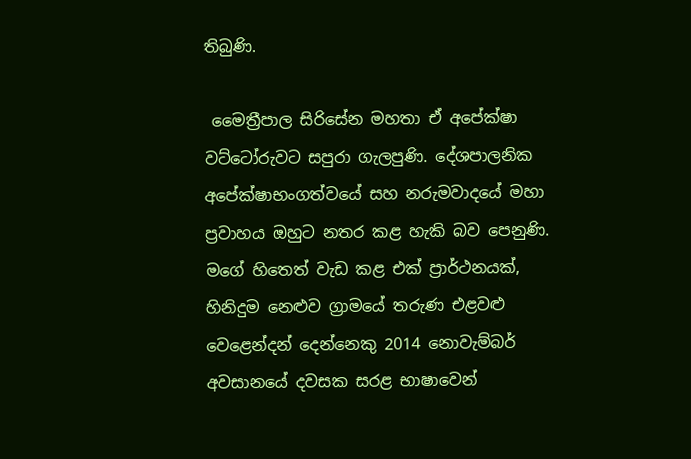තිබුණි.

 මෛත්‍රීපාල සිරිසේන මහතා ඒ අපේක්ෂා වට්ටෝරුවට සපුරා ගැලපුණි. දේශපාලනික අපේක්ෂාභංගත්වයේ සහ නරුමවාදයේ මහා ප්‍රවාහය ඔහුට නතර කළ හැකි බව පෙනුණි. මගේ හිතෙත් වැඩ කළ එක් ප්‍රාර්ථනයක්, හිනිදුම නෙළුව ග්‍රාමයේ තරුණ එළවළු වෙළෙන්දන් දෙන්නෙකු 2014 නොවැම්බර් අවසානයේ දවසක සරළ භාෂාවෙන්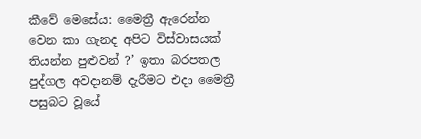කීවේ මෙසේය: මෛත්‍රී ඇරෙන්න වෙන කා ගැනද අපිට විස්වාසයක් තියන්න පුළුවන් ?’ ඉතා බරපතල පුද්ගල අවදානම් දැරීමට එදා මෛත්‍රී පසුබට වූයේ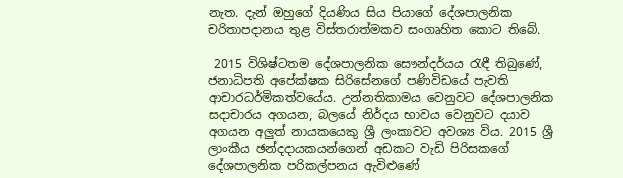නැත. දැන් ඔහුගේ දියණිය සිය පියාගේ දේශපාලනික චරිතාපදානය තුළ විස්තරාත්මකව සංගෘහිත කොට තිබේ.

 2015 විශිෂ්ටතම දේශපාලනික සෞන්දර්යය රැඳී තිබුණේ, ජනාධිපති අපේක්ෂක සිරිසේනගේ පණිවිඩයේ පැවති ආචාරධර්මිකත්වයේය. උන්නතිකාමය වෙනුවට දේශපාලනික සදාචාරය අගයන, බලයේ නිර්දය භාවය වෙනුවට දයාව අගයන අලුත් නායකයෙකු ශ්‍රී ලංකාවට අවශ්‍ය විය. 2015 ශ්‍රී ලාංකීය ඡන්දදායකයන්ගෙන් අඩකට වැඩි පිරිසකගේ දේශපාලනික පරිකල්පනය ඇවිළුණේ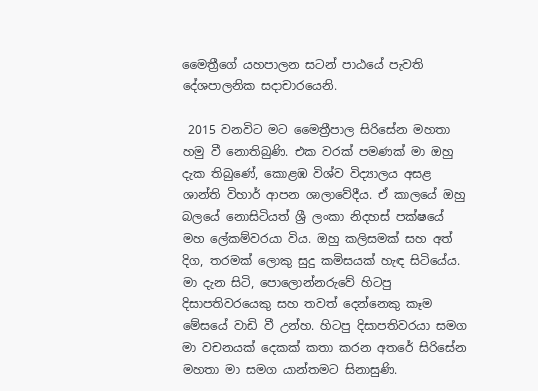මෛත්‍රීගේ යහපාලන සටන් පාඨයේ පැවති දේශපාලනික සදාචාරයෙනි.

 2015 වනවිට මට මෛත්‍රීපාල සිරිසේන මහතා හමු වී නොතිබුණි. එක වරක් පමණක් මා ඔහු දැක තිබුණේ, කොළඹ විශ්ව විද්‍යාලය අසළ ශාන්ති විහාර් ආපන ශාලාවේදීය. ඒ කාලයේ ඔහු බලයේ නොසිටියත් ශ්‍රී ලංකා නිදහස් පක්ෂයේ මහ ලේකම්වරයා විය. ඔහු කලිසමක් සහ අත් දිග, තරමක් ලොකු සුදු කමිසයක් හැඳ සිටියේය. මා දැන සිටි, පොලොන්නරුවේ හිටපු දිසාපතිවරයෙකු සහ තවත් දෙන්නෙකු කෑම මේසයේ වාඩි වී උන්හ. හිටපු දිසාපතිවරයා සමග මා වචනයක් දෙකක් කතා කරන අතරේ සිරිසේන මහතා මා සමග යාන්තමට සිනාසුණි.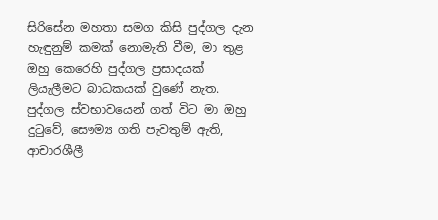සිරිසේන මහතා සමග කිසි පුද්ගල දැන හැඳුනුම් කමක් නොමැති වීම, මා තුළ ඔහු කෙරෙහි පුද්ගල ප්‍රසාදයක් ලියැලීමට බාධකයක් වුණේ නැත. පුද්ගල ස්වභාවයෙන් ගත් විට මා ඔහු දුටුවේ, සෞම්‍ය ගති පැවතුම් ඇති, ආචාරශීලී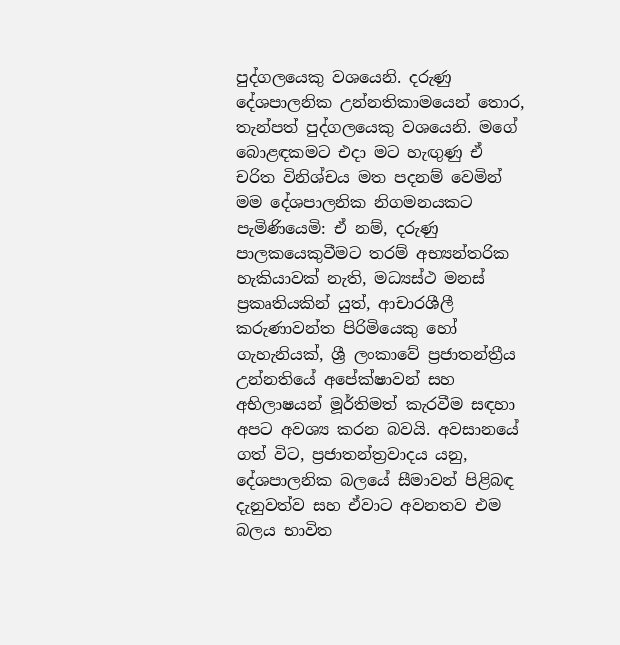පුද්ගලයෙකු වශයෙනි. දරුණු දේශපාලනික උන්නතිකාමයෙන් තොර, තැන්පත් පුද්ගලයෙකු වශයෙනි. මගේ බොළඳකමට එදා මට හැඟුණු ඒ චරිත විනිශ්චය මත පදනම් වෙමින් මම දේශපාලනික නිගමනයකට පැමිණියෙමි: ඒ නම්, දරුණු පාලකයෙකුවීමට තරම් අභ්‍යන්තරික හැකියාවක් නැති, මධ්‍යස්ථ මනස් ප්‍රකෘතියකින් යුත්, ආචාරශීලී කරුණාවන්ත පිරිමියෙකු හෝ ගැහැනියක්, ශ්‍රී ලංකාවේ ප්‍රජාතන්ත්‍රීය උන්නතියේ අපේක්ෂාවන් සහ අභිලාෂයන් මූර්තිමත් කැරවීම සඳහා අපට අවශ්‍ය කරන බවයි. අවසානයේ ගත් විට, ප්‍රජාතන්ත්‍රවාදය යනු, දේශපාලනික බලයේ සීමාවන් පිළිබඳ දැනුවත්ව සහ ඒවාට අවනතව එම බලය භාවිත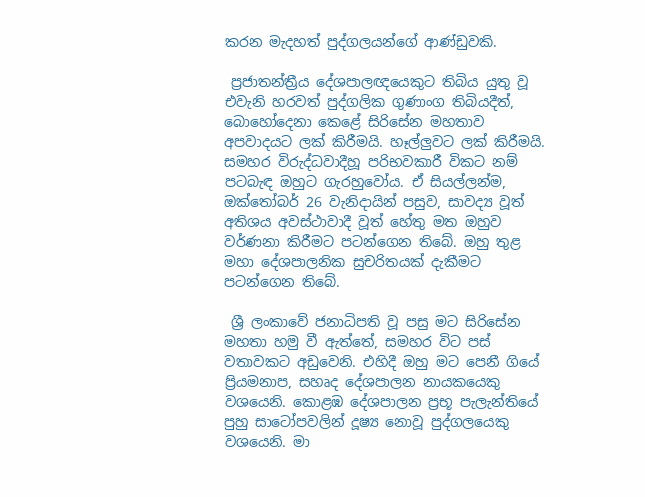කරන මැදහත් පුද්ගලයන්ගේ ආණ්ඩුවකි.

 ප්‍රජාතන්ත්‍රීය දේශපාලඥයෙකුට තිබිය යුතු වූ එවැනි හරවත් පුද්ගලික ගුණාංග තිබියදීත්, බොහෝදෙනා කෙළේ සිරිසේන මහතාව අපවාදයට ලක් කිරීමයි. හෑල්ලුවට ලක් කිරීමයි. සමහර විරුද්ධවාදීහූ පරිභවකාරී විකට නම් පටබැඳ ඔහුට ගැරහුවෝය. ඒ සියල්ලන්ම, ඔක්තෝබර් 26 වැනිදායින් පසුව, සාවද්‍ය වූත් අතිශය අවස්ථාවාදී වූත් හේතු මත ඔහුව වර්ණනා කිරීමට පටන්ගෙන තිබේ. ඔහු තුළ මහා දේශපාලනික සුචරිතයක් දැකීමට පටන්ගෙන තිබේ.

 ශ්‍රී ලංකාවේ ජනාධිපති වූ පසු මට සිරිසේන මහතා හමු වී ඇත්තේ, සමහර විට පස් වතාවකට අඩුවෙනි. එහිදී ඔහු මට පෙනී ගියේ ප්‍රියමනාප, සහෘද දේශපාලන නායකයෙකු වශයෙනි. කොළඹ දේශපාලන ප්‍රභූ පැලැන්තියේ පුහු සාටෝපවලින් දූෂ්‍ය නොවූ පුද්ගලයෙකු වශයෙනි. මා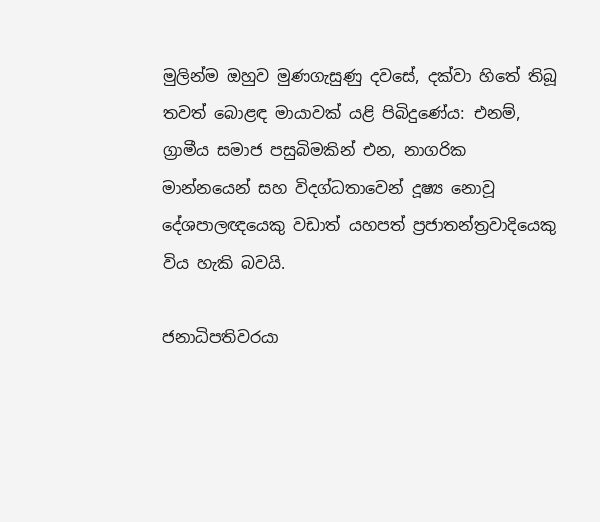මුලින්ම ඔහුව මුණගැසුණු දවසේ, දක්වා හිතේ තිබූ තවත් බොළඳ මායාවක් යළි පිබිදුණේය: එනම්, ග්‍රාමීය සමාජ පසුබිමකින් එන, නාගරික මාන්නයෙන් සහ විදග්ධතාවෙන් දූෂ්‍ය නොවූ දේශපාලඥයෙකු වඩාත් යහපත් ප්‍රජාතන්ත්‍රවාදියෙකු විය හැකි බවයි.

ජනාධිපතිවරයා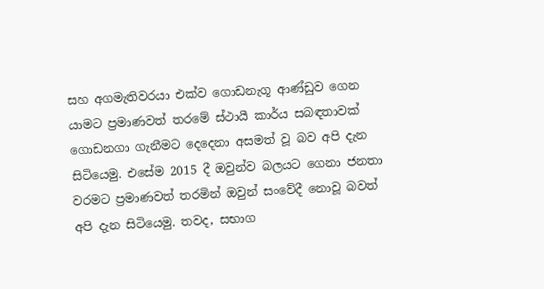සහ අගමැතිවරයා එක්ව ගොඩනැගූ ආණ්ඩුව ගෙන යාමට ප්‍රමාණවත් තරමේ ස්ථායී කාර්ය සබඳතාවක් ගොඩනගා ගැනීමට දෙදෙනා අසමත් වූ බව අපි දැන සිටියෙමු. එසේම 2015 දී ඔවුන්ව බලයට ගෙනා ජනතා වරමට ප්‍රමාණවත් තරමින් ඔවුන් සංවේදී නොවූ බවත් අපි දැන සිටියෙමු. තවද, සභාග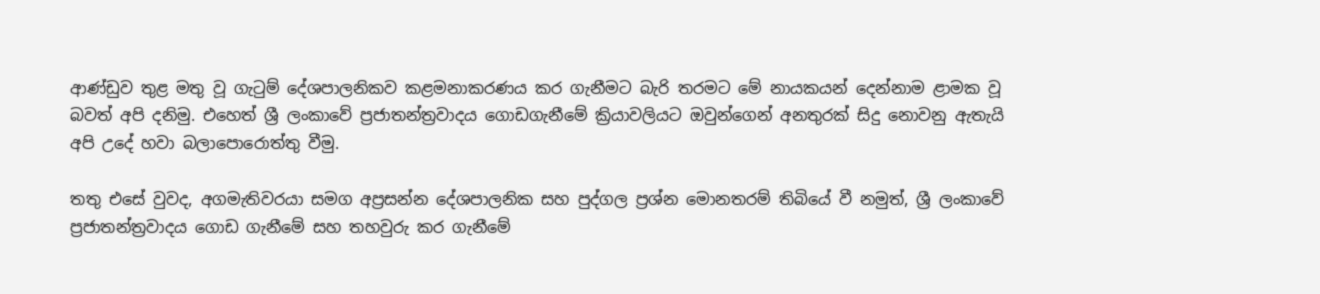ආණ්ඩුව තුළ මතු වූ ගැටුම් දේශපාලනිකව කළමනාකරණය කර ගැනීමට බැරි තරමට මේ නායකයන් දෙන්නාම ළාමක වූ බවත් අපි දනිමු. එහෙත් ශ්‍රී ලංකාවේ ප්‍රජාතන්ත්‍රවාදය ගොඩගැනීමේ ක්‍රියාවලියට ඔවුන්ගෙන් අනතුරක් සිදු නොවනු ඇතැයි අපි උදේ හවා බලාපොරොත්තු වීමු.

තතු එසේ වුවද, අගමැතිවරයා සමග අප්‍රසන්න දේශපාලනික සහ පුද්ගල ප්‍රශ්න මොනතරම් තිබියේ වී නමුත්, ශ්‍රී ලංකාවේ ප්‍රජාතන්ත්‍රවාදය ගොඩ ගැනීමේ සහ තහවුරු කර ගැනීමේ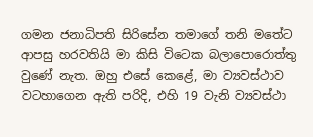ගමන ජනාධිපති සිරිසේන තමාගේ තනි මතේට ආපසු හරවතියි මා කිසි විටෙක බලාපොරොත්තු වුණේ නැත. ඔහු එසේ කෙළේ, මා ව්‍යවස්ථාව වටහාගෙන ඇති පරිදි, එහි 19 වැනි ව්‍යවස්ථා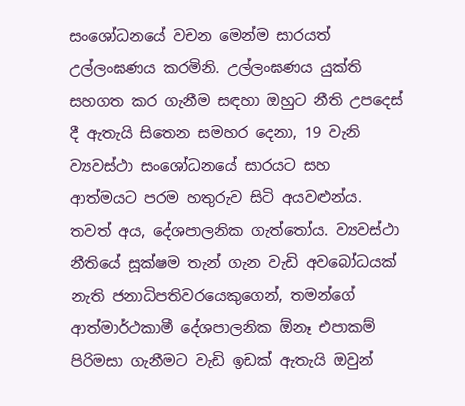සංශෝධනයේ වචන මෙන්ම සාරයත් උල්ලංඝණය කරමිනි. උල්ලංඝණය යුක්ති සහගත කර ගැනීම සඳහා ඔහුට නීති උපදෙස් දී ඇතැයි සිතෙන සමහර දෙනා, 19 වැනි ව්‍යවස්ථා සංශෝධනයේ සාරයට සහ ආත්මයට පරම හතුරුව සිටි අයවළුන්ය. තවත් අය, දේශපාලනික ගැත්තෝය. ව්‍යවස්ථා නීතියේ සූක්ෂම තැන් ගැන වැඩි අවබෝධයක් නැති ජනාධිපතිවරයෙකුගෙන්, තමන්ගේ ආත්මාර්ථකාමී දේශපාලනික ඕනෑ එපාකම් පිරිමසා ගැනීමට වැඩි ඉඩක් ඇතැයි ඔවුන්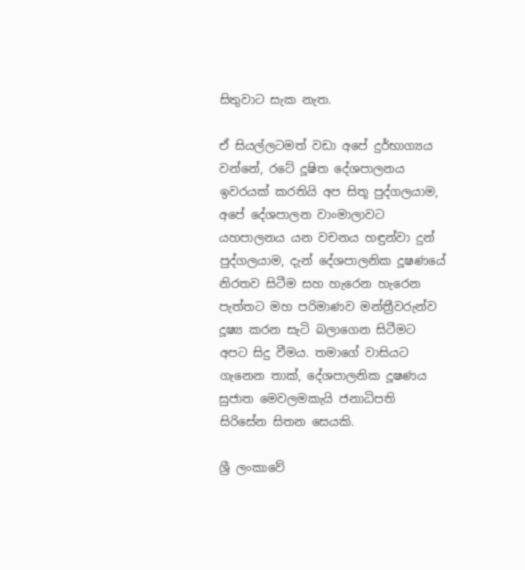සිතුවාට සැක නැත.

ඒ සියල්ලටමත් වඩා අපේ දුර්භාග්‍යය වන්නේ, රටේ දූෂිත දේශපාලනය ඉවරයක් කරතියි අප සිතූ පුද්ගලයාම, අපේ දේශපාලන වාංමාලාවට යහපාලනය යන වචනය හඳුන්වා දුන් පුද්ගලයාම, දැන් දේශපාලනික දූෂණයේ නිරතව සිටීම සහ හැරෙන හැරෙන පැත්තට මහ පරිමාණව මන්ත්‍රීවරුන්ව දූෂ්‍ය කරන සැටි බලාගෙන සිටීමට අපට සිදු වීමය. තමාගේ වාසියට ගැනෙන තාක්, දේශපාලනික දූෂණය සුජාත මෙවලමකැයි ජනාධිපති සිරිසේන සිතන සෙයකි.

ශ්‍රී ලංකාවේ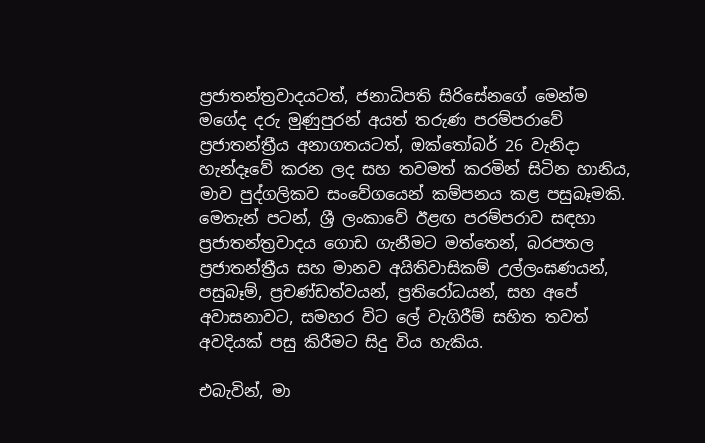ප්‍රජාතන්ත්‍රවාදයටත්, ජනාධිපති සිරිසේනගේ මෙන්ම මගේද දරු මුණුපුරන් අයත් තරුණ පරම්පරාවේ ප්‍රජාතන්ත්‍රීය අනාගතයටත්, ඔක්තෝබර් 26 වැනිදා හැන්දෑවේ කරන ලද සහ තවමත් කරමින් සිටින හානිය, මාව පුද්ගලිකව සංවේගයෙන් කම්පනය කළ පසුබෑමකි. මෙතැන් පටන්, ශ්‍රී ලංකාවේ ඊළඟ පරම්පරාව සඳහා ප්‍රජාතන්ත්‍රවාදය ගොඩ ගැනීමට මත්තෙන්, බරපතල ප්‍රජාතන්ත්‍රීය සහ මානව අයිතිවාසිකම් උල්ලංඝණයන්, පසුබෑම්, ප්‍රචණ්ඩත්වයන්, ප්‍රතිරෝධයන්, සහ අපේ අවාසනාවට, සමහර විට ලේ වැගිරීම් සහිත තවත් අවදියක් පසු කිරීමට සිදු විය හැකිය.

එබැවින්, මා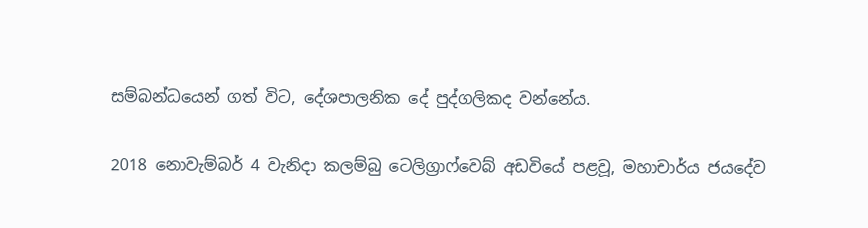සම්බන්ධයෙන් ගත් විට, දේශපාලනික දේ පුද්ගලිකද වන්නේය.

2018 නොවැම්බර් 4 වැනිදා කලම්බු ටෙලිග්‍රාෆ්වෙබ් අඩවියේ පළවූ, මහාචාර්ය ජයදේව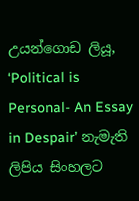උයන්ගොඩ ලියූ, ‘Political is Personal- An Essay in Despair’ නැමැති ලිපිය සිංහලට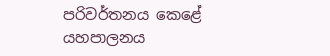පරිවර්තනය කෙළේ යහපාලනය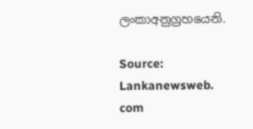ලංකාඅනුග්‍රහයෙනි.

Source: Lankanewsweb. com